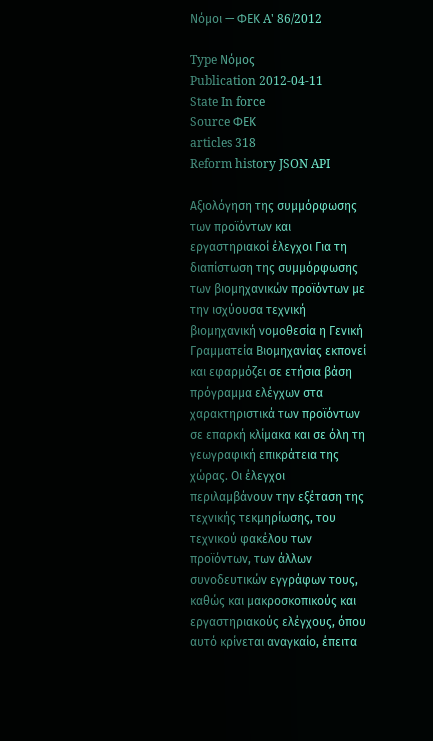Νόμοι — ΦΕΚ A' 86/2012

Type Νόμος
Publication 2012-04-11
State In force
Source ΦΕΚ
articles 318
Reform history JSON API

Αξιολόγηση της συμμόρφωσης των προϊόντων και εργαστηριακοί έλεγχοι Για τη διαπίστωση της συμμόρφωσης των βιομηχανικών προϊόντων με την ισχύουσα τεχνική βιομηχανική νομοθεσία η Γενική Γραμματεία Βιομηχανίας εκπονεί και εφαρμόζει σε ετήσια βάση πρόγραμμα ελέγχων στα χαρακτηριστικά των προϊόντων σε επαρκή κλίμακα και σε όλη τη γεωγραφική επικράτεια της χώρας. Οι έλεγχοι περιλαμβάνουν την εξέταση της τεχνικής τεκμηρίωσης, του τεχνικού φακέλου των προϊόντων, των άλλων συνοδευτικών εγγράφων τους, καθώς και μακροσκοπικούς και εργαστηριακούς ελέγχους, όπου αυτό κρίνεται αναγκαίο, έπειτα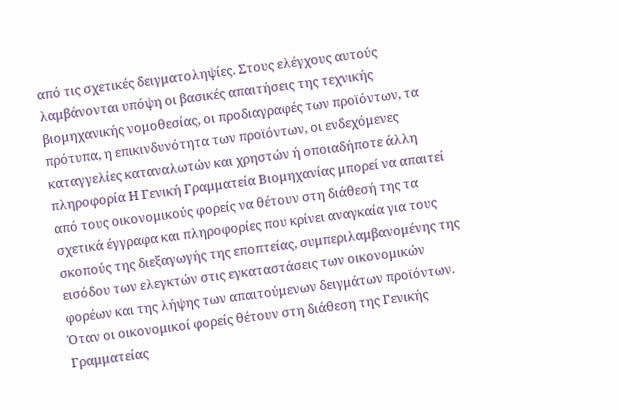από τις σχετικές δειγματοληψίες. Στους ελέγχους αυτούς λαμβάνονται υπόψη οι βασικές απαιτήσεις της τεχνικής βιομηχανικής νομοθεσίας, οι προδιαγραφές των προϊόντων, τα πρότυπα, η επικινδυνότητα των προϊόντων, οι ενδεχόμενες καταγγελίες καταναλωτών και χρηστών ή οποιαδήποτε άλλη πληροφορία Η Γενική Γραμματεία Βιομηχανίας μπορεί να απαιτεί από τους οικονομικούς φορείς να θέτουν στη διάθεσή της τα σχετικά έγγραφα και πληροφορίες που κρίνει αναγκαία για τους σκοπούς της διεξαγωγής της εποπτείας, συμπεριλαμβανομένης της εισόδου των ελεγκτών στις εγκαταστάσεις των οικονομικών φορέων και της λήψης των απαιτούμενων δειγμάτων προϊόντων. Όταν οι οικονομικοί φορείς θέτουν στη διάθεση της Γενικής Γραμματείας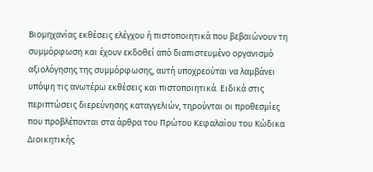Βιομηχανίας εκθέσεις ελέγχου ή πιστοποιητικά που βεβαιώνουν τη συμμόρφωση και έχουν εκδοθεί από διαπιστευμένο οργανισμό αξιολόγησης της συμμόρφωσης, αυτή υποχρεούται να λαμβάνει υπόψη τις ανωτέρω εκθέσεις και πιστοποιητικά. Ειδικά στις περιπτώσεις διερεύνησης καταγγελιών, τηρούνται οι προθεσμίες που προβλέπονται στα άρθρα του Πρώτου Κεφαλαίου του Κώδικα Διοικητικής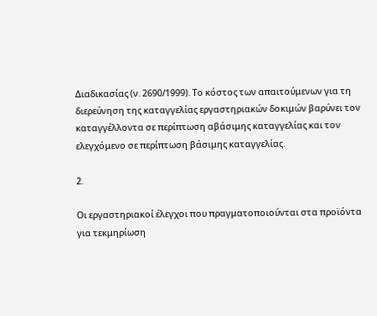Διαδικασίας (ν. 2690/1999). Το κόστος των απαιτούμενων για τη διερεύνηση της καταγγελίας εργαστηριακών δοκιμών βαρύνει τον καταγγέλλοντα σε περίπτωση αβάσιμης καταγγελίας και τον ελεγχόμενο σε περίπτωση βάσιμης καταγγελίας.

2.

Οι εργαστηριακοί έλεγχοι που πραγματοποιούνται στα προϊόντα για τεκμηρίωση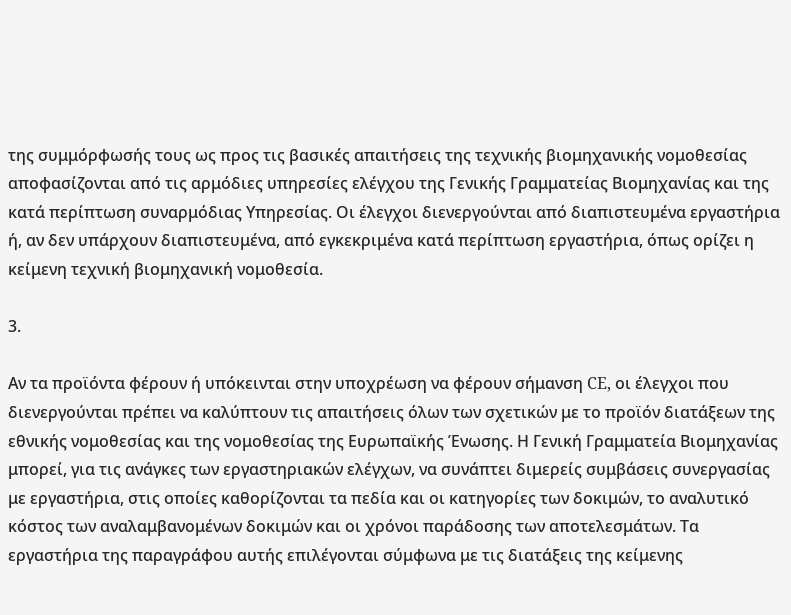της συμμόρφωσής τους ως προς τις βασικές απαιτήσεις της τεχνικής βιομηχανικής νομοθεσίας αποφασίζονται από τις αρμόδιες υπηρεσίες ελέγχου της Γενικής Γραμματείας Βιομηχανίας και της κατά περίπτωση συναρμόδιας Υπηρεσίας. Οι έλεγχοι διενεργούνται από διαπιστευμένα εργαστήρια ή, αν δεν υπάρχουν διαπιστευμένα, από εγκεκριμένα κατά περίπτωση εργαστήρια, όπως ορίζει η κείμενη τεχνική βιομηχανική νομοθεσία.

3.

Αν τα προϊόντα φέρουν ή υπόκεινται στην υποχρέωση να φέρουν σήμανση CE, οι έλεγχοι που διενεργούνται πρέπει να καλύπτουν τις απαιτήσεις όλων των σχετικών με το προϊόν διατάξεων της εθνικής νομοθεσίας και της νομοθεσίας της Ευρωπαϊκής Ένωσης. Η Γενική Γραμματεία Βιομηχανίας μπορεί, για τις ανάγκες των εργαστηριακών ελέγχων, να συνάπτει διμερείς συμβάσεις συνεργασίας με εργαστήρια, στις οποίες καθορίζονται τα πεδία και οι κατηγορίες των δοκιμών, το αναλυτικό κόστος των αναλαμβανομένων δοκιμών και οι χρόνοι παράδοσης των αποτελεσμάτων. Τα εργαστήρια της παραγράφου αυτής επιλέγονται σύμφωνα με τις διατάξεις της κείμενης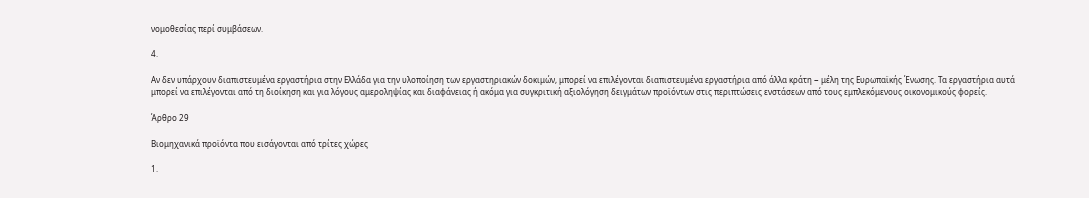νομοθεσίας περί συμβάσεων.

4.

Αν δεν υπάρχουν διαπιστευμένα εργαστήρια στην Ελλάδα για την υλοποίηση των εργαστηριακών δοκιμών, μπορεί να επιλέγονται διαπιστευμένα εργαστήρια από άλλα κράτη − μέλη της Ευρωπαϊκής Ένωσης. Τα εργαστήρια αυτά μπορεί να επιλέγονται από τη διοίκηση και για λόγους αμεροληψίας και διαφάνειας ή ακόμα για συγκριτική αξιολόγηση δειγμάτων προϊόντων στις περιπτώσεις ενστάσεων από τους εμπλεκόμενους οικονομικούς φορείς.

Άρθρο 29

Βιομηχανικά προϊόντα που εισάγονται από τρίτες χώρες

1.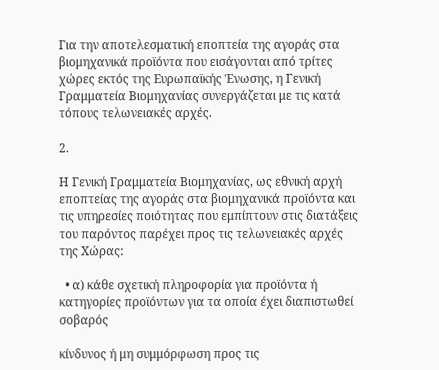Για την αποτελεσματική εποπτεία της αγοράς στα βιομηχανικά προϊόντα που εισάγονται από τρίτες χώρες εκτός της Ευρωπαϊκής Ένωσης, η Γενική Γραμματεία Βιομηχανίας συνεργάζεται με τις κατά τόπους τελωνειακές αρχές.

2.

Η Γενική Γραμματεία Βιομηχανίας, ως εθνική αρχή εποπτείας της αγοράς στα βιομηχανικά προϊόντα και τις υπηρεσίες ποιότητας που εμπίπτουν στις διατάξεις του παρόντος παρέχει προς τις τελωνειακές αρχές της Χώρας:

  • α) κάθε σχετική πληροφορία για προϊόντα ή κατηγορίες προϊόντων για τα οποία έχει διαπιστωθεί σοβαρός

κίνδυνος ή μη συμμόρφωση προς τις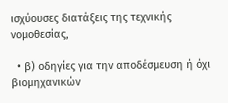ισχύουσες διατάξεις της τεχνικής νομοθεσίας,

  • β) οδηγίες για την αποδέσμευση ή όχι βιομηχανικών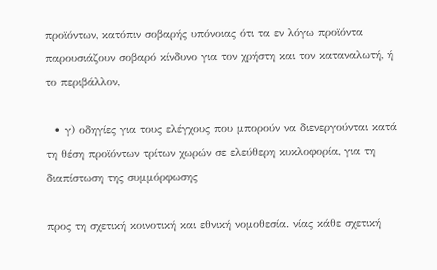προϊόντων, κατόπιν σοβαρής υπόνοιας ότι τα εν λόγω προϊόντα παρουσιάζουν σοβαρό κίνδυνο για τον χρήστη και τον καταναλωτή, ή το περιβάλλον,

  • γ) οδηγίες για τους ελέγχους που μπορούν να διενεργούνται κατά τη θέση προϊόντων τρίτων χωρών σε ελεύθερη κυκλοφορία, για τη διαπίστωση της συμμόρφωσης

προς τη σχετική κοινοτική και εθνική νομοθεσία. νίας κάθε σχετική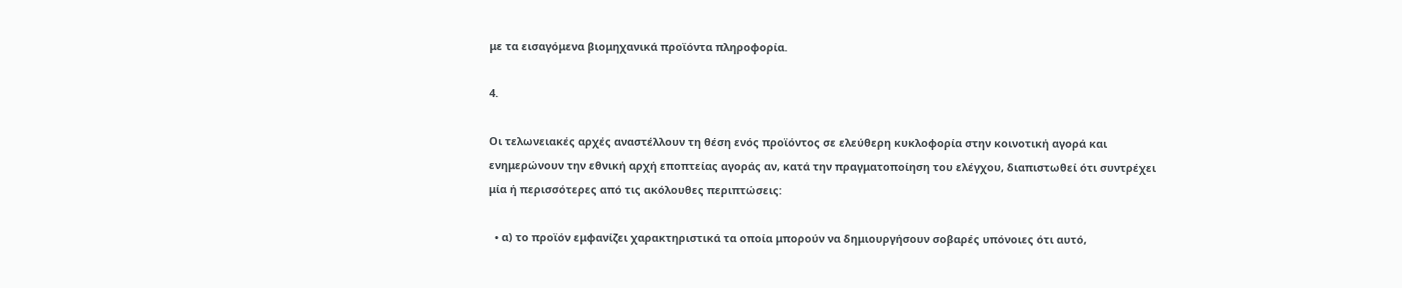με τα εισαγόμενα βιομηχανικά προϊόντα πληροφορία.

4.

Οι τελωνειακές αρχές αναστέλλουν τη θέση ενός προϊόντος σε ελεύθερη κυκλοφορία στην κοινοτική αγορά και ενημερώνουν την εθνική αρχή εποπτείας αγοράς αν, κατά την πραγματοποίηση του ελέγχου, διαπιστωθεί ότι συντρέχει μία ή περισσότερες από τις ακόλουθες περιπτώσεις:

  • α) το προϊόν εμφανίζει χαρακτηριστικά τα οποία μπορούν να δημιουργήσουν σοβαρές υπόνοιες ότι αυτό,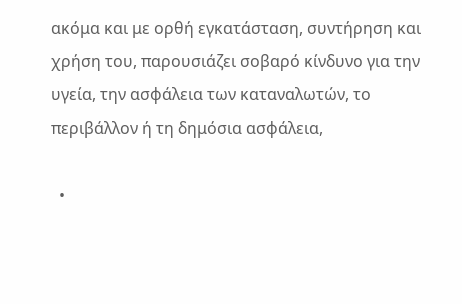ακόμα και με ορθή εγκατάσταση, συντήρηση και χρήση του, παρουσιάζει σοβαρό κίνδυνο για την υγεία, την ασφάλεια των καταναλωτών, το περιβάλλον ή τη δημόσια ασφάλεια,

  •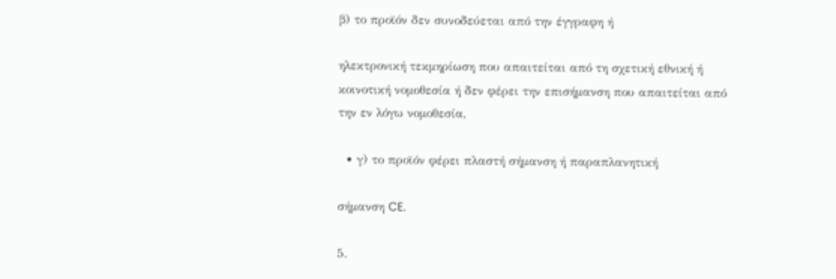β) το προϊόν δεν συνοδεύεται από την έγγραφη ή

ηλεκτρονική τεκμηρίωση που απαιτείται από τη σχετική εθνική ή κοινοτική νομοθεσία ή δεν φέρει την επισήμανση που απαιτείται από την εν λόγω νομοθεσία,

  • γ) το προϊόν φέρει πλαστή σήμανση ή παραπλανητική

σήμανση CE.

5.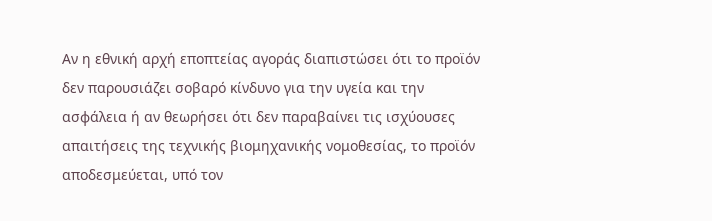Αν η εθνική αρχή εποπτείας αγοράς διαπιστώσει ότι το προϊόν δεν παρουσιάζει σοβαρό κίνδυνο για την υγεία και την ασφάλεια ή αν θεωρήσει ότι δεν παραβαίνει τις ισχύουσες απαιτήσεις της τεχνικής βιομηχανικής νομοθεσίας, το προϊόν αποδεσμεύεται, υπό τον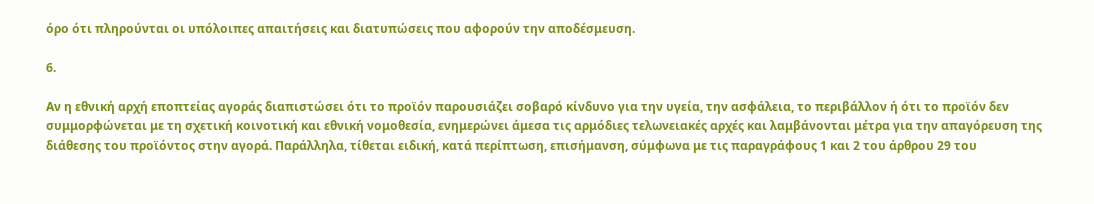όρο ότι πληρούνται οι υπόλοιπες απαιτήσεις και διατυπώσεις που αφορούν την αποδέσμευση.

6.

Αν η εθνική αρχή εποπτείας αγοράς διαπιστώσει ότι το προϊόν παρουσιάζει σοβαρό κίνδυνο για την υγεία, την ασφάλεια, το περιβάλλον ή ότι το προϊόν δεν συμμορφώνεται με τη σχετική κοινοτική και εθνική νομοθεσία, ενημερώνει άμεσα τις αρμόδιες τελωνειακές αρχές και λαμβάνονται μέτρα για την απαγόρευση της διάθεσης του προϊόντος στην αγορά. Παράλληλα, τίθεται ειδική, κατά περίπτωση, επισήμανση, σύμφωνα με τις παραγράφους 1 και 2 του άρθρου 29 του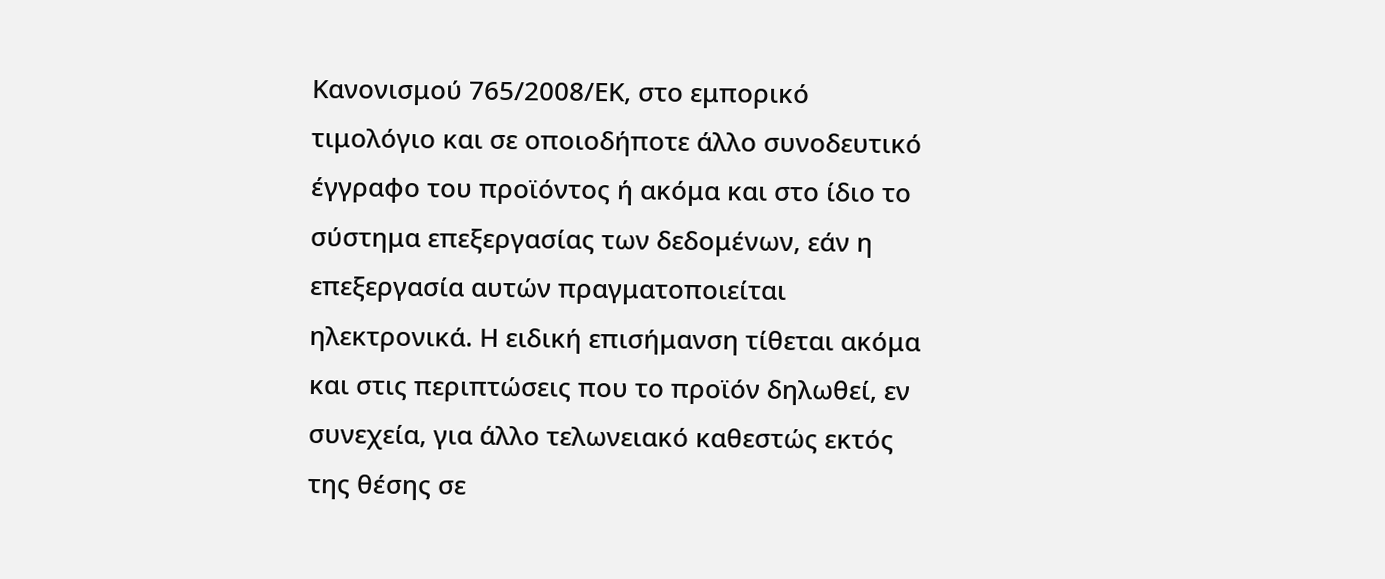Κανονισμού 765/2008/ΕΚ, στο εμπορικό τιμολόγιο και σε οποιοδήποτε άλλο συνοδευτικό έγγραφο του προϊόντος ή ακόμα και στο ίδιο το σύστημα επεξεργασίας των δεδομένων, εάν η επεξεργασία αυτών πραγματοποιείται ηλεκτρονικά. Η ειδική επισήμανση τίθεται ακόμα και στις περιπτώσεις που το προϊόν δηλωθεί, εν συνεχεία, για άλλο τελωνειακό καθεστώς εκτός της θέσης σε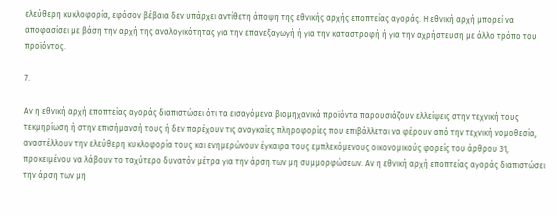ελεύθερη κυκλοφορία, εφόσον βέβαια δεν υπάρχει αντίθετη άποψη της εθνικής αρχής εποπτείας αγοράς. Η εθνική αρχή μπορεί να αποφασίσει με βάση την αρχή της αναλογικότητας για την επανεξαγωγή ή για την καταστροφή ή για την αχρήστευση με άλλο τρόπο του προϊόντος.

7.

Αν η εθνική αρχή εποπτείας αγοράς διαπιστώσει ότι τα εισαγόμενα βιομηχανικά προϊόντα παρουσιάζουν ελλείψεις στην τεχνική τους τεκμηρίωση ή στην επισήμανσή τους ή δεν παρέχουν τις αναγκαίες πληροφορίες που επιβάλλεται να φέρουν από την τεχνική νομοθεσία, αναστέλλουν την ελεύθερη κυκλοφορία τους και ενημερώνουν έγκαιρα τους εμπλεκόμενους οικονομικούς φορείς του άρθρου 31, προκειμένου να λάβουν το ταχύτερο δυνατόν μέτρα για την άρση των μη συμμορφώσεων. Αν η εθνική αρχή εποπτείας αγοράς διαπιστώσει την άρση των μη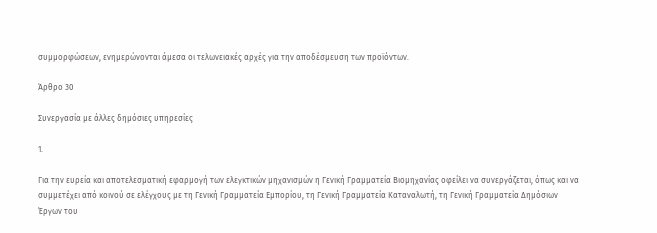συμμορφώσεων, ενημερώνονται άμεσα οι τελωνειακές αρχές για την αποδέσμευση των προϊόντων.

Άρθρο 30

Συνεργασία με άλλες δημόσιες υπηρεσίες

1.

Για την ευρεία και αποτελεσματική εφαρμογή των ελεγκτικών μηχανισμών η Γενική Γραμματεία Βιομηχανίας οφείλει να συνεργάζεται, όπως και να συμμετέχει από κοινού σε ελέγχους με τη Γενική Γραμματεία Εμπορίου, τη Γενική Γραμματεία Καταναλωτή, τη Γενική Γραμματεία Δημόσιων Έργων του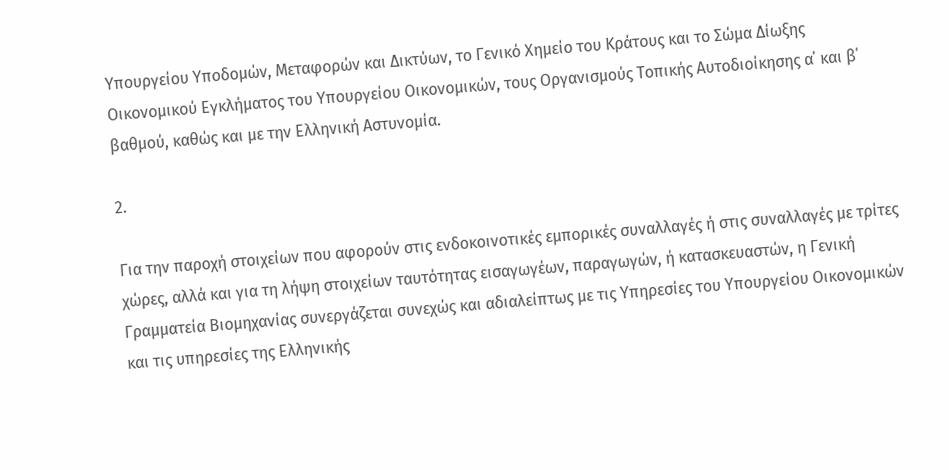Υπουργείου Υποδομών, Μεταφορών και Δικτύων, το Γενικό Χημείο του Κράτους και το Σώμα Δίωξης Οικονομικού Εγκλήματος του Υπουργείου Οικονομικών, τους Οργανισμούς Τοπικής Αυτοδιοίκησης α΄ και β΄ βαθμού, καθώς και με την Ελληνική Αστυνομία.

2.

Για την παροχή στοιχείων που αφορούν στις ενδοκοινοτικές εμπορικές συναλλαγές ή στις συναλλαγές με τρίτες χώρες, αλλά και για τη λήψη στοιχείων ταυτότητας εισαγωγέων, παραγωγών, ή κατασκευαστών, η Γενική Γραμματεία Βιομηχανίας συνεργάζεται συνεχώς και αδιαλείπτως με τις Υπηρεσίες του Υπουργείου Οικονομικών και τις υπηρεσίες της Ελληνικής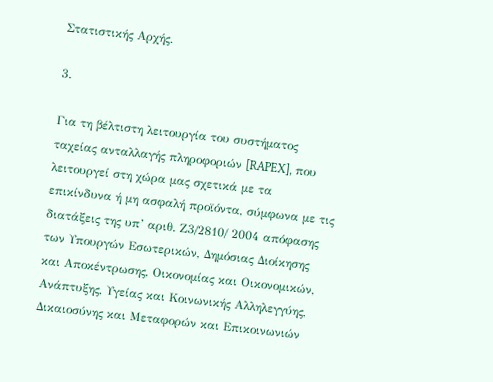Στατιστικής Αρχής.

3.

Για τη βέλτιστη λειτουργία του συστήματος ταχείας ανταλλαγής πληροφοριών [RAPEX], που λειτουργεί στη χώρα μας σχετικά με τα επικίνδυνα ή μη ασφαλή προϊόντα, σύμφωνα με τις διατάξεις της υπ’ αριθ. Ζ3/2810/ 2004 απόφασης των Υπουργών Εσωτερικών, Δημόσιας Διοίκησης και Αποκέντρωσης, Οικονομίας και Οικονομικών, Ανάπτυξης, Υγείας και Κοινωνικής Αλληλεγγύης, Δικαιοσύνης και Μεταφορών και Επικοινωνιών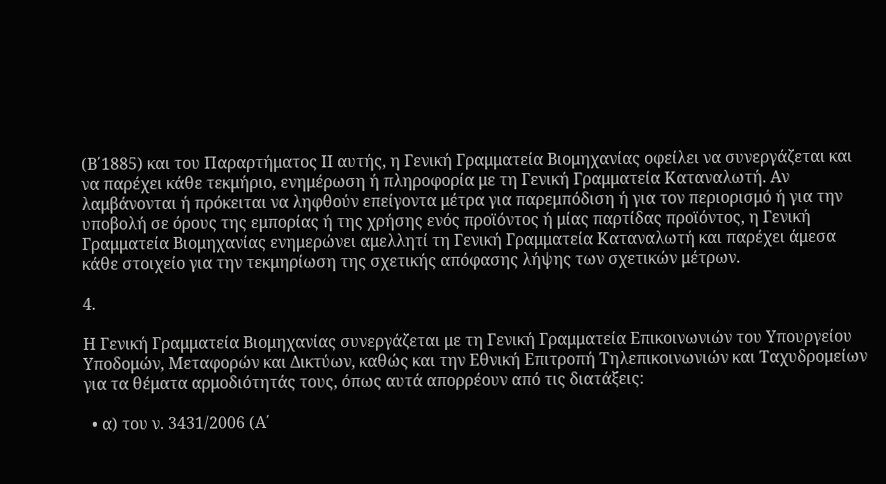(Β΄1885) και του Παραρτήματος ΙΙ αυτής, η Γενική Γραμματεία Βιομηχανίας οφείλει να συνεργάζεται και να παρέχει κάθε τεκμήριο, ενημέρωση ή πληροφορία με τη Γενική Γραμματεία Καταναλωτή. Αν λαμβάνονται ή πρόκειται να ληφθούν επείγοντα μέτρα για παρεμπόδιση ή για τον περιορισμό ή για την υποβολή σε όρους της εμπορίας ή της χρήσης ενός προϊόντος ή μίας παρτίδας προϊόντος, η Γενική Γραμματεία Βιομηχανίας ενημερώνει αμελλητί τη Γενική Γραμματεία Καταναλωτή και παρέχει άμεσα κάθε στοιχείο για την τεκμηρίωση της σχετικής απόφασης λήψης των σχετικών μέτρων.

4.

Η Γενική Γραμματεία Βιομηχανίας συνεργάζεται με τη Γενική Γραμματεία Επικοινωνιών του Υπουργείου Υποδομών, Μεταφορών και Δικτύων, καθώς και την Εθνική Επιτροπή Τηλεπικοινωνιών και Ταχυδρομείων για τα θέματα αρμοδιότητάς τους, όπως αυτά απορρέουν από τις διατάξεις:

  • α) του ν. 3431/2006 (Α΄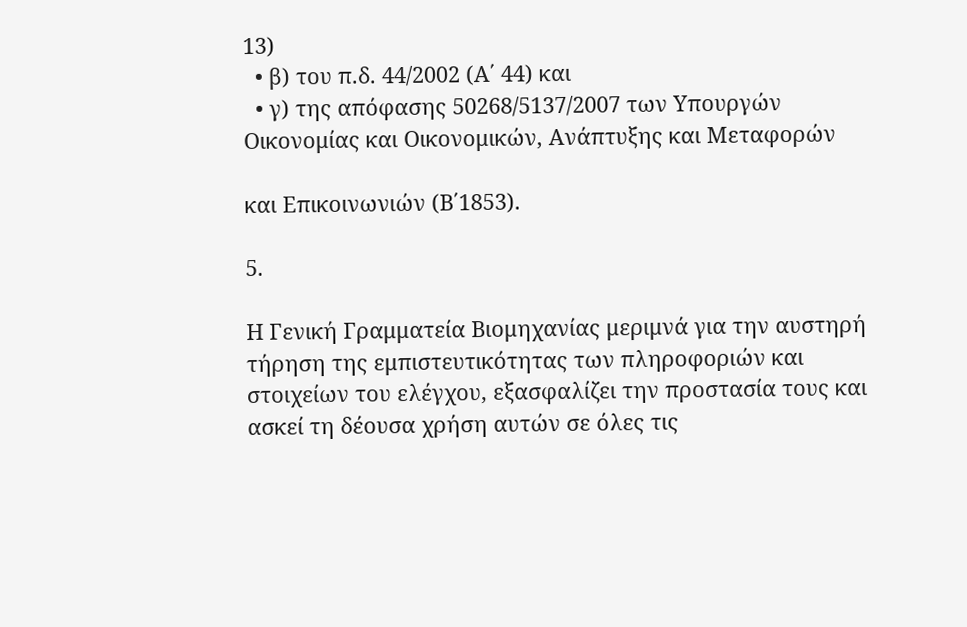13)
  • β) του π.δ. 44/2002 (Α΄ 44) και
  • γ) της απόφασης 50268/5137/2007 των Υπουργών Οικονομίας και Οικονομικών, Ανάπτυξης και Μεταφορών

και Επικοινωνιών (Β΄1853).

5.

Η Γενική Γραμματεία Βιομηχανίας μεριμνά για την αυστηρή τήρηση της εμπιστευτικότητας των πληροφοριών και στοιχείων του ελέγχου, εξασφαλίζει την προστασία τους και ασκεί τη δέουσα χρήση αυτών σε όλες τις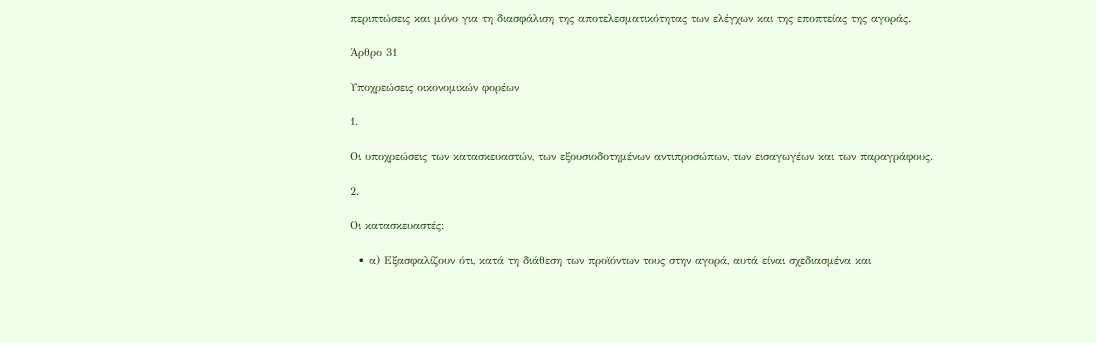περιπτώσεις και μόνο για τη διασφάλιση της αποτελεσματικότητας των ελέγχων και της εποπτείας της αγοράς.

Άρθρο 31

Υποχρεώσεις οικονομικών φορέων

1.

Οι υποχρεώσεις των κατασκευαστών, των εξουσιοδοτημένων αντιπροσώπων, των εισαγωγέων και των παραγράφους.

2.

Οι κατασκευαστές:

  • α) Εξασφαλίζουν ότι, κατά τη διάθεση των προϊόντων τους στην αγορά, αυτά είναι σχεδιασμένα και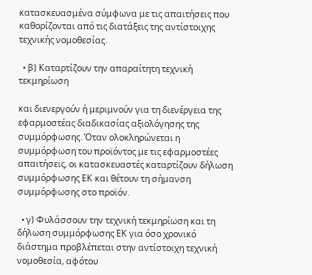κατασκευασμένα σύμφωνα με τις απαιτήσεις που καθορίζονται από τις διατάξεις της αντίστοιχης τεχνικής νομοθεσίας.

  • β) Καταρτίζουν την απαραίτητη τεχνική τεκμηρίωση

και διενεργούν ή μεριμνούν για τη διενέργεια της εφαρμοστέας διαδικασίας αξιολόγησης της συμμόρφωσης. Όταν ολοκληρώνεται η συμμόρφωση του προϊόντος με τις εφαρμοστέες απαιτήσεις, οι κατασκευαστές καταρτίζουν δήλωση συμμόρφωσης ΕΚ και θέτουν τη σήμανση συμμόρφωσης στο προϊόν.

  • γ) Φυλάσσουν την τεχνική τεκμηρίωση και τη δήλωση συμμόρφωσης ΕΚ για όσο χρονικό διάστημα προβλέπεται στην αντίστοιχη τεχνική νομοθεσία, αφότου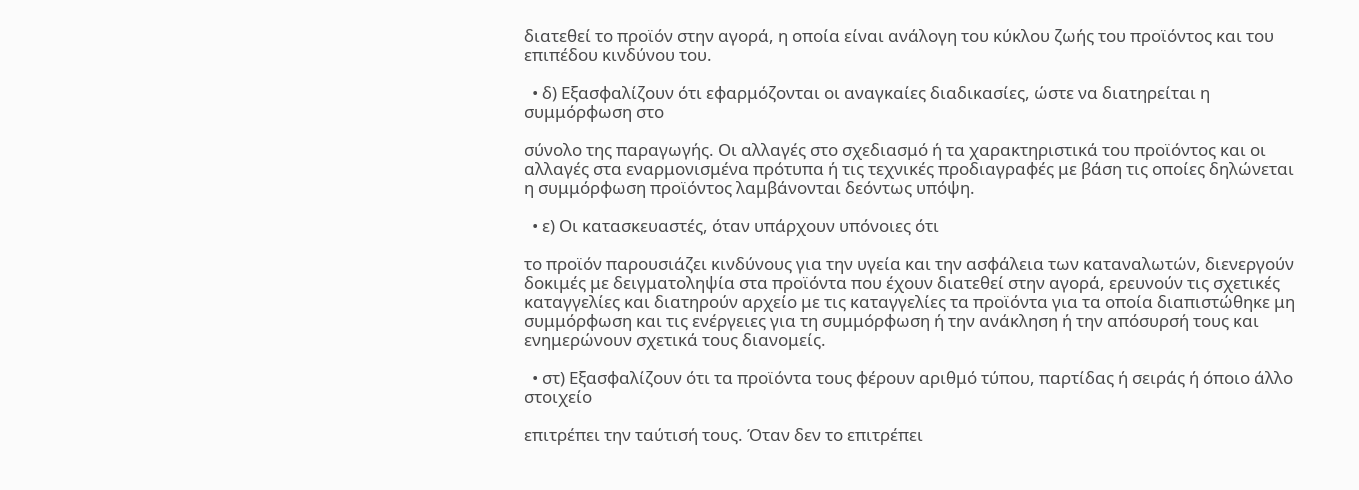διατεθεί το προϊόν στην αγορά, η οποία είναι ανάλογη του κύκλου ζωής του προϊόντος και του επιπέδου κινδύνου του.

  • δ) Εξασφαλίζουν ότι εφαρμόζονται οι αναγκαίες διαδικασίες, ώστε να διατηρείται η συμμόρφωση στο

σύνολο της παραγωγής. Οι αλλαγές στο σχεδιασμό ή τα χαρακτηριστικά του προϊόντος και οι αλλαγές στα εναρμονισμένα πρότυπα ή τις τεχνικές προδιαγραφές με βάση τις οποίες δηλώνεται η συμμόρφωση προϊόντος λαμβάνονται δεόντως υπόψη.

  • ε) Οι κατασκευαστές, όταν υπάρχουν υπόνοιες ότι

το προϊόν παρουσιάζει κινδύνους για την υγεία και την ασφάλεια των καταναλωτών, διενεργούν δοκιμές με δειγματοληψία στα προϊόντα που έχουν διατεθεί στην αγορά, ερευνούν τις σχετικές καταγγελίες και διατηρούν αρχείο με τις καταγγελίες τα προϊόντα για τα οποία διαπιστώθηκε μη συμμόρφωση και τις ενέργειες για τη συμμόρφωση ή την ανάκληση ή την απόσυρσή τους και ενημερώνουν σχετικά τους διανομείς.

  • στ) Εξασφαλίζουν ότι τα προϊόντα τους φέρουν αριθμό τύπου, παρτίδας ή σειράς ή όποιο άλλο στοιχείο

επιτρέπει την ταύτισή τους. Όταν δεν το επιτρέπει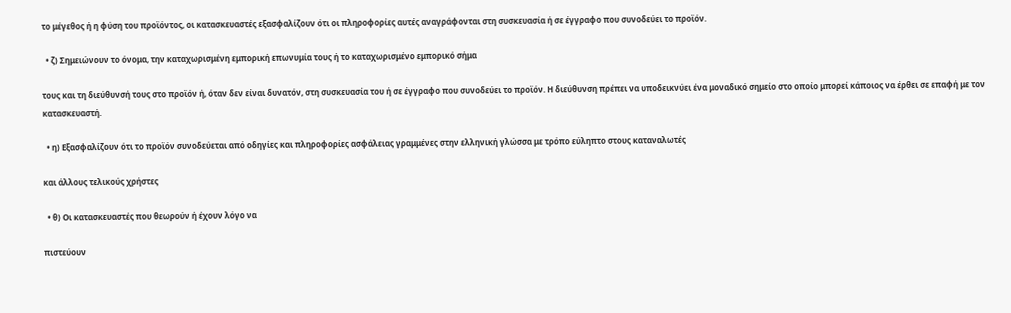το μέγεθος ή η φύση του προϊόντος, οι κατασκευαστές εξασφαλίζουν ότι οι πληροφορίες αυτές αναγράφονται στη συσκευασία ή σε έγγραφο που συνοδεύει το προϊόν.

  • ζ) Σημειώνουν το όνομα, την καταχωρισμένη εμπορική επωνυμία τους ή το καταχωρισμένο εμπορικό σήμα

τους και τη διεύθυνσή τους στο προϊόν ή, όταν δεν είναι δυνατόν, στη συσκευασία του ή σε έγγραφο που συνοδεύει το προϊόν. Η διεύθυνση πρέπει να υποδεικνύει ένα μοναδικό σημείο στο οποίο μπορεί κάποιος να έρθει σε επαφή με τον κατασκευαστή.

  • η) Εξασφαλίζουν ότι το προϊόν συνοδεύεται από οδηγίες και πληροφορίες ασφάλειας γραμμένες στην ελληνική γλώσσα με τρόπο εύληπτο στους καταναλωτές

και άλλους τελικούς χρήστες

  • θ) Οι κατασκευαστές που θεωρούν ή έχουν λόγο να

πιστεύουν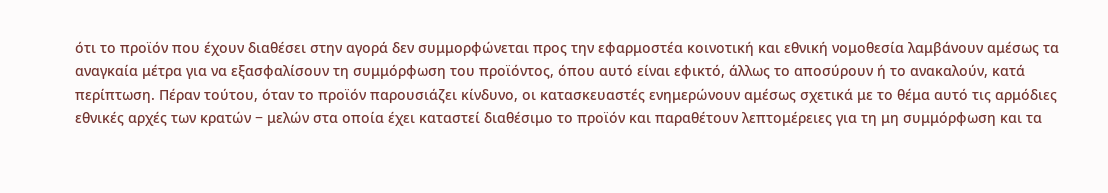ότι το προϊόν που έχουν διαθέσει στην αγορά δεν συμμορφώνεται προς την εφαρμοστέα κοινοτική και εθνική νομοθεσία λαμβάνουν αμέσως τα αναγκαία μέτρα για να εξασφαλίσουν τη συμμόρφωση του προϊόντος, όπου αυτό είναι εφικτό, άλλως το αποσύρουν ή το ανακαλούν, κατά περίπτωση. Πέραν τούτου, όταν το προϊόν παρουσιάζει κίνδυνο, οι κατασκευαστές ενημερώνουν αμέσως σχετικά με το θέμα αυτό τις αρμόδιες εθνικές αρχές των κρατών − μελών στα οποία έχει καταστεί διαθέσιμο το προϊόν και παραθέτουν λεπτομέρειες για τη μη συμμόρφωση και τα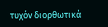τυχόν διορθωτικά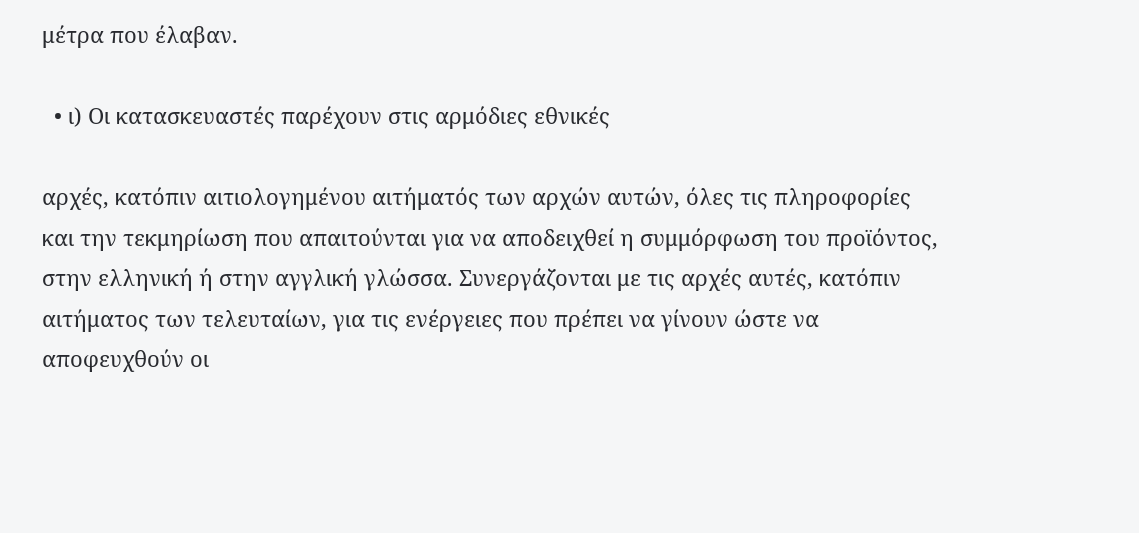μέτρα που έλαβαν.

  • ι) Οι κατασκευαστές παρέχουν στις αρμόδιες εθνικές

αρχές, κατόπιν αιτιολογημένου αιτήματός των αρχών αυτών, όλες τις πληροφορίες και την τεκμηρίωση που απαιτούνται για να αποδειχθεί η συμμόρφωση του προϊόντος, στην ελληνική ή στην αγγλική γλώσσα. Συνεργάζονται με τις αρχές αυτές, κατόπιν αιτήματος των τελευταίων, για τις ενέργειες που πρέπει να γίνουν ώστε να αποφευχθούν οι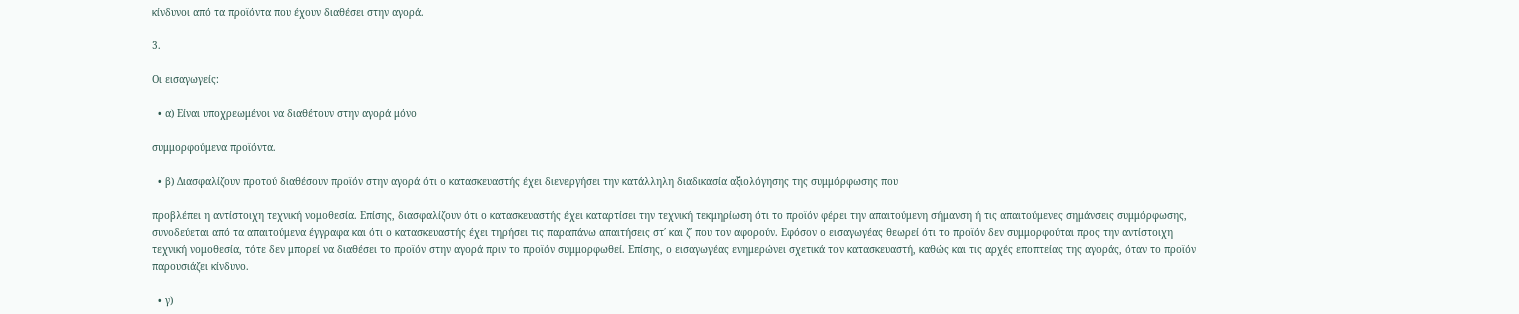κίνδυνοι από τα προϊόντα που έχουν διαθέσει στην αγορά.

3.

Οι εισαγωγείς:

  • α) Είναι υποχρεωμένοι να διαθέτουν στην αγορά μόνο

συμμορφούμενα προϊόντα.

  • β) Διασφαλίζουν προτού διαθέσουν προϊόν στην αγορά ότι ο κατασκευαστής έχει διενεργήσει την κατάλληλη διαδικασία αξιολόγησης της συμμόρφωσης που

προβλέπει η αντίστοιχη τεχνική νομοθεσία. Επίσης, διασφαλίζουν ότι ο κατασκευαστής έχει καταρτίσει την τεχνική τεκμηρίωση ότι το προϊόν φέρει την απαιτούμενη σήμανση ή τις απαιτούμενες σημάνσεις συμμόρφωσης, συνοδεύεται από τα απαιτούμενα έγγραφα και ότι ο κατασκευαστής έχει τηρήσει τις παραπάνω απαιτήσεις στ΄ και ζ΄ που τον αφορούν. Εφόσον ο εισαγωγέας θεωρεί ότι το προϊόν δεν συμμορφούται προς την αντίστοιχη τεχνική νομοθεσία, τότε δεν μπορεί να διαθέσει το προϊόν στην αγορά πριν το προϊόν συμμορφωθεί. Επίσης, ο εισαγωγέας ενημερώνει σχετικά τον κατασκευαστή, καθώς και τις αρχές εποπτείας της αγοράς, όταν το προϊόν παρουσιάζει κίνδυνο.

  • γ)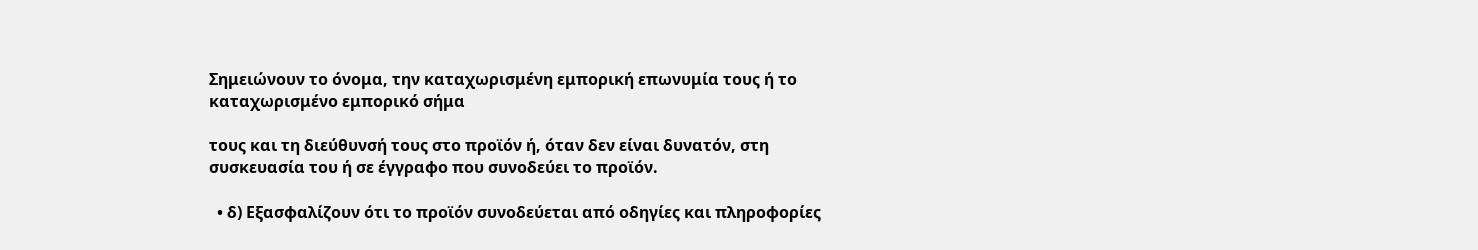Σημειώνουν το όνομα, την καταχωρισμένη εμπορική επωνυμία τους ή το καταχωρισμένο εμπορικό σήμα

τους και τη διεύθυνσή τους στο προϊόν ή, όταν δεν είναι δυνατόν, στη συσκευασία του ή σε έγγραφο που συνοδεύει το προϊόν.

  • δ) Εξασφαλίζουν ότι το προϊόν συνοδεύεται από οδηγίες και πληροφορίες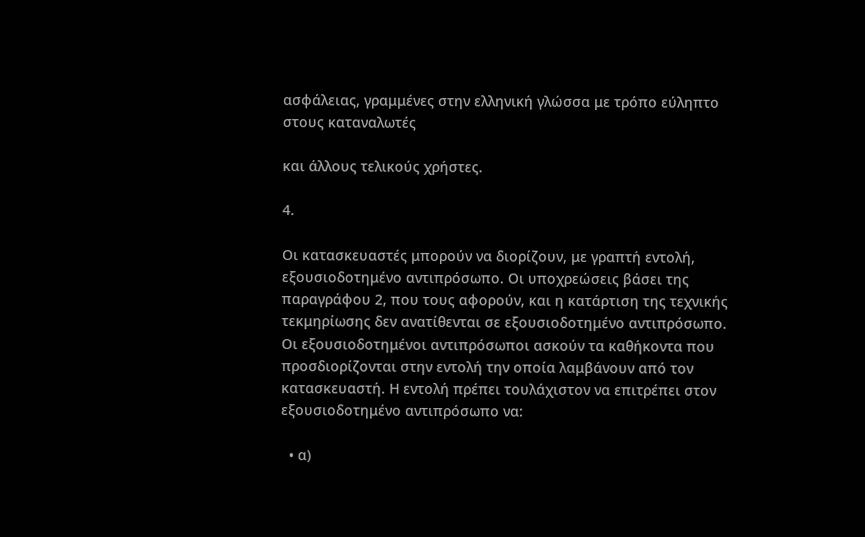ασφάλειας, γραμμένες στην ελληνική γλώσσα με τρόπο εύληπτο στους καταναλωτές

και άλλους τελικούς χρήστες.

4.

Οι κατασκευαστές μπορούν να διορίζουν, με γραπτή εντολή, εξουσιοδοτημένο αντιπρόσωπο. Οι υποχρεώσεις βάσει της παραγράφου 2, που τους αφορούν, και η κατάρτιση της τεχνικής τεκμηρίωσης δεν ανατίθενται σε εξουσιοδοτημένο αντιπρόσωπο. Οι εξουσιοδοτημένοι αντιπρόσωποι ασκούν τα καθήκοντα που προσδιορίζονται στην εντολή την οποία λαμβάνουν από τον κατασκευαστή. Η εντολή πρέπει τουλάχιστον να επιτρέπει στον εξουσιοδοτημένο αντιπρόσωπο να:

  • α)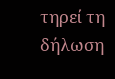τηρεί τη δήλωση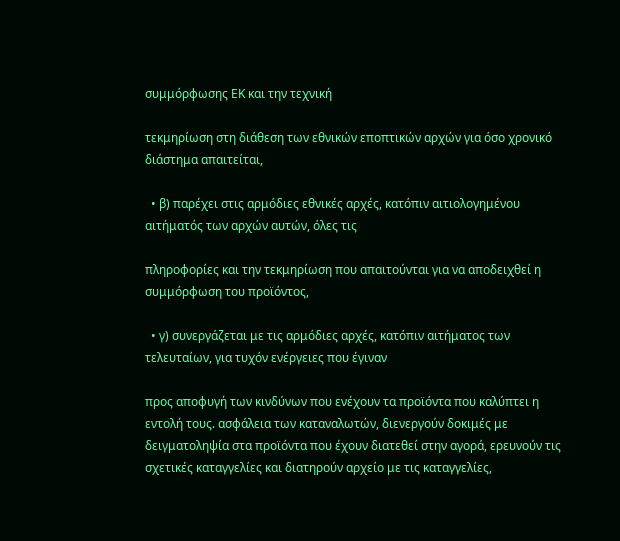συμμόρφωσης ΕΚ και την τεχνική

τεκμηρίωση στη διάθεση των εθνικών εποπτικών αρχών για όσο χρονικό διάστημα απαιτείται,

  • β) παρέχει στις αρμόδιες εθνικές αρχές, κατόπιν αιτιολογημένου αιτήματός των αρχών αυτών, όλες τις

πληροφορίες και την τεκμηρίωση που απαιτούνται για να αποδειχθεί η συμμόρφωση του προϊόντος,

  • γ) συνεργάζεται με τις αρμόδιες αρχές, κατόπιν αιτήματος των τελευταίων, για τυχόν ενέργειες που έγιναν

προς αποφυγή των κινδύνων που ενέχουν τα προϊόντα που καλύπτει η εντολή τους. ασφάλεια των καταναλωτών, διενεργούν δοκιμές με δειγματοληψία στα προϊόντα που έχουν διατεθεί στην αγορά, ερευνούν τις σχετικές καταγγελίες και διατηρούν αρχείο με τις καταγγελίες,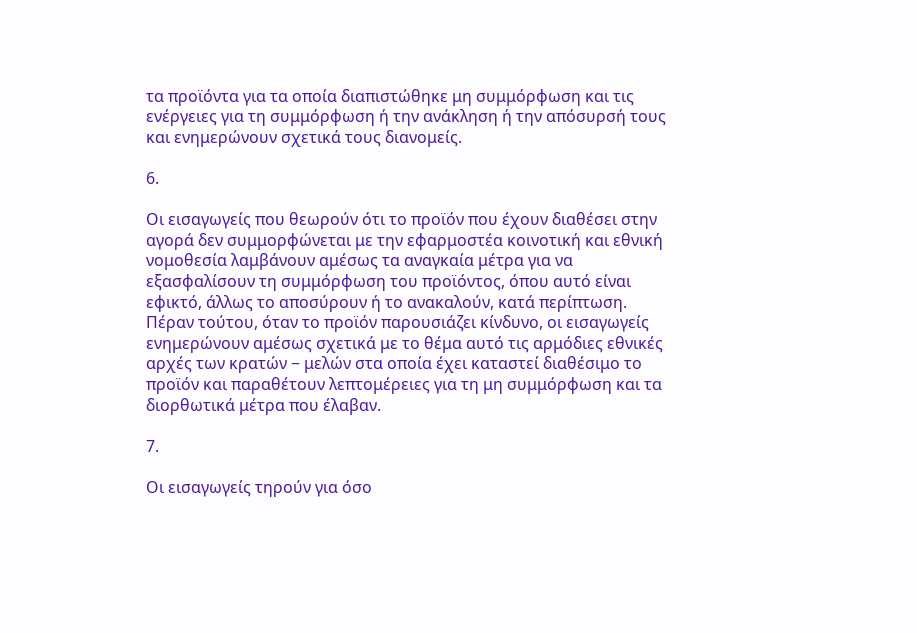τα προϊόντα για τα οποία διαπιστώθηκε μη συμμόρφωση και τις ενέργειες για τη συμμόρφωση ή την ανάκληση ή την απόσυρσή τους και ενημερώνουν σχετικά τους διανομείς.

6.

Οι εισαγωγείς που θεωρούν ότι το προϊόν που έχουν διαθέσει στην αγορά δεν συμμορφώνεται με την εφαρμοστέα κοινοτική και εθνική νομοθεσία λαμβάνουν αμέσως τα αναγκαία μέτρα για να εξασφαλίσουν τη συμμόρφωση του προϊόντος, όπου αυτό είναι εφικτό, άλλως το αποσύρουν ή το ανακαλούν, κατά περίπτωση. Πέραν τούτου, όταν το προϊόν παρουσιάζει κίνδυνο, οι εισαγωγείς ενημερώνουν αμέσως σχετικά με το θέμα αυτό τις αρμόδιες εθνικές αρχές των κρατών − μελών στα οποία έχει καταστεί διαθέσιμο το προϊόν και παραθέτουν λεπτομέρειες για τη μη συμμόρφωση και τα διορθωτικά μέτρα που έλαβαν.

7.

Οι εισαγωγείς τηρούν για όσο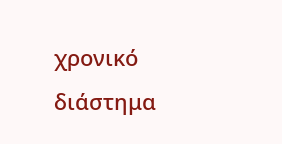χρονικό διάστημα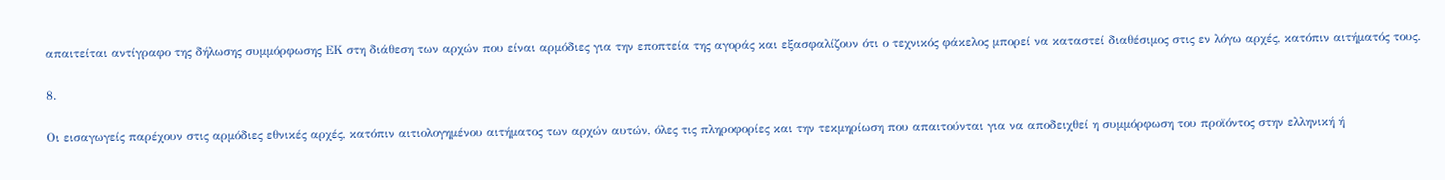απαιτείται αντίγραφο της δήλωσης συμμόρφωσης ΕΚ στη διάθεση των αρχών που είναι αρμόδιες για την εποπτεία της αγοράς και εξασφαλίζουν ότι ο τεχνικός φάκελος μπορεί να καταστεί διαθέσιμος στις εν λόγω αρχές, κατόπιν αιτήματός τους.

8.

Οι εισαγωγείς παρέχουν στις αρμόδιες εθνικές αρχές, κατόπιν αιτιολογημένου αιτήματος των αρχών αυτών, όλες τις πληροφορίες και την τεκμηρίωση που απαιτούνται για να αποδειχθεί η συμμόρφωση του προϊόντος στην ελληνική ή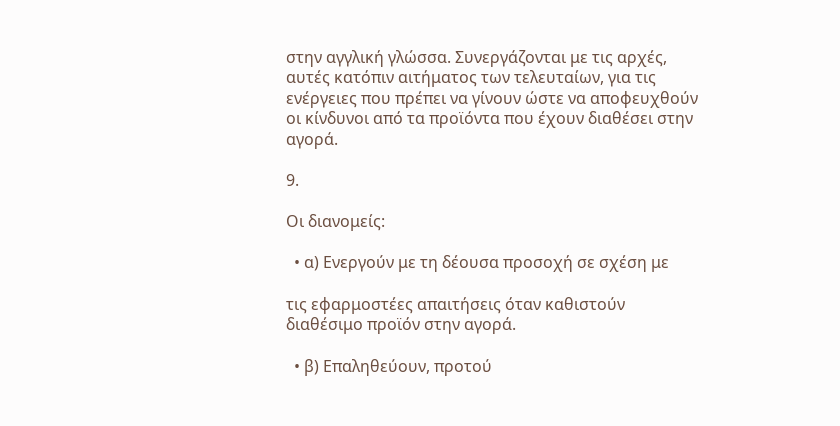στην αγγλική γλώσσα. Συνεργάζονται με τις αρχές, αυτές κατόπιν αιτήματος των τελευταίων, για τις ενέργειες που πρέπει να γίνουν ώστε να αποφευχθούν οι κίνδυνοι από τα προϊόντα που έχουν διαθέσει στην αγορά.

9.

Οι διανομείς:

  • α) Ενεργούν με τη δέουσα προσοχή σε σχέση με

τις εφαρμοστέες απαιτήσεις όταν καθιστούν διαθέσιμο προϊόν στην αγορά.

  • β) Επαληθεύουν, προτού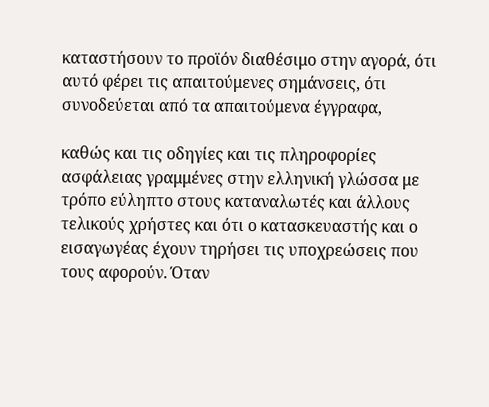καταστήσουν το προϊόν διαθέσιμο στην αγορά, ότι αυτό φέρει τις απαιτούμενες σημάνσεις, ότι συνοδεύεται από τα απαιτούμενα έγγραφα,

καθώς και τις οδηγίες και τις πληροφορίες ασφάλειας γραμμένες στην ελληνική γλώσσα με τρόπο εύληπτο στους καταναλωτές και άλλους τελικούς χρήστες και ότι ο κατασκευαστής και ο εισαγωγέας έχουν τηρήσει τις υποχρεώσεις που τους αφορούν. Όταν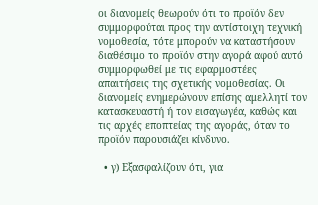οι διανομείς θεωρούν ότι το προϊόν δεν συμμορφούται προς την αντίστοιχη τεχνική νομοθεσία, τότε μπορούν να καταστήσουν διαθέσιμο το προϊόν στην αγορά αφού αυτό συμμορφωθεί με τις εφαρμοστέες απαιτήσεις της σχετικής νομοθεσίας. Οι διανομείς ενημερώνουν επίσης αμελλητί τον κατασκευαστή ή τον εισαγωγέα, καθώς και τις αρχές εποπτείας της αγοράς, όταν το προϊόν παρουσιάζει κίνδυνο.

  • γ) Εξασφαλίζουν ότι, για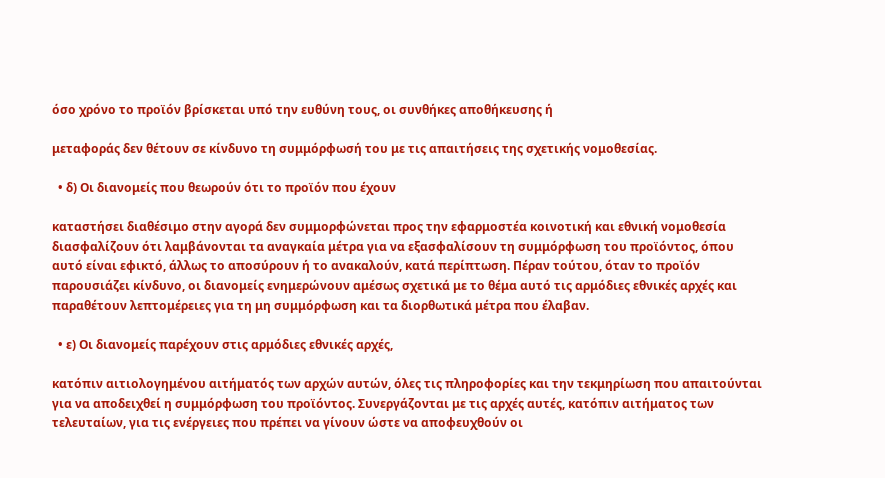όσο χρόνο το προϊόν βρίσκεται υπό την ευθύνη τους, οι συνθήκες αποθήκευσης ή

μεταφοράς δεν θέτουν σε κίνδυνο τη συμμόρφωσή του με τις απαιτήσεις της σχετικής νομοθεσίας.

  • δ) Οι διανομείς που θεωρούν ότι το προϊόν που έχουν

καταστήσει διαθέσιμο στην αγορά δεν συμμορφώνεται προς την εφαρμοστέα κοινοτική και εθνική νομοθεσία διασφαλίζουν ότι λαμβάνονται τα αναγκαία μέτρα για να εξασφαλίσουν τη συμμόρφωση του προϊόντος, όπου αυτό είναι εφικτό, άλλως το αποσύρουν ή το ανακαλούν, κατά περίπτωση. Πέραν τούτου, όταν το προϊόν παρουσιάζει κίνδυνο, οι διανομείς ενημερώνουν αμέσως σχετικά με το θέμα αυτό τις αρμόδιες εθνικές αρχές και παραθέτουν λεπτομέρειες για τη μη συμμόρφωση και τα διορθωτικά μέτρα που έλαβαν.

  • ε) Οι διανομείς παρέχουν στις αρμόδιες εθνικές αρχές,

κατόπιν αιτιολογημένου αιτήματός των αρχών αυτών, όλες τις πληροφορίες και την τεκμηρίωση που απαιτούνται για να αποδειχθεί η συμμόρφωση του προϊόντος. Συνεργάζονται με τις αρχές αυτές, κατόπιν αιτήματος των τελευταίων, για τις ενέργειες που πρέπει να γίνουν ώστε να αποφευχθούν οι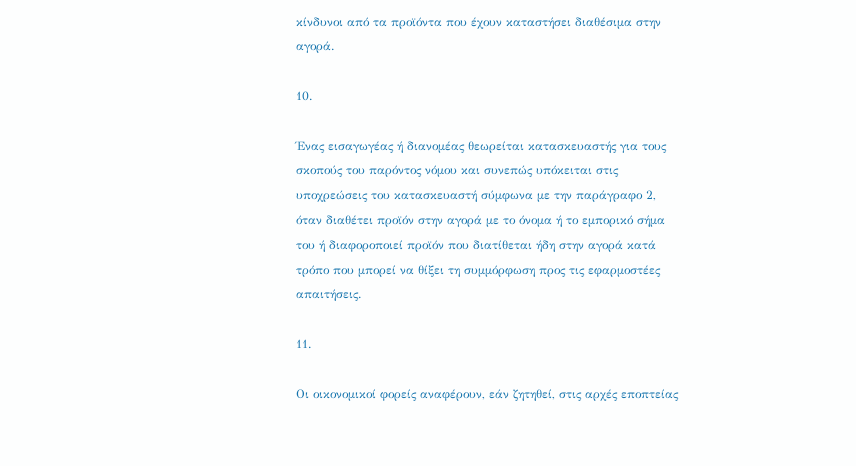κίνδυνοι από τα προϊόντα που έχουν καταστήσει διαθέσιμα στην αγορά.

10.

Ένας εισαγωγέας ή διανομέας θεωρείται κατασκευαστής για τους σκοπούς του παρόντος νόμου και συνεπώς υπόκειται στις υποχρεώσεις του κατασκευαστή σύμφωνα με την παράγραφο 2, όταν διαθέτει προϊόν στην αγορά με το όνομα ή το εμπορικό σήμα του ή διαφοροποιεί προϊόν που διατίθεται ήδη στην αγορά κατά τρόπο που μπορεί να θίξει τη συμμόρφωση προς τις εφαρμοστέες απαιτήσεις.

11.

Οι οικονομικοί φορείς αναφέρουν, εάν ζητηθεί, στις αρχές εποπτείας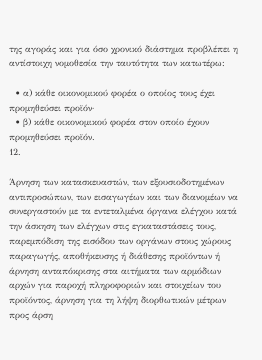της αγοράς και για όσο χρονικό διάστημα προβλέπει η αντίστοιχη νομοθεσία την ταυτότητα των κατωτέρω:

  • α) κάθε οικονομικού φορέα ο οποίος τους έχει προμηθεύσει προϊόν·
  • β) κάθε οικονομικού φορέα στον οποίο έχουν προμηθεύσει προϊόν.
12.

Άρνηση των κατασκευαστών, των εξουσιοδοτημένων αντιπροσώπων, των εισαγωγέων και των διανομέων να συνεργαστούν με τα εντεταλμένα όργανα ελέγχου κατά την άσκηση των ελέγχων στις εγκαταστάσεις τους, παρεμπόδιση της εισόδου των οργάνων στους χώρους παραγωγής, αποθήκευσης ή διάθεσης προϊόντων ή άρνηση ανταπόκρισης στα αιτήματα των αρμόδιων αρχών για παροχή πληροφοριών και στοιχείων του προϊόντος, άρνηση για τη λήψη διορθωτικών μέτρων προς άρση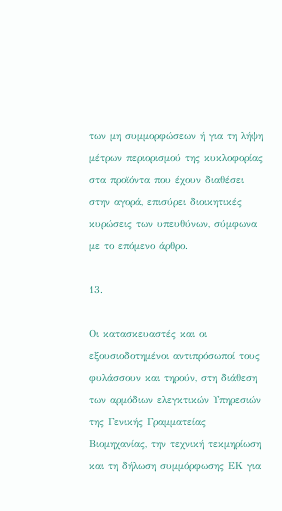των μη συμμορφώσεων ή για τη λήψη μέτρων περιορισμού της κυκλοφορίας στα προϊόντα που έχουν διαθέσει στην αγορά, επισύρει διοικητικές κυρώσεις των υπευθύνων, σύμφωνα με το επόμενο άρθρο.

13.

Οι κατασκευαστές και οι εξουσιοδοτημένοι αντιπρόσωποί τους φυλάσσουν και τηρούν, στη διάθεση των αρμόδιων ελεγκτικών Υπηρεσιών της Γενικής Γραμματείας Βιομηχανίας, την τεχνική τεκμηρίωση και τη δήλωση συμμόρφωσης ΕΚ για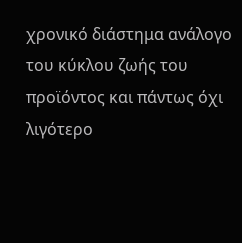χρονικό διάστημα ανάλογο του κύκλου ζωής του προϊόντος και πάντως όχι λιγότερο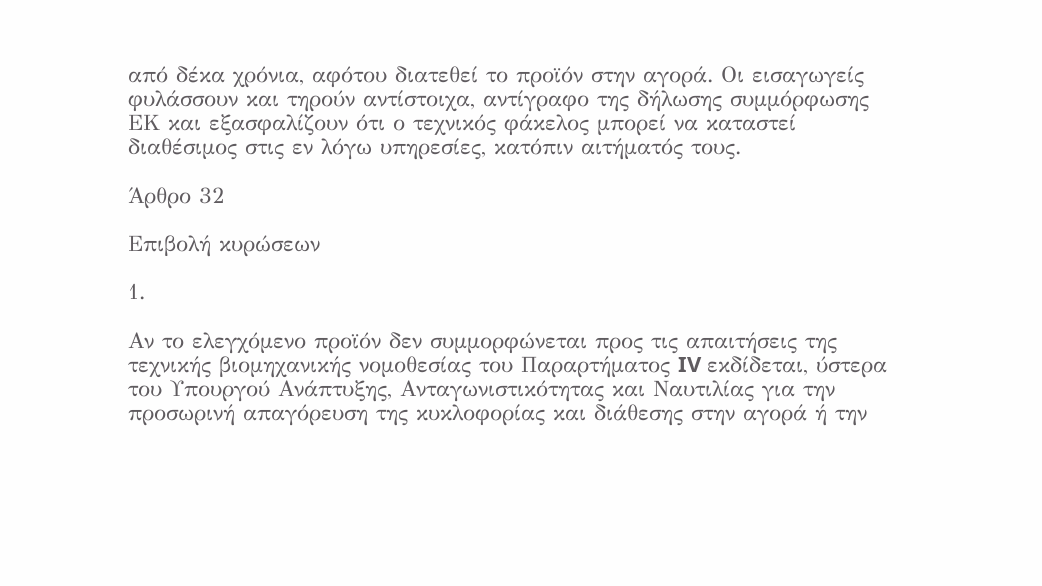από δέκα χρόνια, αφότου διατεθεί το προϊόν στην αγορά. Οι εισαγωγείς φυλάσσουν και τηρούν αντίστοιχα, αντίγραφο της δήλωσης συμμόρφωσης ΕΚ και εξασφαλίζουν ότι ο τεχνικός φάκελος μπορεί να καταστεί διαθέσιμος στις εν λόγω υπηρεσίες, κατόπιν αιτήματός τους.

Άρθρο 32

Επιβολή κυρώσεων

1.

Αν το ελεγχόμενο προϊόν δεν συμμορφώνεται προς τις απαιτήσεις της τεχνικής βιομηχανικής νομοθεσίας του Παραρτήματος IV εκδίδεται, ύστερα του Υπουργού Ανάπτυξης, Ανταγωνιστικότητας και Ναυτιλίας για την προσωρινή απαγόρευση της κυκλοφορίας και διάθεσης στην αγορά ή την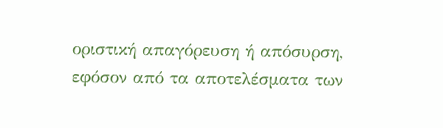οριστική απαγόρευση ή απόσυρση, εφόσον από τα αποτελέσματα των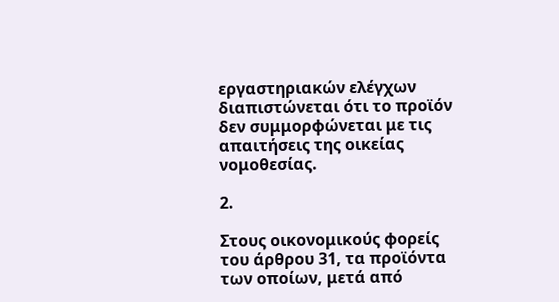εργαστηριακών ελέγχων διαπιστώνεται ότι το προϊόν δεν συμμορφώνεται με τις απαιτήσεις της οικείας νομοθεσίας.

2.

Στους οικονομικούς φορείς του άρθρου 31, τα προϊόντα των οποίων, μετά από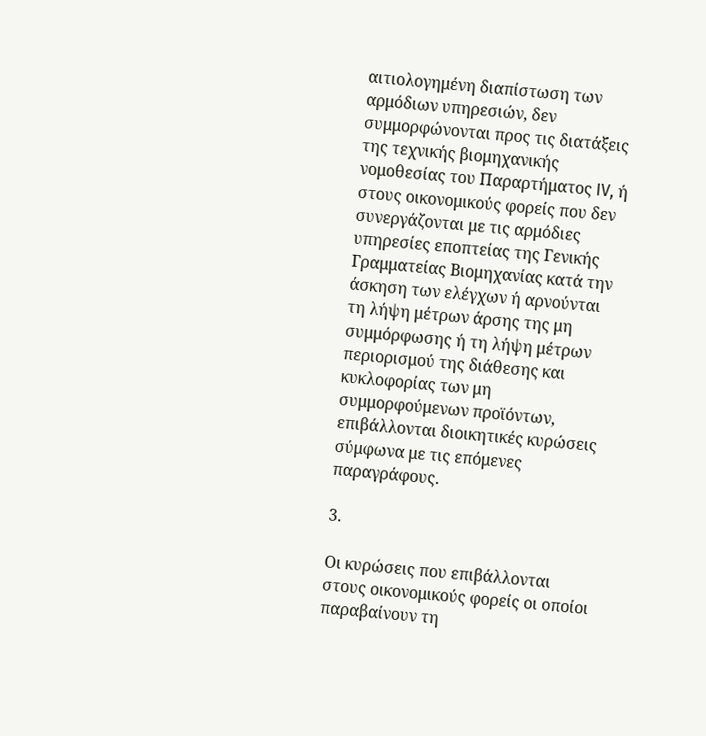αιτιολογημένη διαπίστωση των αρμόδιων υπηρεσιών, δεν συμμορφώνονται προς τις διατάξεις της τεχνικής βιομηχανικής νομοθεσίας του Παραρτήματος IV, ή στους οικονομικούς φορείς που δεν συνεργάζονται με τις αρμόδιες υπηρεσίες εποπτείας της Γενικής Γραμματείας Βιομηχανίας κατά την άσκηση των ελέγχων ή αρνούνται τη λήψη μέτρων άρσης της μη συμμόρφωσης ή τη λήψη μέτρων περιορισμού της διάθεσης και κυκλοφορίας των μη συμμορφούμενων προϊόντων, επιβάλλονται διοικητικές κυρώσεις σύμφωνα με τις επόμενες παραγράφους.

3.

Οι κυρώσεις που επιβάλλονται στους οικονομικούς φορείς οι οποίοι παραβαίνουν τη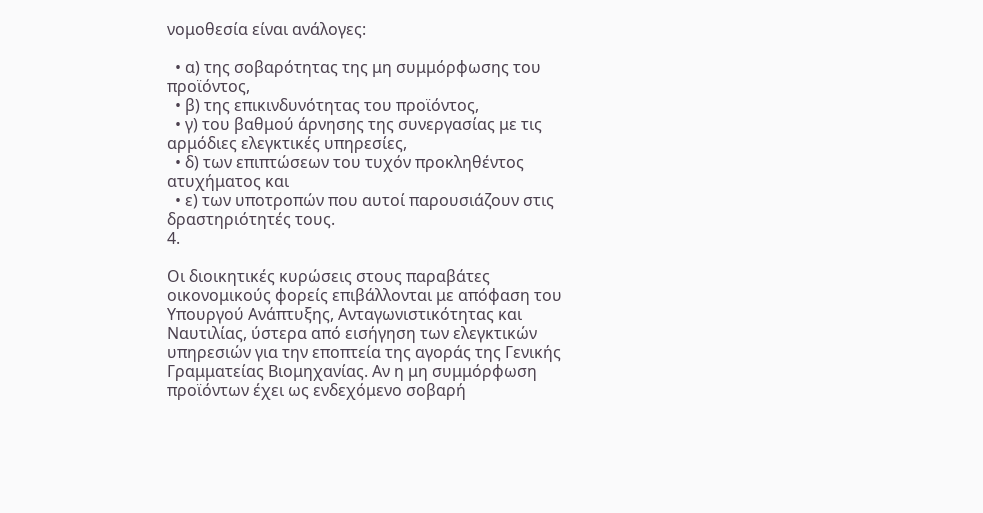νομοθεσία είναι ανάλογες:

  • α) της σοβαρότητας της μη συμμόρφωσης του προϊόντος,
  • β) της επικινδυνότητας του προϊόντος,
  • γ) του βαθμού άρνησης της συνεργασίας με τις αρμόδιες ελεγκτικές υπηρεσίες,
  • δ) των επιπτώσεων του τυχόν προκληθέντος ατυχήματος και
  • ε) των υποτροπών που αυτοί παρουσιάζουν στις δραστηριότητές τους.
4.

Οι διοικητικές κυρώσεις στους παραβάτες οικονομικούς φορείς επιβάλλονται με απόφαση του Υπουργού Ανάπτυξης, Ανταγωνιστικότητας και Ναυτιλίας, ύστερα από εισήγηση των ελεγκτικών υπηρεσιών για την εποπτεία της αγοράς της Γενικής Γραμματείας Βιομηχανίας. Αν η μη συμμόρφωση προϊόντων έχει ως ενδεχόμενο σοβαρή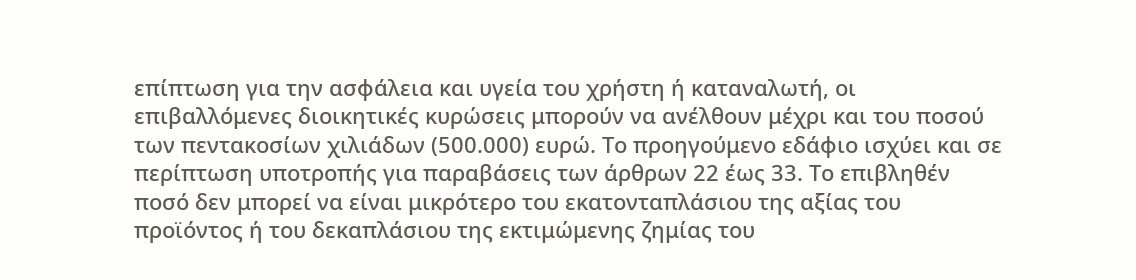επίπτωση για την ασφάλεια και υγεία του χρήστη ή καταναλωτή, οι επιβαλλόμενες διοικητικές κυρώσεις μπορούν να ανέλθουν μέχρι και του ποσού των πεντακοσίων χιλιάδων (500.000) ευρώ. Το προηγούμενο εδάφιο ισχύει και σε περίπτωση υποτροπής για παραβάσεις των άρθρων 22 έως 33. Το επιβληθέν ποσό δεν μπορεί να είναι μικρότερο του εκατονταπλάσιου της αξίας του προϊόντος ή του δεκαπλάσιου της εκτιμώμενης ζημίας του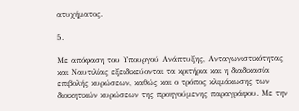ατυχήματος.

5.

Με απόφαση του Υπουργού Ανάπτυξης, Ανταγωνιστικότητας και Ναυτιλίας εξειδικεύονται τα κριτήρια και η διαδικασία επιβολής κυρώσεων, καθώς και ο τρόπος κλιμάκωσης των διοικητικών κυρώσεων της προηγούμενης παραγράφου. Με την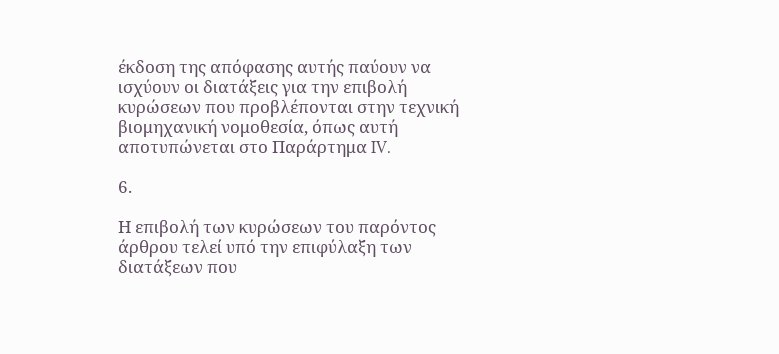έκδοση της απόφασης αυτής παύουν να ισχύουν οι διατάξεις για την επιβολή κυρώσεων που προβλέπονται στην τεχνική βιομηχανική νομοθεσία, όπως αυτή αποτυπώνεται στο Παράρτημα IV.

6.

Η επιβολή των κυρώσεων του παρόντος άρθρου τελεί υπό την επιφύλαξη των διατάξεων που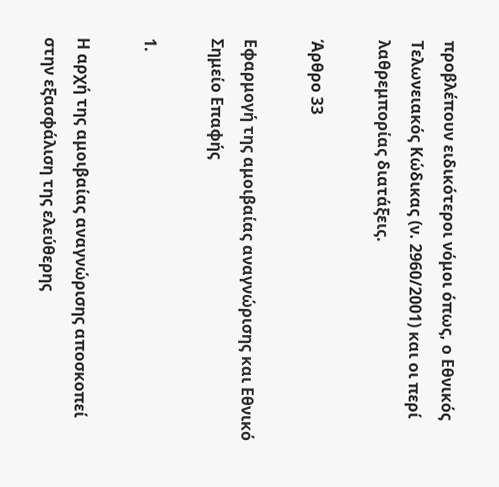προβλέπουν ειδικότεροι νόμοι όπως, ο Εθνικός Τελωνειακός Κώδικας (ν. 2960/2001) και οι περί λαθρεμπορίας διατάξεις.

Άρθρο 33

Εφαρμογή της αμοιβαίας αναγνώρισης και Εθνικό Σημείο Επαφής

1.

Η αρχή της αμοιβαίας αναγνώρισης αποσκοπεί στην εξασφάλιση της ελεύθερης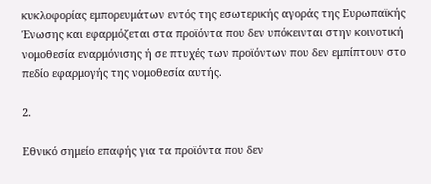κυκλοφορίας εμπορευμάτων εντός της εσωτερικής αγοράς της Ευρωπαϊκής Ένωσης και εφαρμόζεται στα προϊόντα που δεν υπόκεινται στην κοινοτική νομοθεσία εναρμόνισης ή σε πτυχές των προϊόντων που δεν εμπίπτουν στο πεδίο εφαρμογής της νομοθεσία αυτής.

2.

Εθνικό σημείο επαφής για τα προϊόντα που δεν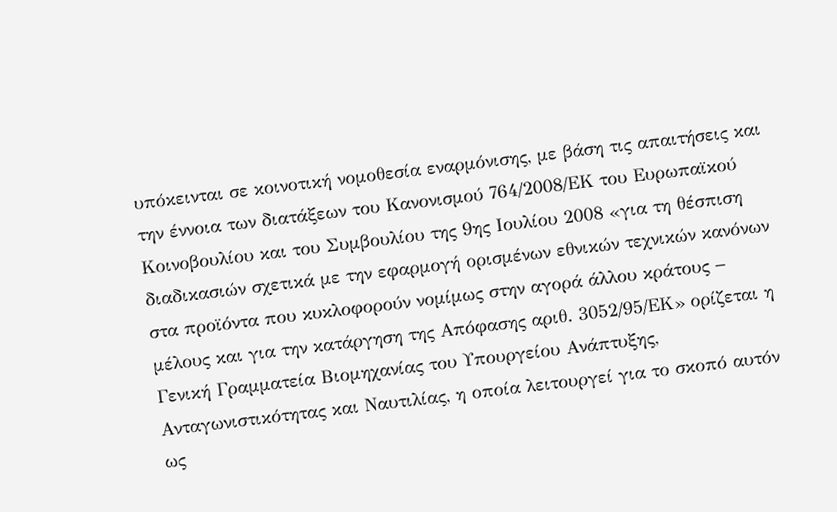υπόκεινται σε κοινοτική νομοθεσία εναρμόνισης, με βάση τις απαιτήσεις και την έννοια των διατάξεων του Κανονισμού 764/2008/ΕΚ του Ευρωπαϊκού Κοινοβουλίου και του Συμβουλίου της 9ης Ιουλίου 2008 «για τη θέσπιση διαδικασιών σχετικά με την εφαρμογή ορισμένων εθνικών τεχνικών κανόνων στα προϊόντα που κυκλοφορούν νομίμως στην αγορά άλλου κράτους − μέλους και για την κατάργηση της Απόφασης αριθ. 3052/95/ΕΚ» ορίζεται η Γενική Γραμματεία Βιομηχανίας του Υπουργείου Ανάπτυξης, Ανταγωνιστικότητας και Ναυτιλίας, η οποία λειτουργεί για το σκοπό αυτόν ως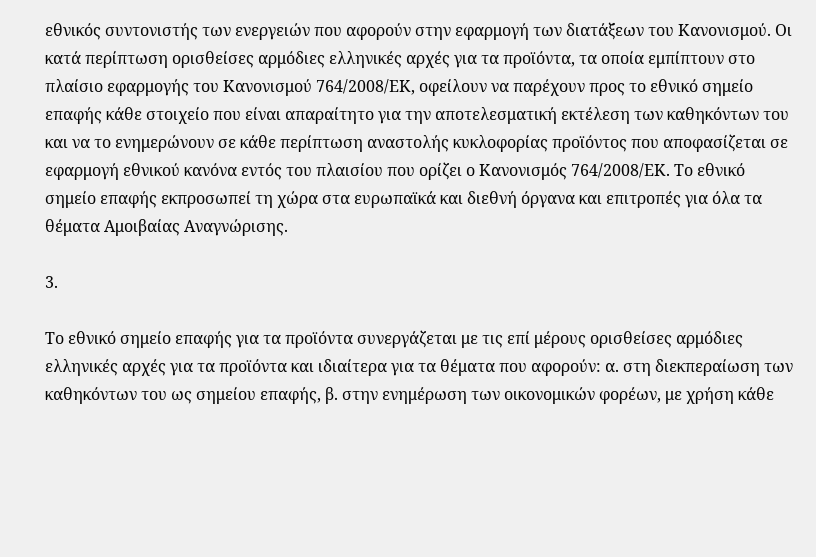εθνικός συντονιστής των ενεργειών που αφορούν στην εφαρμογή των διατάξεων του Κανονισμού. Οι κατά περίπτωση ορισθείσες αρμόδιες ελληνικές αρχές για τα προϊόντα, τα οποία εμπίπτουν στο πλαίσιο εφαρμογής του Κανονισμού 764/2008/ΕΚ, οφείλουν να παρέχουν προς το εθνικό σημείο επαφής κάθε στοιχείο που είναι απαραίτητο για την αποτελεσματική εκτέλεση των καθηκόντων του και να το ενημερώνουν σε κάθε περίπτωση αναστολής κυκλοφορίας προϊόντος που αποφασίζεται σε εφαρμογή εθνικού κανόνα εντός του πλαισίου που ορίζει ο Κανονισμός 764/2008/ΕΚ. Το εθνικό σημείο επαφής εκπροσωπεί τη χώρα στα ευρωπαϊκά και διεθνή όργανα και επιτροπές για όλα τα θέματα Αμοιβαίας Αναγνώρισης.

3.

Το εθνικό σημείο επαφής για τα προϊόντα συνεργάζεται με τις επί μέρους ορισθείσες αρμόδιες ελληνικές αρχές για τα προϊόντα και ιδιαίτερα για τα θέματα που αφορούν: α. στη διεκπεραίωση των καθηκόντων του ως σημείου επαφής, β. στην ενημέρωση των οικονομικών φορέων, με χρήση κάθε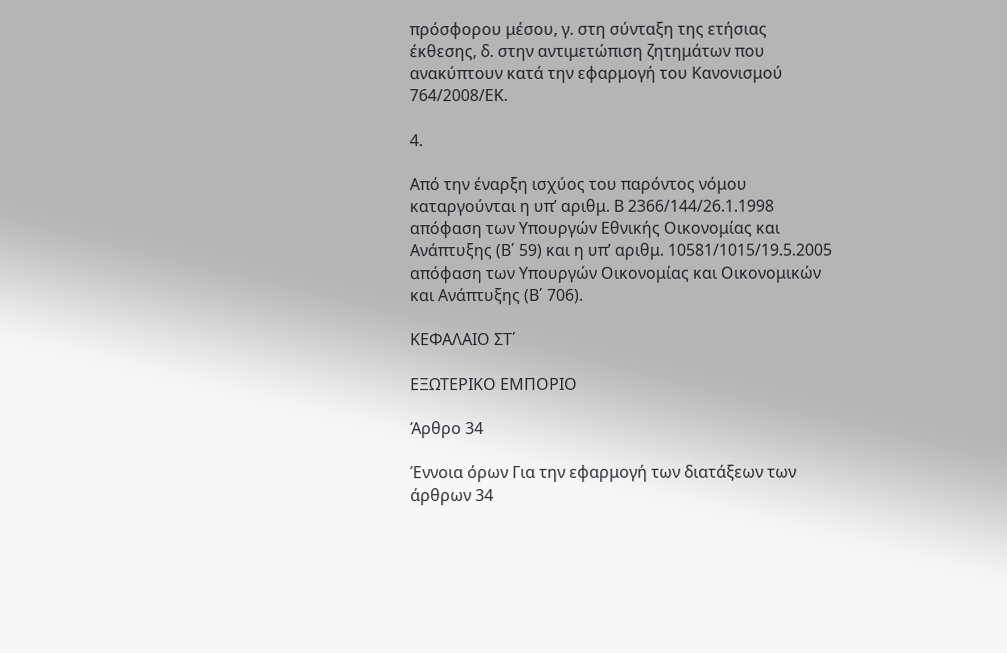πρόσφορου μέσου, γ. στη σύνταξη της ετήσιας έκθεσης, δ. στην αντιμετώπιση ζητημάτων που ανακύπτουν κατά την εφαρμογή του Κανονισμού 764/2008/ΕΚ.

4.

Από την έναρξη ισχύος του παρόντος νόμου καταργούνται η υπ’ αριθμ. Β 2366/144/26.1.1998 απόφαση των Υπουργών Εθνικής Οικονομίας και Ανάπτυξης (Β΄ 59) και η υπ’ αριθμ. 10581/1015/19.5.2005 απόφαση των Υπουργών Οικονομίας και Οικονομικών και Ανάπτυξης (Β΄ 706).

ΚΕΦΑΛΑΙΟ ΣΤ΄

ΕΞΩΤΕΡΙΚΟ ΕΜΠΟΡΙΟ

Άρθρο 34

Έννοια όρων Για την εφαρμογή των διατάξεων των άρθρων 34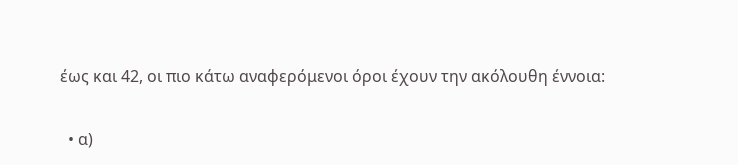έως και 42, οι πιο κάτω αναφερόμενοι όροι έχουν την ακόλουθη έννοια:

  • α)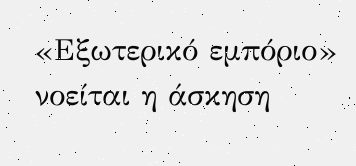«Εξωτερικό εμπόριο» νοείται η άσκηση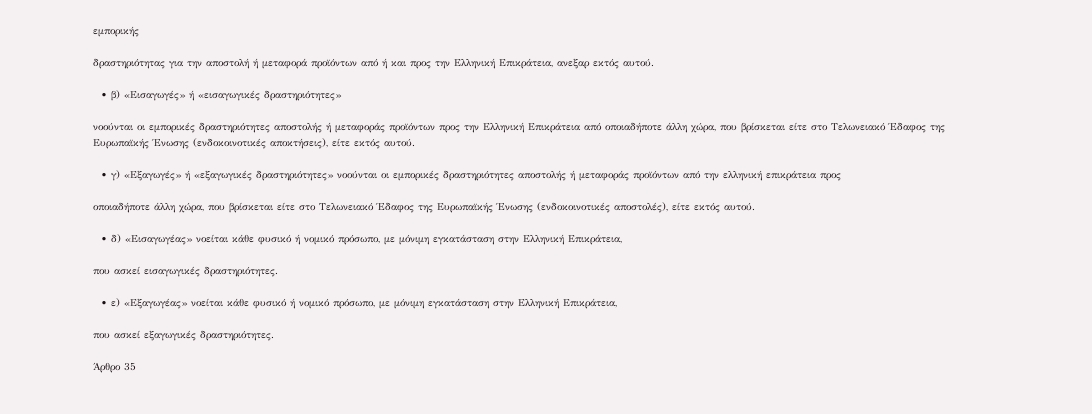εμπορικής

δραστηριότητας για την αποστολή ή μεταφορά προϊόντων από ή και προς την Ελληνική Επικράτεια, ανεξαρ εκτός αυτού.

  • β) «Εισαγωγές» ή «εισαγωγικές δραστηριότητες»

νοούνται οι εμπορικές δραστηριότητες αποστολής ή μεταφοράς προϊόντων προς την Ελληνική Επικράτεια από οποιαδήποτε άλλη χώρα, που βρίσκεται είτε στο Τελωνειακό Έδαφος της Ευρωπαϊκής Ένωσης (ενδοκοινοτικές αποκτήσεις), είτε εκτός αυτού.

  • γ) «Εξαγωγές» ή «εξαγωγικές δραστηριότητες» νοούνται οι εμπορικές δραστηριότητες αποστολής ή μεταφοράς προϊόντων από την ελληνική επικράτεια προς

οποιαδήποτε άλλη χώρα, που βρίσκεται είτε στο Τελωνειακό Έδαφος της Ευρωπαϊκής Ένωσης (ενδοκοινοτικές αποστολές), είτε εκτός αυτού.

  • δ) «Εισαγωγέας» νοείται κάθε φυσικό ή νομικό πρόσωπο, με μόνιμη εγκατάσταση στην Ελληνική Επικράτεια,

που ασκεί εισαγωγικές δραστηριότητες.

  • ε) «Εξαγωγέας» νοείται κάθε φυσικό ή νομικό πρόσωπο, με μόνιμη εγκατάσταση στην Ελληνική Επικράτεια,

που ασκεί εξαγωγικές δραστηριότητες.

Άρθρο 35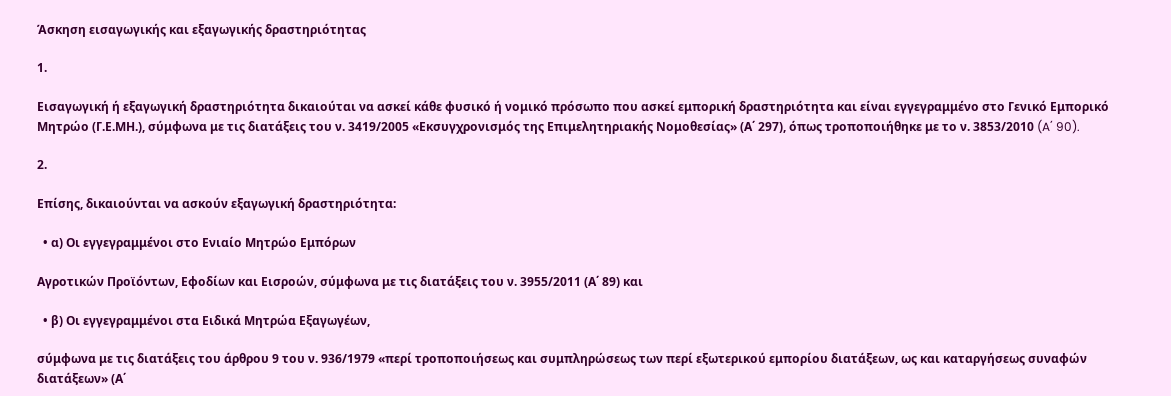Άσκηση εισαγωγικής και εξαγωγικής δραστηριότητας

1.

Εισαγωγική ή εξαγωγική δραστηριότητα δικαιούται να ασκεί κάθε φυσικό ή νομικό πρόσωπο που ασκεί εμπορική δραστηριότητα και είναι εγγεγραμμένο στο Γενικό Εμπορικό Μητρώο (Γ.Ε.ΜΗ.), σύμφωνα με τις διατάξεις του ν. 3419/2005 «Εκσυγχρονισμός της Επιμελητηριακής Νομοθεσίας» (Α΄ 297), όπως τροποποιήθηκε με το ν. 3853/2010 (A΄ 90).

2.

Επίσης, δικαιούνται να ασκούν εξαγωγική δραστηριότητα:

  • α) Οι εγγεγραμμένοι στο Ενιαίο Μητρώο Εμπόρων

Αγροτικών Προϊόντων, Εφοδίων και Εισροών, σύμφωνα με τις διατάξεις του ν. 3955/2011 (Α΄ 89) και

  • β) Οι εγγεγραμμένοι στα Ειδικά Μητρώα Εξαγωγέων,

σύμφωνα με τις διατάξεις του άρθρου 9 του ν. 936/1979 «περί τροποποιήσεως και συμπληρώσεως των περί εξωτερικού εμπορίου διατάξεων, ως και καταργήσεως συναφών διατάξεων» (Α΄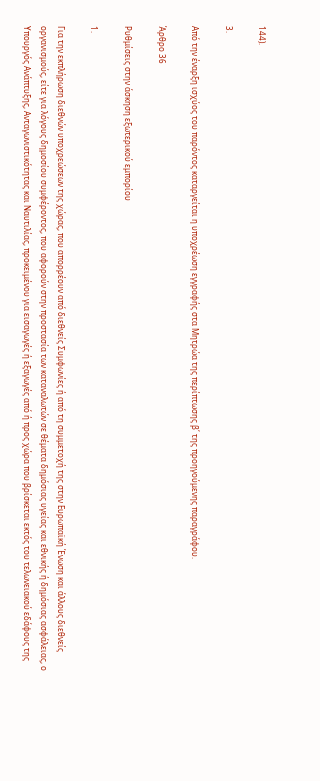144).

3.

Από την έναρξη ισχύος του παρόντος καταργείται η υποχρέωση εγγραφής στα Μητρώα της περίπτωσης β΄ της προηγούμενης παραγράφου.

Άρθρο 36

Ρυθμίσεις στην άσκηση εξωτερικού εμπορίου

1.

Για την εκπλήρωση διεθνών υποχρεώσεων της χώρας, που απορρέουν από διεθνείς Συμφωνίες ή από τη συμμετοχή της στην Ευρωπαϊκή Ένωση και άλλους διεθνείς οργανισμούς, είτε για λόγους δημοσίου συμφέροντος, που αφορούν στην προστασία των καταναλωτών σε θέματα δημόσιας υγείας και εθνικής ή δημόσιας ασφάλειας, ο Υπουργός Ανάπτυξης, Ανταγωνιστικότητας και Ναυτιλίας, προκειμένου για εισαγωγές ή εξαγωγές από ή προς χώρα που βρίσκεται εκτός του τελωνειακού εδάφους της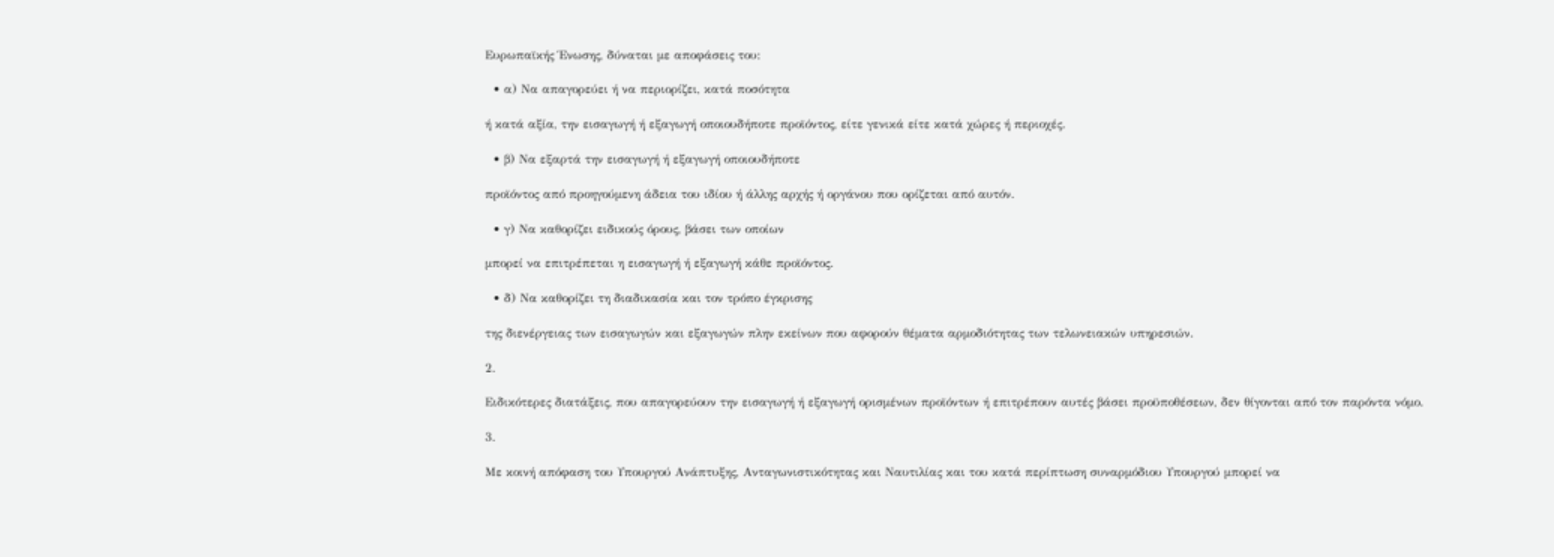Ευρωπαϊκής Ένωσης, δύναται με αποφάσεις του:

  • α) Να απαγορεύει ή να περιορίζει, κατά ποσότητα

ή κατά αξία, την εισαγωγή ή εξαγωγή οποιουδήποτε προϊόντος, είτε γενικά είτε κατά χώρες ή περιοχές.

  • β) Να εξαρτά την εισαγωγή ή εξαγωγή οποιουδήποτε

προϊόντος από προηγούμενη άδεια του ιδίου ή άλλης αρχής ή οργάνου που ορίζεται από αυτόν.

  • γ) Να καθορίζει ειδικούς όρους, βάσει των οποίων

μπορεί να επιτρέπεται η εισαγωγή ή εξαγωγή κάθε προϊόντος.

  • δ) Να καθορίζει τη διαδικασία και τον τρόπο έγκρισης

της διενέργειας των εισαγωγών και εξαγωγών πλην εκείνων που αφορούν θέματα αρμοδιότητας των τελωνειακών υπηρεσιών.

2.

Ειδικότερες διατάξεις, που απαγορεύουν την εισαγωγή ή εξαγωγή ορισμένων προϊόντων ή επιτρέπουν αυτές βάσει προϋποθέσεων, δεν θίγονται από τον παρόντα νόμο.

3.

Με κοινή απόφαση του Υπουργού Ανάπτυξης, Ανταγωνιστικότητας και Ναυτιλίας και του κατά περίπτωση συναρμόδιου Υπουργού μπορεί να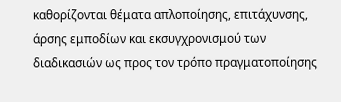καθορίζονται θέματα απλοποίησης, επιτάχυνσης, άρσης εμποδίων και εκσυγχρονισμού των διαδικασιών ως προς τον τρόπο πραγματοποίησης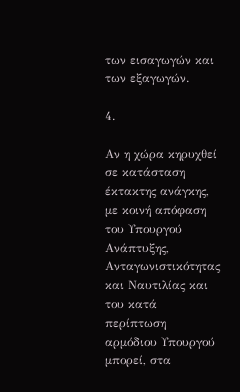των εισαγωγών και των εξαγωγών.

4.

Αν η χώρα κηρυχθεί σε κατάσταση έκτακτης ανάγκης, με κοινή απόφαση του Υπουργού Ανάπτυξης, Ανταγωνιστικότητας και Ναυτιλίας και του κατά περίπτωση αρμόδιου Υπουργού μπορεί, στα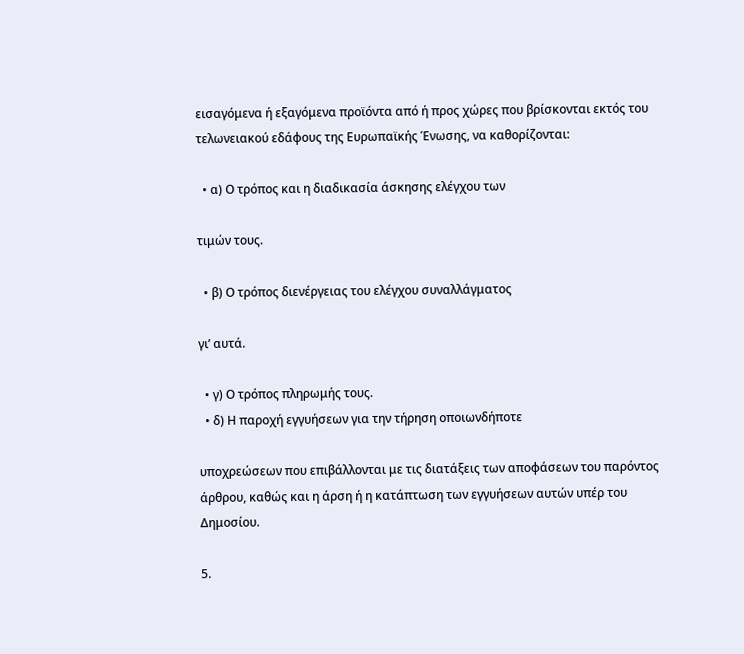εισαγόμενα ή εξαγόμενα προϊόντα από ή προς χώρες που βρίσκονται εκτός του τελωνειακού εδάφους της Ευρωπαϊκής Ένωσης, να καθορίζονται:

  • α) Ο τρόπος και η διαδικασία άσκησης ελέγχου των

τιμών τους.

  • β) Ο τρόπος διενέργειας του ελέγχου συναλλάγματος

γι’ αυτά.

  • γ) Ο τρόπος πληρωμής τους.
  • δ) Η παροχή εγγυήσεων για την τήρηση οποιωνδήποτε

υποχρεώσεων που επιβάλλονται με τις διατάξεις των αποφάσεων του παρόντος άρθρου, καθώς και η άρση ή η κατάπτωση των εγγυήσεων αυτών υπέρ του Δημοσίου.

5.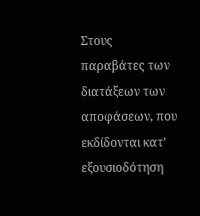Στους παραβάτες των διατάξεων των αποφάσεων, που εκδίδονται κατ’ εξουσιοδότηση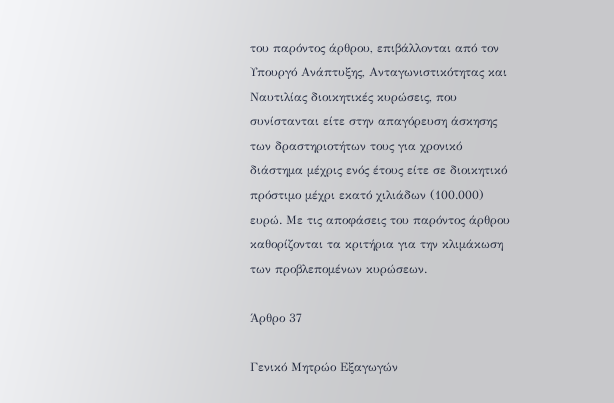του παρόντος άρθρου, επιβάλλονται από τον Υπουργό Ανάπτυξης, Ανταγωνιστικότητας και Ναυτιλίας διοικητικές κυρώσεις, που συνίστανται είτε στην απαγόρευση άσκησης των δραστηριοτήτων τους για χρονικό διάστημα μέχρις ενός έτους είτε σε διοικητικό πρόστιμο μέχρι εκατό χιλιάδων (100.000) ευρώ. Με τις αποφάσεις του παρόντος άρθρου καθορίζονται τα κριτήρια για την κλιμάκωση των προβλεπομένων κυρώσεων.

Άρθρο 37

Γενικό Μητρώο Εξαγωγών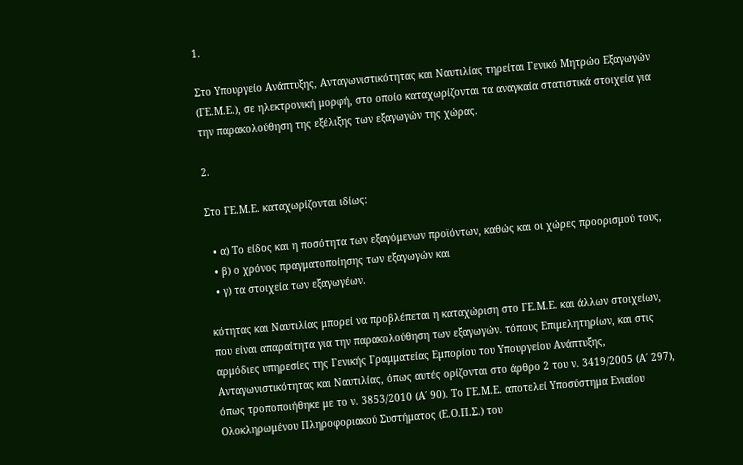1.

Στο Υπουργείο Ανάπτυξης, Ανταγωνιστικότητας και Ναυτιλίας τηρείται Γενικό Μητρώο Εξαγωγών (ΓΕ.Μ.Ε.), σε ηλεκτρονική μορφή, στο οποίο καταχωρίζονται τα αναγκαία στατιστικά στοιχεία για την παρακολούθηση της εξέλιξης των εξαγωγών της χώρας.

2.

Στο ΓΕ.Μ.Ε. καταχωρίζονται ιδίως:

  • α) Το είδος και η ποσότητα των εξαγόμενων προϊόντων, καθώς και οι χώρες προορισμού τους,
  • β) ο χρόνος πραγματοποίησης των εξαγωγών και
  • γ) τα στοιχεία των εξαγωγέων.

κότητας και Ναυτιλίας μπορεί να προβλέπεται η καταχώριση στο ΓΕ.Μ.Ε. και άλλων στοιχείων, που είναι απαραίτητα για την παρακολούθηση των εξαγωγών. τόπους Επιμελητηρίων, και στις αρμόδιες υπηρεσίες της Γενικής Γραμματείας Εμπορίου του Υπουργείου Ανάπτυξης, Ανταγωνιστικότητας και Ναυτιλίας, όπως αυτές ορίζονται στο άρθρο 2 του ν. 3419/2005 (Α΄ 297), όπως τροποποιήθηκε με το ν. 3853/2010 (Α΄ 90). Το ΓΕ.Μ.Ε. αποτελεί Υποσύστημα Ενιαίου Ολοκληρωμένου Πληροφοριακού Συστήματος (Ε.Ο.Π.Σ.) του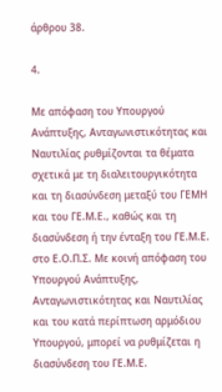άρθρου 38.

4.

Με απόφαση του Υπουργού Ανάπτυξης, Ανταγωνιστικότητας και Ναυτιλίας ρυθμίζονται τα θέματα σχετικά με τη διαλειτουργικότητα και τη διασύνδεση μεταξύ του ΓΕΜΗ και του ΓΕ.Μ.Ε., καθώς και τη διασύνδεση ή την ένταξη του ΓΕ.Μ.Ε. στο Ε.Ο.Π.Σ. Με κοινή απόφαση του Υπουργού Ανάπτυξης, Ανταγωνιστικότητας και Ναυτιλίας και του κατά περίπτωση αρμόδιου Υπουργού, μπορεί να ρυθμίζεται η διασύνδεση του ΓΕ.Μ.Ε.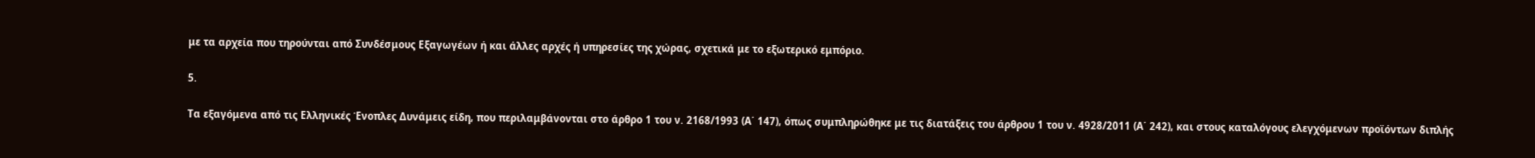με τα αρχεία που τηρούνται από Συνδέσμους Εξαγωγέων ή και άλλες αρχές ή υπηρεσίες της χώρας, σχετικά με το εξωτερικό εμπόριο.

5.

Τα εξαγόμενα από τις Ελληνικές Ένοπλες Δυνάμεις είδη, που περιλαμβάνονται στο άρθρο 1 του ν. 2168/1993 (Α΄ 147), όπως συμπληρώθηκε με τις διατάξεις του άρθρου 1 του ν. 4928/2011 (Α΄ 242), και στους καταλόγους ελεγχόμενων προϊόντων διπλής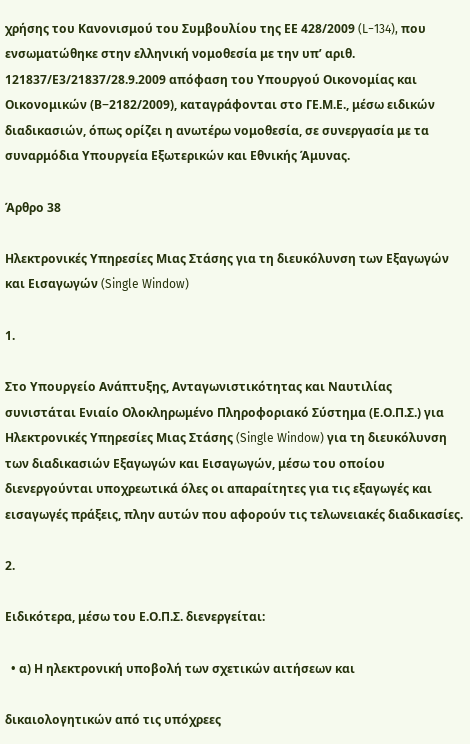χρήσης του Κανονισμού του Συμβουλίου της ΕΕ 428/2009 (L−134), που ενσωματώθηκε στην ελληνική νομοθεσία με την υπ’ αριθ. 121837/Ε3/21837/28.9.2009 απόφαση του Υπουργού Οικονομίας και Οικονομικών (Β−2182/2009), καταγράφονται στο ΓΕ.Μ.Ε., μέσω ειδικών διαδικασιών, όπως ορίζει η ανωτέρω νομοθεσία, σε συνεργασία με τα συναρμόδια Υπουργεία Εξωτερικών και Εθνικής Άμυνας.

Άρθρο 38

Ηλεκτρονικές Υπηρεσίες Μιας Στάσης για τη διευκόλυνση των Εξαγωγών και Εισαγωγών (Single Window)

1.

Στο Υπουργείο Ανάπτυξης, Ανταγωνιστικότητας και Ναυτιλίας συνιστάται Ενιαίο Ολοκληρωμένο Πληροφοριακό Σύστημα (Ε.Ο.Π.Σ.) για Ηλεκτρονικές Υπηρεσίες Μιας Στάσης (Single Window) για τη διευκόλυνση των διαδικασιών Εξαγωγών και Εισαγωγών, μέσω του οποίου διενεργούνται υποχρεωτικά όλες οι απαραίτητες για τις εξαγωγές και εισαγωγές πράξεις, πλην αυτών που αφορούν τις τελωνειακές διαδικασίες.

2.

Ειδικότερα, μέσω του Ε.Ο.Π.Σ. διενεργείται:

  • α) Η ηλεκτρονική υποβολή των σχετικών αιτήσεων και

δικαιολογητικών από τις υπόχρεες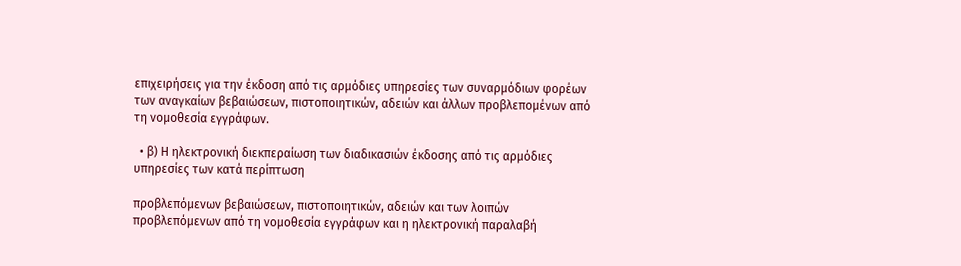επιχειρήσεις για την έκδοση από τις αρμόδιες υπηρεσίες των συναρμόδιων φορέων των αναγκαίων βεβαιώσεων, πιστοποιητικών, αδειών και άλλων προβλεπομένων από τη νομοθεσία εγγράφων.

  • β) Η ηλεκτρονική διεκπεραίωση των διαδικασιών έκδοσης από τις αρμόδιες υπηρεσίες των κατά περίπτωση

προβλεπόμενων βεβαιώσεων, πιστοποιητικών, αδειών και των λοιπών προβλεπόμενων από τη νομοθεσία εγγράφων και η ηλεκτρονική παραλαβή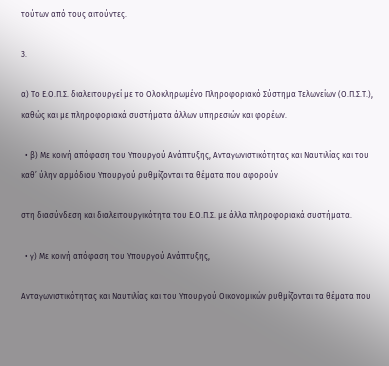τούτων από τους αιτούντες.

3.

α) Το Ε.Ο.Π.Σ. διαλειτουργεί με το Ολοκληρωμένο Πληροφοριακό Σύστημα Τελωνείων (Ο.Π.Σ.Τ.), καθώς και με πληροφοριακά συστήματα άλλων υπηρεσιών και φορέων.

  • β) Με κοινή απόφαση του Υπουργού Ανάπτυξης, Ανταγωνιστικότητας και Ναυτιλίας και του καθ’ ύλην αρμόδιου Υπουργού ρυθμίζονται τα θέματα που αφορούν

στη διασύνδεση και διαλειτουργικότητα του Ε.Ο.Π.Σ. με άλλα πληροφοριακά συστήματα.

  • γ) Με κοινή απόφαση του Υπουργού Ανάπτυξης,

Ανταγωνιστικότητας και Ναυτιλίας και του Υπουργού Οικονομικών ρυθμίζονται τα θέματα που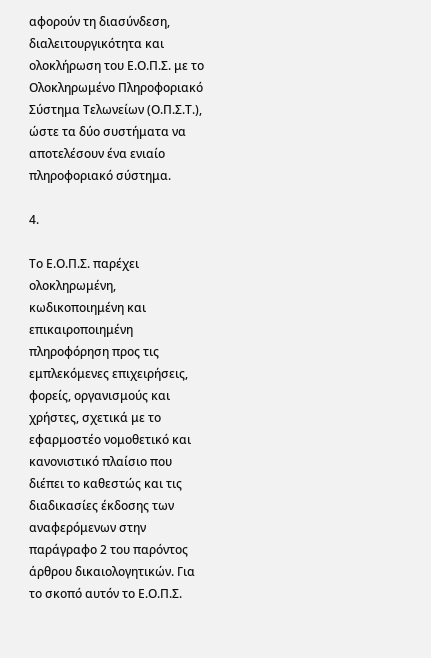αφορούν τη διασύνδεση, διαλειτουργικότητα και ολοκλήρωση του Ε.Ο.Π.Σ. με το Ολοκληρωμένο Πληροφοριακό Σύστημα Τελωνείων (Ο.Π.Σ.Τ.), ώστε τα δύο συστήματα να αποτελέσουν ένα ενιαίο πληροφοριακό σύστημα.

4.

Το Ε.Ο.Π.Σ. παρέχει ολοκληρωμένη, κωδικοποιημένη και επικαιροποιημένη πληροφόρηση προς τις εμπλεκόμενες επιχειρήσεις, φορείς, οργανισμούς και χρήστες, σχετικά με το εφαρμοστέο νομοθετικό και κανονιστικό πλαίσιο που διέπει το καθεστώς και τις διαδικασίες έκδοσης των αναφερόμενων στην παράγραφο 2 του παρόντος άρθρου δικαιολογητικών. Για το σκοπό αυτόν το Ε.Ο.Π.Σ.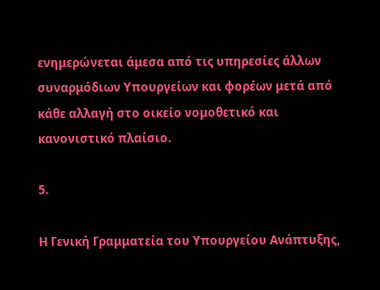ενημερώνεται άμεσα από τις υπηρεσίες άλλων συναρμόδιων Υπουργείων και φορέων μετά από κάθε αλλαγή στο οικείο νομοθετικό και κανονιστικό πλαίσιο.

5.

Η Γενική Γραμματεία του Υπουργείου Ανάπτυξης,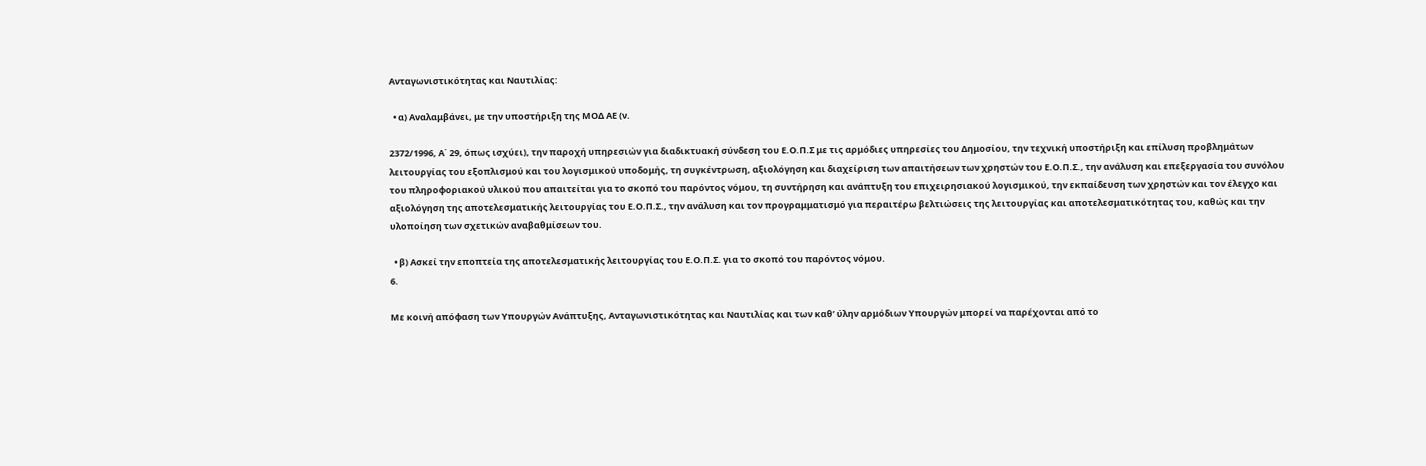Ανταγωνιστικότητας και Ναυτιλίας:

  • α) Aναλαμβάνει, με την υποστήριξη της ΜΟΔ ΑΕ (ν.

2372/1996, Α΄ 29, όπως ισχύει), την παροχή υπηρεσιών για διαδικτυακή σύνδεση του Ε.Ο.Π.Σ με τις αρμόδιες υπηρεσίες του Δημοσίου, την τεχνική υποστήριξη και επίλυση προβλημάτων λειτουργίας του εξοπλισμού και του λογισμικού υποδομής, τη συγκέντρωση, αξιολόγηση και διαχείριση των απαιτήσεων των χρηστών του Ε.Ο.Π.Σ., την ανάλυση και επεξεργασία του συνόλου του πληροφοριακού υλικού που απαιτείται για το σκοπό του παρόντος νόμου, τη συντήρηση και ανάπτυξη του επιχειρησιακού λογισμικού, την εκπαίδευση των χρηστών και τον έλεγχο και αξιολόγηση της αποτελεσματικής λειτουργίας του Ε.Ο.Π.Σ., την ανάλυση και τον προγραμματισμό για περαιτέρω βελτιώσεις της λειτουργίας και αποτελεσματικότητας του, καθώς και την υλοποίηση των σχετικών αναβαθμίσεων του.

  • β) Aσκεί την εποπτεία της αποτελεσματικής λειτουργίας του Ε.Ο.Π.Σ. για το σκοπό του παρόντος νόμου.
6.

Με κοινή απόφαση των Υπουργών Ανάπτυξης, Ανταγωνιστικότητας και Ναυτιλίας και των καθ’ ύλην αρμόδιων Υπουργών μπορεί να παρέχονται από το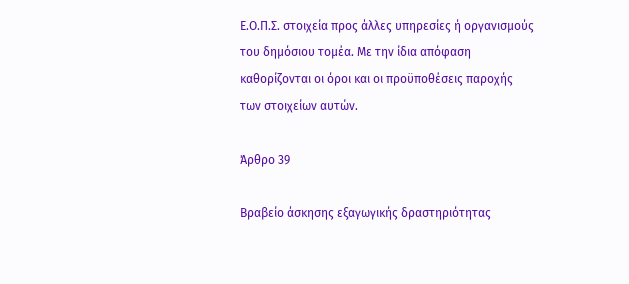Ε.Ο.Π.Σ. στοιχεία προς άλλες υπηρεσίες ή οργανισμούς του δημόσιου τομέα. Με την ίδια απόφαση καθορίζονται οι όροι και οι προϋποθέσεις παροχής των στοιχείων αυτών.

Άρθρο 39

Βραβείο άσκησης εξαγωγικής δραστηριότητας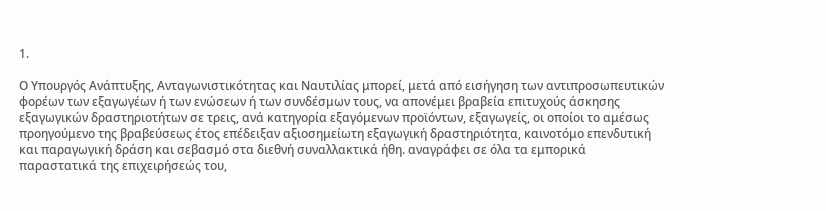1.

Ο Υπουργός Ανάπτυξης, Ανταγωνιστικότητας και Ναυτιλίας μπορεί, μετά από εισήγηση των αντιπροσωπευτικών φορέων των εξαγωγέων ή των ενώσεων ή των συνδέσμων τους, να απονέμει βραβεία επιτυχούς άσκησης εξαγωγικών δραστηριοτήτων σε τρεις, ανά κατηγορία εξαγόμενων προϊόντων, εξαγωγείς, οι οποίοι το αμέσως προηγούμενο της βραβεύσεως έτος επέδειξαν αξιοσημείωτη εξαγωγική δραστηριότητα, καινοτόμο επενδυτική και παραγωγική δράση και σεβασμό στα διεθνή συναλλακτικά ήθη. αναγράφει σε όλα τα εμπορικά παραστατικά της επιχειρήσεώς του,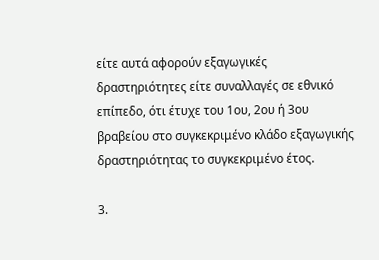είτε αυτά αφορούν εξαγωγικές δραστηριότητες είτε συναλλαγές σε εθνικό επίπεδο, ότι έτυχε του 1ου, 2ου ή 3ου βραβείου στο συγκεκριμένο κλάδο εξαγωγικής δραστηριότητας το συγκεκριμένο έτος.

3.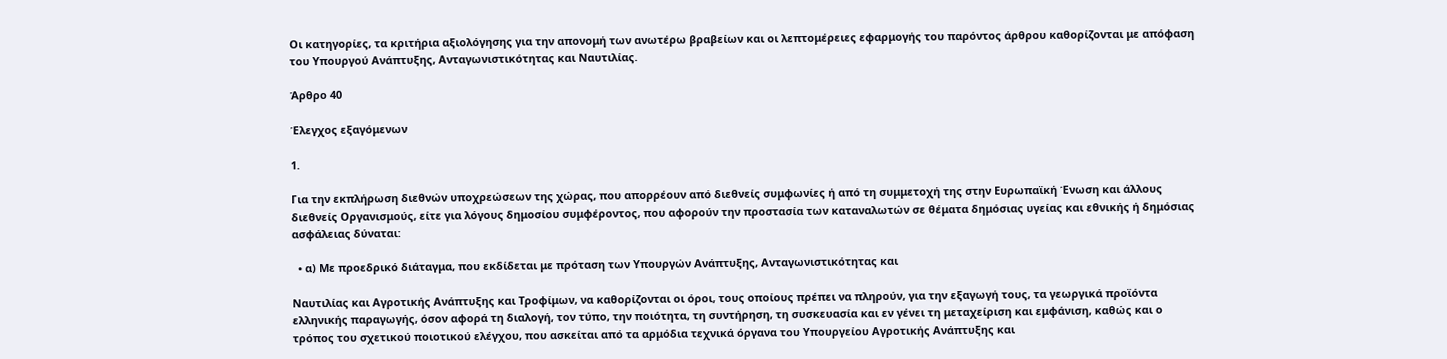Οι κατηγορίες, τα κριτήρια αξιολόγησης για την απονομή των ανωτέρω βραβείων και οι λεπτομέρειες εφαρμογής του παρόντος άρθρου καθορίζονται με απόφαση του Υπουργού Ανάπτυξης, Ανταγωνιστικότητας και Ναυτιλίας.

Άρθρο 40

Έλεγχος εξαγόμενων

1.

Για την εκπλήρωση διεθνών υποχρεώσεων της χώρας, που απορρέουν από διεθνείς συμφωνίες ή από τη συμμετοχή της στην Ευρωπαϊκή Ένωση και άλλους διεθνείς Οργανισμούς, είτε για λόγους δημοσίου συμφέροντος, που αφορούν την προστασία των καταναλωτών σε θέματα δημόσιας υγείας και εθνικής ή δημόσιας ασφάλειας δύναται:

  • α) Με προεδρικό διάταγμα, που εκδίδεται με πρόταση των Υπουργών Ανάπτυξης, Ανταγωνιστικότητας και

Ναυτιλίας και Αγροτικής Ανάπτυξης και Τροφίμων, να καθορίζονται οι όροι, τους οποίους πρέπει να πληρούν, για την εξαγωγή τους, τα γεωργικά προϊόντα ελληνικής παραγωγής, όσον αφορά τη διαλογή, τον τύπο, την ποιότητα, τη συντήρηση, τη συσκευασία και εν γένει τη μεταχείριση και εμφάνιση, καθώς και ο τρόπος του σχετικού ποιοτικού ελέγχου, που ασκείται από τα αρμόδια τεχνικά όργανα του Υπουργείου Αγροτικής Ανάπτυξης και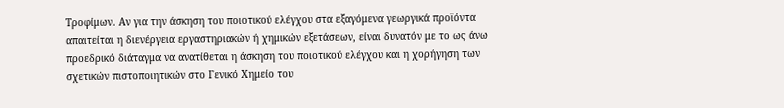Τροφίμων. Αν για την άσκηση του ποιοτικού ελέγχου στα εξαγόμενα γεωργικά προϊόντα απαιτείται η διενέργεια εργαστηριακών ή χημικών εξετάσεων, είναι δυνατόν με το ως άνω προεδρικό διάταγμα να ανατίθεται η άσκηση του ποιοτικού ελέγχου και η χορήγηση των σχετικών πιστοποιητικών στο Γενικό Χημείο του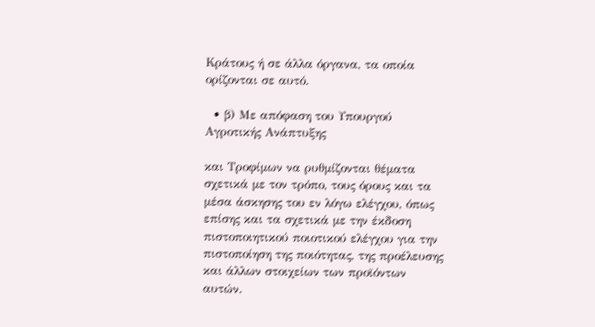Κράτους ή σε άλλα όργανα, τα οποία ορίζονται σε αυτό.

  • β) Με απόφαση του Υπουργού Αγροτικής Ανάπτυξης

και Τροφίμων να ρυθμίζονται θέματα σχετικά με τον τρόπο, τους όρους και τα μέσα άσκησης του εν λόγω ελέγχου, όπως επίσης και τα σχετικά με την έκδοση πιστοποιητικού ποιοτικού ελέγχου για την πιστοποίηση της ποιότητας, της προέλευσης και άλλων στοιχείων των προϊόντων αυτών.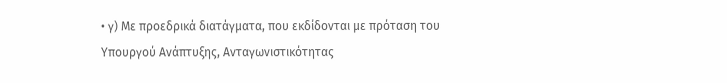• γ) Με προεδρικά διατάγματα, που εκδίδονται με πρόταση του Υπουργού Ανάπτυξης, Ανταγωνιστικότητας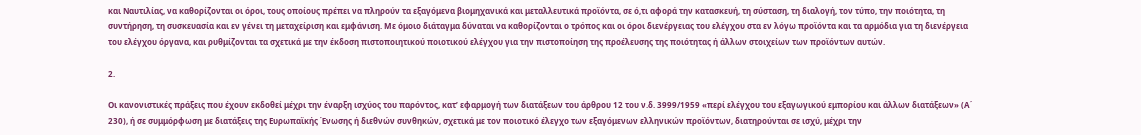και Ναυτιλίας, να καθορίζονται οι όροι, τους οποίους πρέπει να πληρούν τα εξαγόμενα βιομηχανικά και μεταλλευτικά προϊόντα, σε ό,τι αφορά την κατασκευή, τη σύσταση, τη διαλογή, τον τύπο, την ποιότητα, τη συντήρηση, τη συσκευασία και εν γένει τη μεταχείριση και εμφάνιση. Με όμοιο διάταγμα δύναται να καθορίζονται ο τρόπος και οι όροι διενέργειας του ελέγχου στα εν λόγω προϊόντα και τα αρμόδια για τη διενέργεια του ελέγχου όργανα, και ρυθμίζονται τα σχετικά με την έκδοση πιστοποιητικού ποιοτικού ελέγχου για την πιστοποίηση της προέλευσης της ποιότητας ή άλλων στοιχείων των προϊόντων αυτών.

2.

Οι κανονιστικές πράξεις που έχουν εκδοθεί μέχρι την έναρξη ισχύος του παρόντος, κατ’ εφαρμογή των διατάξεων του άρθρου 12 του ν.δ. 3999/1959 «περί ελέγχου του εξαγωγικού εμπορίου και άλλων διατάξεων» (Α΄ 230), ή σε συμμόρφωση με διατάξεις της Ευρωπαϊκής Ένωσης ή διεθνών συνθηκών, σχετικά με τον ποιοτικό έλεγχο των εξαγόμενων ελληνικών προϊόντων, διατηρούνται σε ισχύ, μέχρι την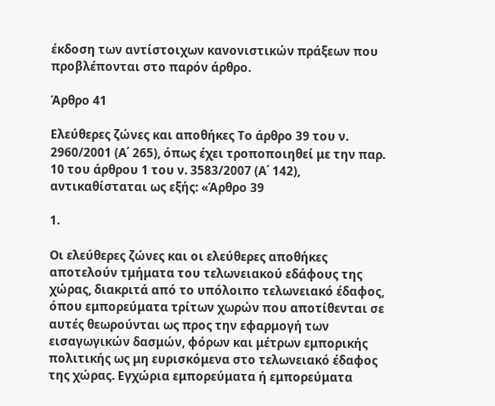έκδοση των αντίστοιχων κανονιστικών πράξεων που προβλέπονται στο παρόν άρθρο.

Άρθρο 41

Ελεύθερες ζώνες και αποθήκες Το άρθρο 39 του ν. 2960/2001 (Α΄ 265), όπως έχει τροποποιηθεί με την παρ. 10 του άρθρου 1 του ν. 3583/2007 (Α΄ 142), αντικαθίσταται ως εξής: «Άρθρο 39

1.

Οι ελεύθερες ζώνες και οι ελεύθερες αποθήκες αποτελούν τμήματα του τελωνειακού εδάφους της χώρας, διακριτά από το υπόλοιπο τελωνειακό έδαφος, όπου εμπορεύματα τρίτων χωρών που αποτίθενται σε αυτές θεωρούνται ως προς την εφαρμογή των εισαγωγικών δασμών, φόρων και μέτρων εμπορικής πολιτικής ως μη ευρισκόμενα στο τελωνειακό έδαφος της χώρας. Εγχώρια εμπορεύματα ή εμπορεύματα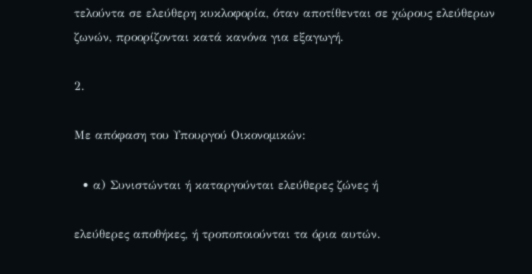τελούντα σε ελεύθερη κυκλοφορία, όταν αποτίθενται σε χώρους ελεύθερων ζωνών, προορίζονται κατά κανόνα για εξαγωγή.

2.

Με απόφαση του Υπουργού Οικονομικών:

  • α) Συνιστώνται ή καταργούνται ελεύθερες ζώνες ή

ελεύθερες αποθήκες, ή τροποποιούνται τα όρια αυτών.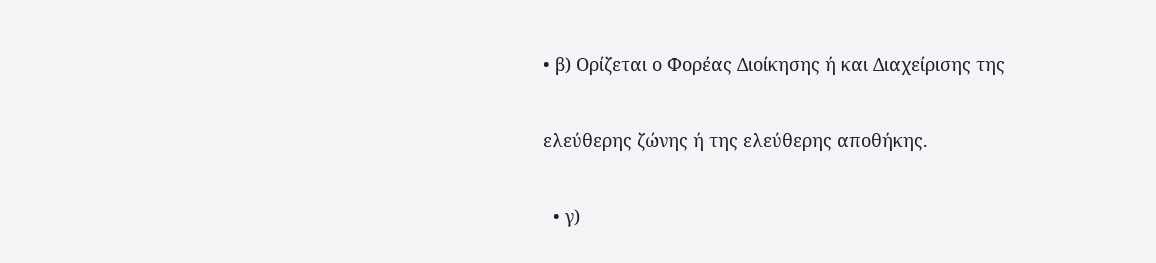• β) Ορίζεται ο Φορέας Διοίκησης ή και Διαχείρισης της

ελεύθερης ζώνης ή της ελεύθερης αποθήκης.

  • γ)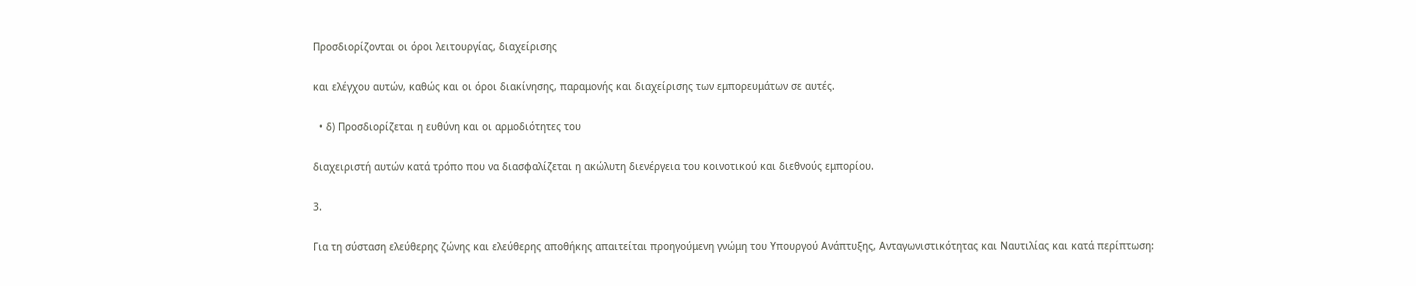Προσδιορίζονται οι όροι λειτουργίας, διαχείρισης

και ελέγχου αυτών, καθώς και οι όροι διακίνησης, παραμονής και διαχείρισης των εμπορευμάτων σε αυτές.

  • δ) Προσδιορίζεται η ευθύνη και οι αρμοδιότητες του

διαχειριστή αυτών κατά τρόπο που να διασφαλίζεται η ακώλυτη διενέργεια του κοινοτικού και διεθνούς εμπορίου.

3.

Για τη σύσταση ελεύθερης ζώνης και ελεύθερης αποθήκης απαιτείται προηγούμενη γνώμη του Υπουργού Ανάπτυξης, Ανταγωνιστικότητας και Ναυτιλίας και κατά περίπτωση: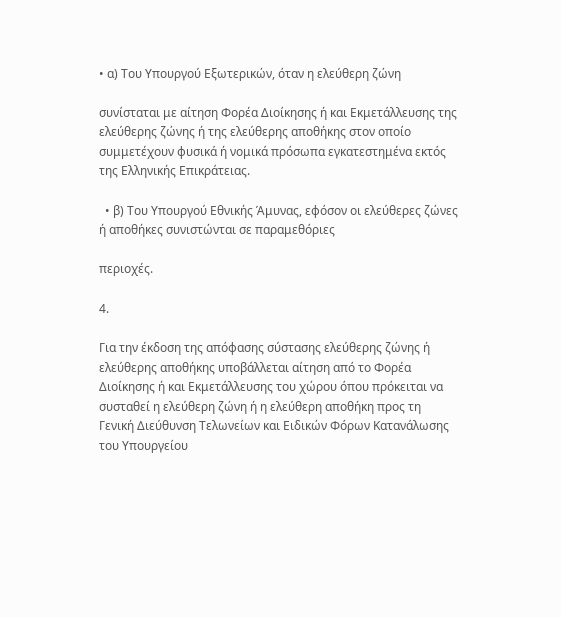• α) Του Υπουργού Εξωτερικών, όταν η ελεύθερη ζώνη

συνίσταται με αίτηση Φορέα Διοίκησης ή και Εκμετάλλευσης της ελεύθερης ζώνης ή της ελεύθερης αποθήκης στον οποίο συμμετέχουν φυσικά ή νομικά πρόσωπα εγκατεστημένα εκτός της Ελληνικής Επικράτειας.

  • β) Του Υπουργού Εθνικής Άμυνας, εφόσον οι ελεύθερες ζώνες ή αποθήκες συνιστώνται σε παραμεθόριες

περιοχές.

4.

Για την έκδοση της απόφασης σύστασης ελεύθερης ζώνης ή ελεύθερης αποθήκης υποβάλλεται αίτηση από το Φορέα Διοίκησης ή και Εκμετάλλευσης του χώρου όπου πρόκειται να συσταθεί η ελεύθερη ζώνη ή η ελεύθερη αποθήκη προς τη Γενική Διεύθυνση Τελωνείων και Ειδικών Φόρων Κατανάλωσης του Υπουργείου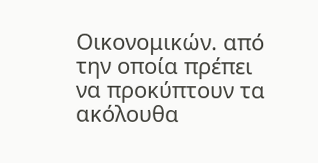Οικονομικών. από την οποία πρέπει να προκύπτουν τα ακόλουθα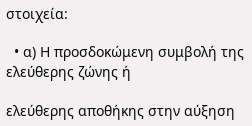στοιχεία:

  • α) Η προσδοκώμενη συμβολή της ελεύθερης ζώνης ή

ελεύθερης αποθήκης στην αύξηση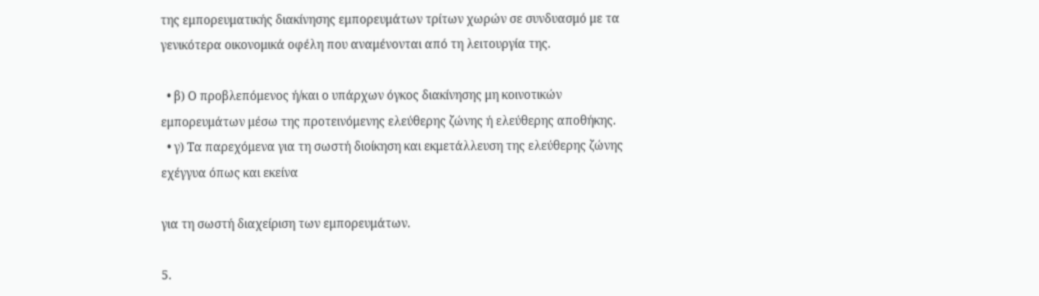της εμπορευματικής διακίνησης εμπορευμάτων τρίτων χωρών σε συνδυασμό με τα γενικότερα οικονομικά οφέλη που αναμένονται από τη λειτουργία της.

  • β) Ο προβλεπόμενος ή/και ο υπάρχων όγκος διακίνησης μη κοινοτικών εμπορευμάτων μέσω της προτεινόμενης ελεύθερης ζώνης ή ελεύθερης αποθήκης.
  • γ) Τα παρεχόμενα για τη σωστή διοίκηση και εκμετάλλευση της ελεύθερης ζώνης εχέγγυα όπως και εκείνα

για τη σωστή διαχείριση των εμπορευμάτων.

5.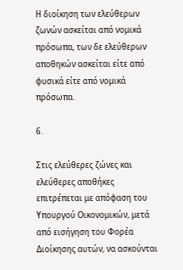Η διοίκηση των ελεύθερων ζωνών ασκείται από νομικά πρόσωπα, των δε ελεύθερων αποθηκών ασκείται είτε από φυσικά είτε από νομικά πρόσωπα.

6.

Στις ελεύθερες ζώνες και ελεύθερες αποθήκες επιτρέπεται με απόφαση του Υπουργού Οικονομικών, μετά από εισήγηση του Φορέα Διοίκησης αυτών, να ασκούνται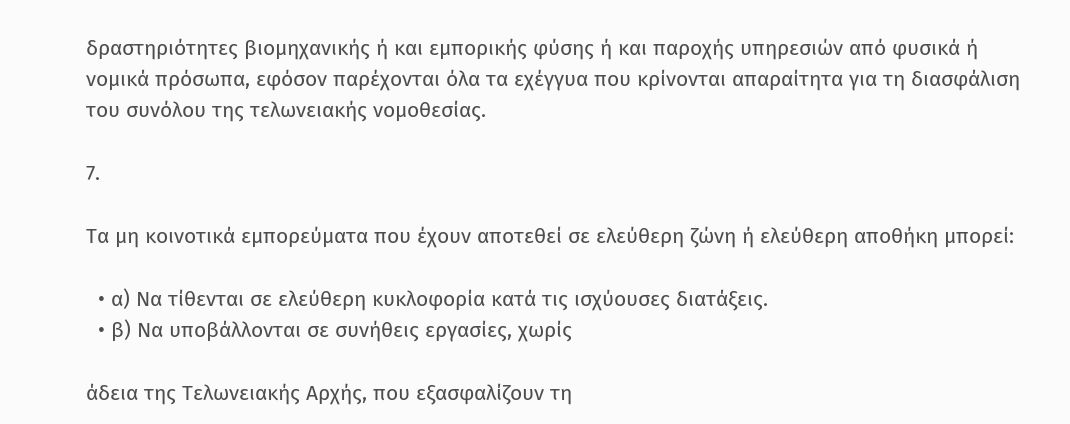δραστηριότητες βιομηχανικής ή και εμπορικής φύσης ή και παροχής υπηρεσιών από φυσικά ή νομικά πρόσωπα, εφόσον παρέχονται όλα τα εχέγγυα που κρίνονται απαραίτητα για τη διασφάλιση του συνόλου της τελωνειακής νομοθεσίας.

7.

Τα μη κοινοτικά εμπορεύματα που έχουν αποτεθεί σε ελεύθερη ζώνη ή ελεύθερη αποθήκη μπορεί:

  • α) Να τίθενται σε ελεύθερη κυκλοφορία κατά τις ισχύουσες διατάξεις.
  • β) Να υποβάλλονται σε συνήθεις εργασίες, χωρίς

άδεια της Τελωνειακής Αρχής, που εξασφαλίζουν τη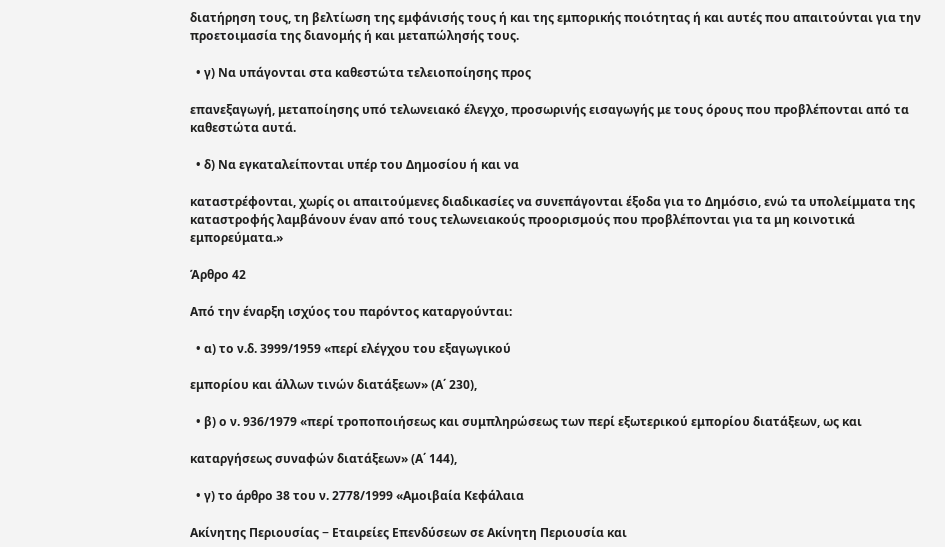διατήρηση τους, τη βελτίωση της εμφάνισής τους ή και της εμπορικής ποιότητας ή και αυτές που απαιτούνται για την προετοιμασία της διανομής ή και μεταπώλησής τους.

  • γ) Να υπάγονται στα καθεστώτα τελειοποίησης προς

επανεξαγωγή, μεταποίησης υπό τελωνειακό έλεγχο, προσωρινής εισαγωγής με τους όρους που προβλέπονται από τα καθεστώτα αυτά.

  • δ) Να εγκαταλείπονται υπέρ του Δημοσίου ή και να

καταστρέφονται, χωρίς οι απαιτούμενες διαδικασίες να συνεπάγονται έξοδα για το Δημόσιο, ενώ τα υπολείμματα της καταστροφής λαμβάνουν έναν από τους τελωνειακούς προορισμούς που προβλέπονται για τα μη κοινοτικά εμπορεύματα.»

Άρθρο 42

Από την έναρξη ισχύος του παρόντος καταργούνται:

  • α) το ν.δ. 3999/1959 «περί ελέγχου του εξαγωγικού

εμπορίου και άλλων τινών διατάξεων» (Α΄ 230),

  • β) ο ν. 936/1979 «περί τροποποιήσεως και συμπληρώσεως των περί εξωτερικού εμπορίου διατάξεων, ως και

καταργήσεως συναφών διατάξεων» (Α΄ 144),

  • γ) το άρθρο 38 του ν. 2778/1999 «Αμοιβαία Κεφάλαια

Ακίνητης Περιουσίας − Εταιρείες Επενδύσεων σε Ακίνητη Περιουσία και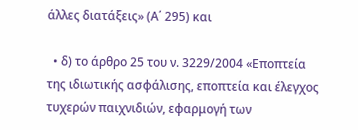άλλες διατάξεις» (Α΄ 295) και

  • δ) το άρθρο 25 του ν. 3229/2004 «Εποπτεία της ιδιωτικής ασφάλισης, εποπτεία και έλεγχος τυχερών παιχνιδιών, εφαρμογή των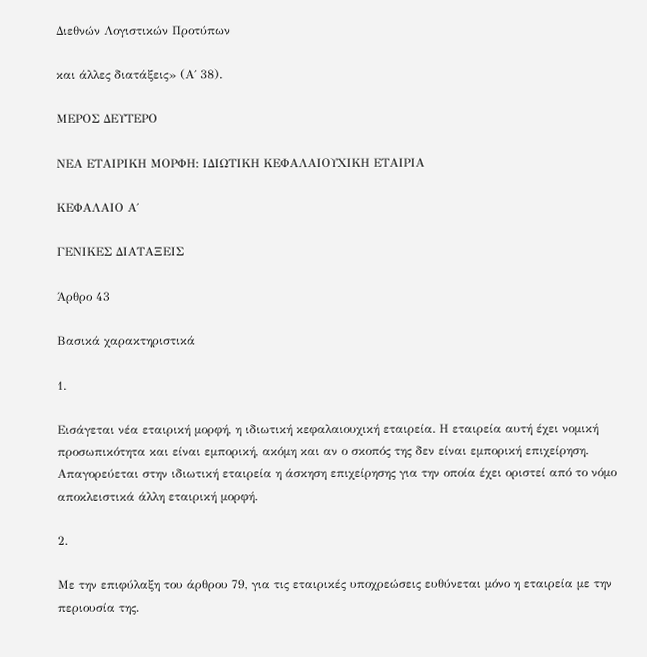Διεθνών Λογιστικών Προτύπων

και άλλες διατάξεις» (Α΄ 38).

ΜΕΡΟΣ ΔΕΥΤΕΡΟ

ΝΕΑ ΕΤΑΙΡΙΚΗ ΜΟΡΦΗ: ΙΔΙΩΤΙΚΗ ΚΕΦΑΛΑΙΟΥΧΙΚΗ ΕΤΑΙΡΙΑ

ΚΕΦΑΛΑΙΟ Α΄

ΓΕΝΙΚΕΣ ΔΙΑΤΑΞΕΙΣ

Άρθρο 43

Βασικά χαρακτηριστικά

1.

Εισάγεται νέα εταιρική μορφή, η ιδιωτική κεφαλαιουχική εταιρεία. Η εταιρεία αυτή έχει νομική προσωπικότητα και είναι εμπορική, ακόμη και αν ο σκοπός της δεν είναι εμπορική επιχείρηση. Απαγορεύεται στην ιδιωτική εταιρεία η άσκηση επιχείρησης για την οποία έχει οριστεί από το νόμο αποκλειστικά άλλη εταιρική μορφή.

2.

Με την επιφύλαξη του άρθρου 79, για τις εταιρικές υποχρεώσεις ευθύνεται μόνο η εταιρεία με την περιουσία της.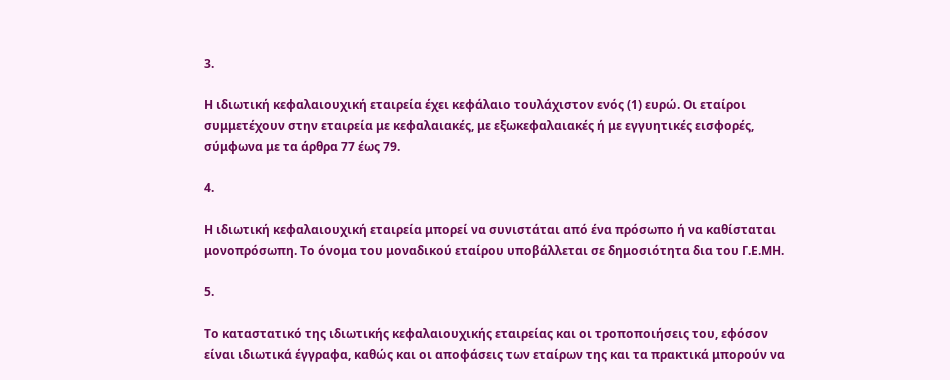3.

Η ιδιωτική κεφαλαιουχική εταιρεία έχει κεφάλαιο τουλάχιστον ενός (1) ευρώ. Οι εταίροι συμμετέχουν στην εταιρεία με κεφαλαιακές, με εξωκεφαλαιακές ή με εγγυητικές εισφορές, σύμφωνα με τα άρθρα 77 έως 79.

4.

Η ιδιωτική κεφαλαιουχική εταιρεία μπορεί να συνιστάται από ένα πρόσωπο ή να καθίσταται μονοπρόσωπη. Το όνομα του μοναδικού εταίρου υποβάλλεται σε δημοσιότητα δια του Γ.Ε.ΜΗ.

5.

Το καταστατικό της ιδιωτικής κεφαλαιουχικής εταιρείας και οι τροποποιήσεις του, εφόσον είναι ιδιωτικά έγγραφα, καθώς και οι αποφάσεις των εταίρων της και τα πρακτικά μπορούν να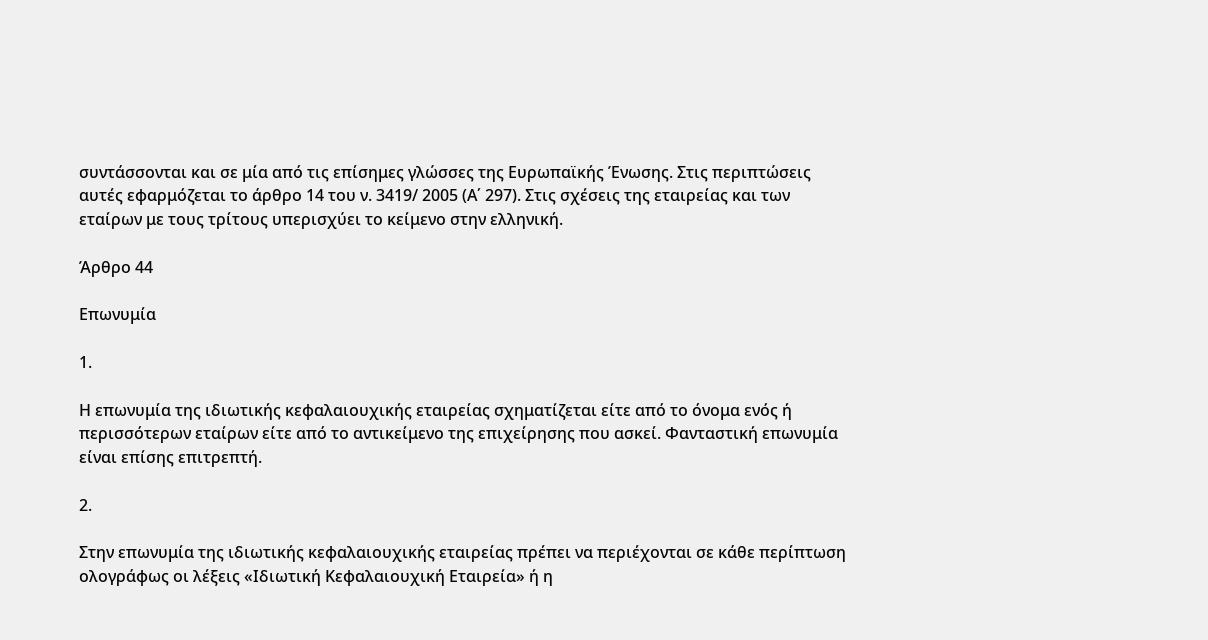συντάσσονται και σε μία από τις επίσημες γλώσσες της Ευρωπαϊκής Ένωσης. Στις περιπτώσεις αυτές εφαρμόζεται το άρθρο 14 του ν. 3419/ 2005 (Α΄ 297). Στις σχέσεις της εταιρείας και των εταίρων με τους τρίτους υπερισχύει το κείμενο στην ελληνική.

Άρθρο 44

Επωνυμία

1.

Η επωνυμία της ιδιωτικής κεφαλαιουχικής εταιρείας σχηματίζεται είτε από το όνομα ενός ή περισσότερων εταίρων είτε από το αντικείμενο της επιχείρησης που ασκεί. Φανταστική επωνυμία είναι επίσης επιτρεπτή.

2.

Στην επωνυμία της ιδιωτικής κεφαλαιουχικής εταιρείας πρέπει να περιέχονται σε κάθε περίπτωση ολογράφως οι λέξεις «Ιδιωτική Κεφαλαιουχική Εταιρεία» ή η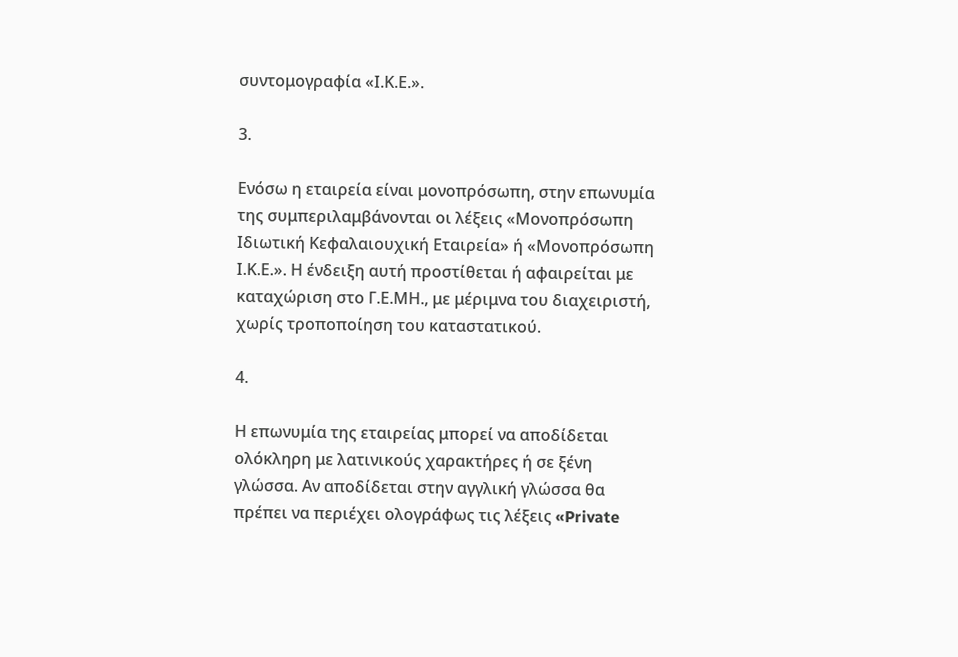συντομογραφία «Ι.Κ.Ε.».

3.

Ενόσω η εταιρεία είναι μονοπρόσωπη, στην επωνυμία της συμπεριλαμβάνονται οι λέξεις «Μονοπρόσωπη Ιδιωτική Κεφαλαιουχική Εταιρεία» ή «Μονοπρόσωπη Ι.Κ.Ε.». Η ένδειξη αυτή προστίθεται ή αφαιρείται με καταχώριση στο Γ.Ε.ΜΗ., με μέριμνα του διαχειριστή, χωρίς τροποποίηση του καταστατικού.

4.

Η επωνυμία της εταιρείας μπορεί να αποδίδεται ολόκληρη με λατινικούς χαρακτήρες ή σε ξένη γλώσσα. Αν αποδίδεται στην αγγλική γλώσσα θα πρέπει να περιέχει ολογράφως τις λέξεις «Private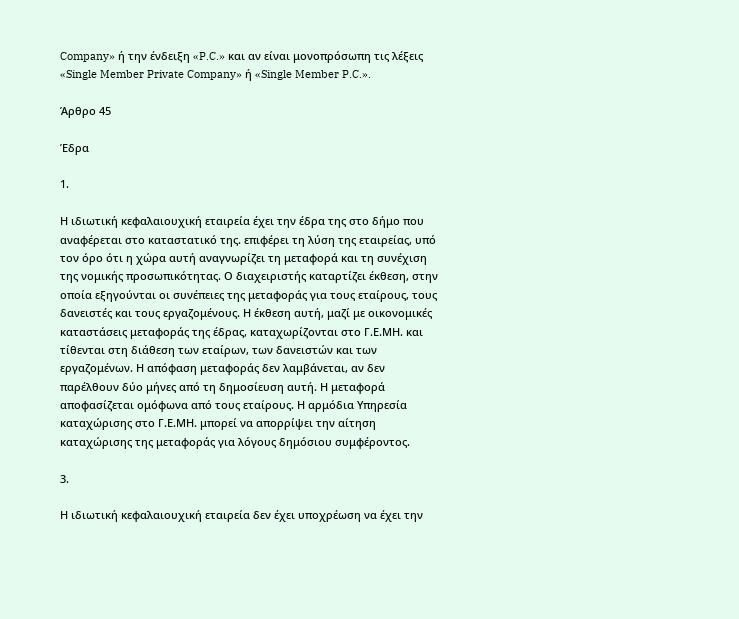Company» ή την ένδειξη «P.C.» και αν είναι μονοπρόσωπη τις λέξεις «Single Member Private Company» ή «Single Member P.C.».

Άρθρο 45

Έδρα

1.

Η ιδιωτική κεφαλαιουχική εταιρεία έχει την έδρα της στο δήμο που αναφέρεται στο καταστατικό της. επιφέρει τη λύση της εταιρείας, υπό τον όρο ότι η χώρα αυτή αναγνωρίζει τη μεταφορά και τη συνέχιση της νομικής προσωπικότητας. Ο διαχειριστής καταρτίζει έκθεση, στην οποία εξηγούνται οι συνέπειες της μεταφοράς για τους εταίρους, τους δανειστές και τους εργαζομένους. Η έκθεση αυτή, μαζί με οικονομικές καταστάσεις μεταφοράς της έδρας, καταχωρίζονται στο Γ.Ε.ΜΗ. και τίθενται στη διάθεση των εταίρων, των δανειστών και των εργαζομένων. Η απόφαση μεταφοράς δεν λαμβάνεται, αν δεν παρέλθουν δύο μήνες από τη δημοσίευση αυτή. Η μεταφορά αποφασίζεται ομόφωνα από τους εταίρους. Η αρμόδια Υπηρεσία καταχώρισης στο Γ.Ε.ΜΗ. μπορεί να απορρίψει την αίτηση καταχώρισης της μεταφοράς για λόγους δημόσιου συμφέροντος.

3.

Η ιδιωτική κεφαλαιουχική εταιρεία δεν έχει υποχρέωση να έχει την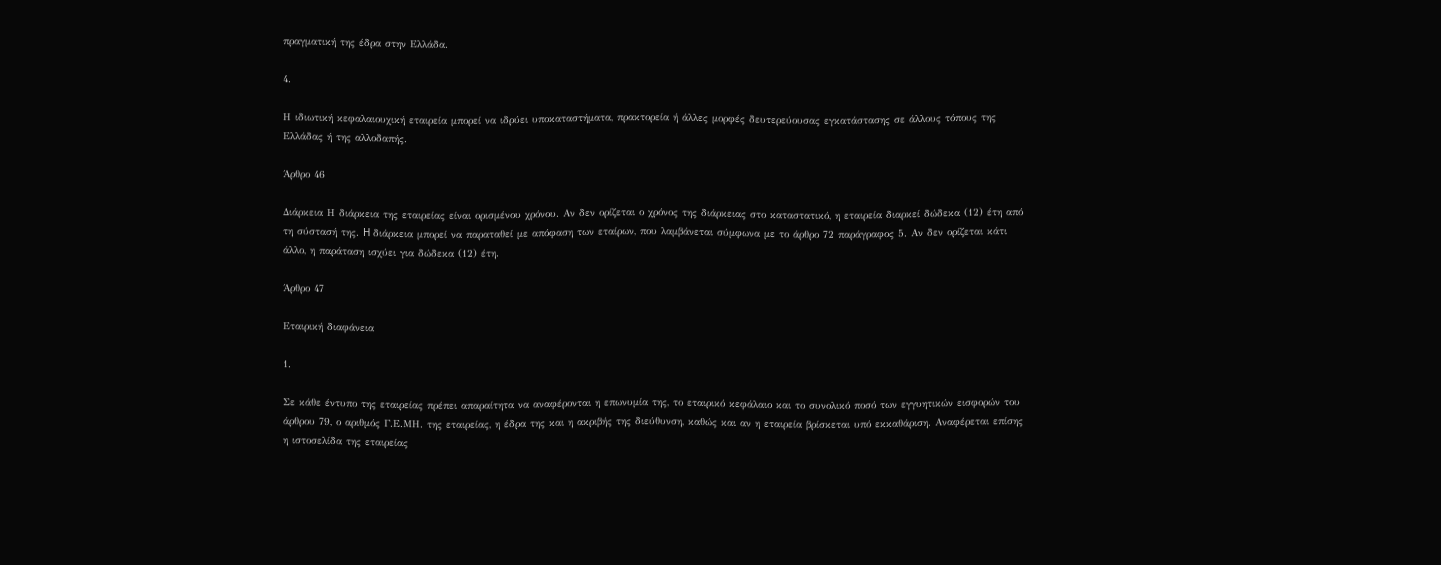πραγματική της έδρα στην Ελλάδα.

4.

Η ιδιωτική κεφαλαιουχική εταιρεία μπορεί να ιδρύει υποκαταστήματα, πρακτορεία ή άλλες μορφές δευτερεύουσας εγκατάστασης σε άλλους τόπους της Ελλάδας ή της αλλοδαπής.

Άρθρο 46

Διάρκεια Η διάρκεια της εταιρείας είναι ορισμένου χρόνου. Αν δεν ορίζεται ο χρόνος της διάρκειας στο καταστατικό, η εταιρεία διαρκεί δώδεκα (12) έτη από τη σύστασή της. H διάρκεια μπορεί να παραταθεί με απόφαση των εταίρων, που λαμβάνεται σύμφωνα με το άρθρο 72 παράγραφος 5. Αν δεν ορίζεται κάτι άλλο, η παράταση ισχύει για δώδεκα (12) έτη.

Άρθρο 47

Εταιρική διαφάνεια

1.

Σε κάθε έντυπο της εταιρείας πρέπει απαραίτητα να αναφέρονται η επωνυμία της, το εταιρικό κεφάλαιο και το συνολικό ποσό των εγγυητικών εισφορών του άρθρου 79, ο αριθμός Γ.Ε.ΜΗ. της εταιρείας, η έδρα της και η ακριβής της διεύθυνση, καθώς και αν η εταιρεία βρίσκεται υπό εκκαθάριση. Αναφέρεται επίσης η ιστοσελίδα της εταιρείας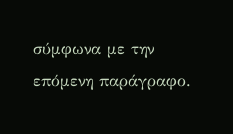σύμφωνα με την επόμενη παράγραφο.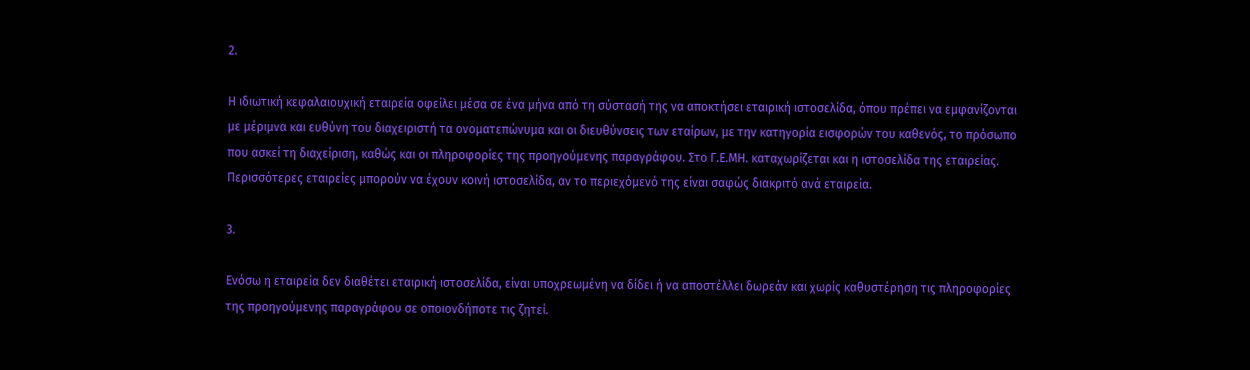2.

Η ιδιωτική κεφαλαιουχική εταιρεία οφείλει μέσα σε ένα μήνα από τη σύστασή της να αποκτήσει εταιρική ιστοσελίδα, όπου πρέπει να εμφανίζονται με μέριμνα και ευθύνη του διαχειριστή τα ονοματεπώνυμα και οι διευθύνσεις των εταίρων, με την κατηγορία εισφορών του καθενός, το πρόσωπο που ασκεί τη διαχείριση, καθώς και οι πληροφορίες της προηγούμενης παραγράφου. Στο Γ.Ε.ΜΗ. καταχωρίζεται και η ιστοσελίδα της εταιρείας. Περισσότερες εταιρείες μπορούν να έχουν κοινή ιστοσελίδα, αν το περιεχόμενό της είναι σαφώς διακριτό ανά εταιρεία.

3.

Ενόσω η εταιρεία δεν διαθέτει εταιρική ιστοσελίδα, είναι υποχρεωμένη να δίδει ή να αποστέλλει δωρεάν και χωρίς καθυστέρηση τις πληροφορίες της προηγούμενης παραγράφου σε οποιονδήποτε τις ζητεί.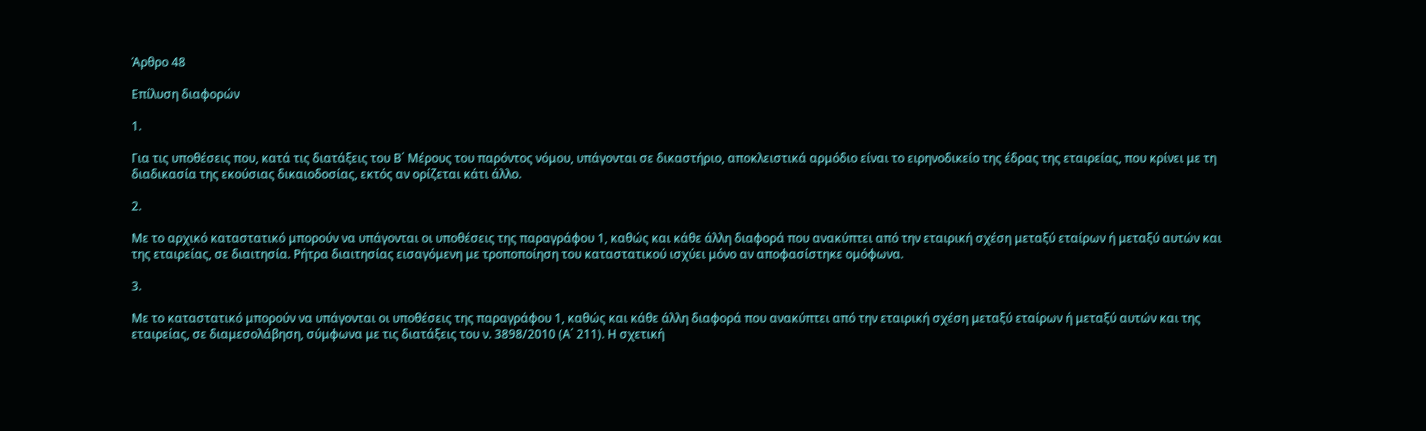Άρθρο 48

Επίλυση διαφορών

1.

Για τις υποθέσεις που, κατά τις διατάξεις του Β΄ Μέρους του παρόντος νόμου, υπάγονται σε δικαστήριο, αποκλειστικά αρμόδιο είναι το ειρηνοδικείο της έδρας της εταιρείας, που κρίνει με τη διαδικασία της εκούσιας δικαιοδοσίας, εκτός αν ορίζεται κάτι άλλο.

2.

Με το αρχικό καταστατικό μπορούν να υπάγονται οι υποθέσεις της παραγράφου 1, καθώς και κάθε άλλη διαφορά που ανακύπτει από την εταιρική σχέση μεταξύ εταίρων ή μεταξύ αυτών και της εταιρείας, σε διαιτησία. Ρήτρα διαιτησίας εισαγόμενη με τροποποίηση του καταστατικού ισχύει μόνο αν αποφασίστηκε ομόφωνα.

3.

Με το καταστατικό μπορούν να υπάγονται οι υποθέσεις της παραγράφου 1, καθώς και κάθε άλλη διαφορά που ανακύπτει από την εταιρική σχέση μεταξύ εταίρων ή μεταξύ αυτών και της εταιρείας, σε διαμεσολάβηση, σύμφωνα με τις διατάξεις του ν. 3898/2010 (Α΄ 211). Η σχετική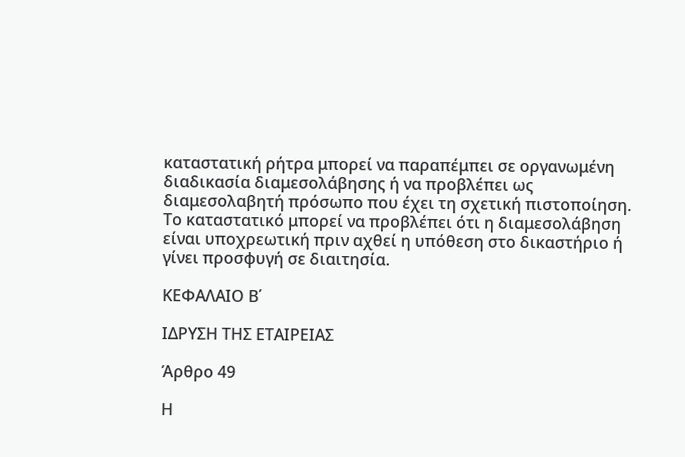καταστατική ρήτρα μπορεί να παραπέμπει σε οργανωμένη διαδικασία διαμεσολάβησης ή να προβλέπει ως διαμεσολαβητή πρόσωπο που έχει τη σχετική πιστοποίηση. Το καταστατικό μπορεί να προβλέπει ότι η διαμεσολάβηση είναι υποχρεωτική πριν αχθεί η υπόθεση στο δικαστήριο ή γίνει προσφυγή σε διαιτησία.

ΚΕΦΑΛΑΙΟ Β΄

ΙΔΡΥΣΗ ΤΗΣ ΕΤΑΙΡΕΙΑΣ

Άρθρο 49

Η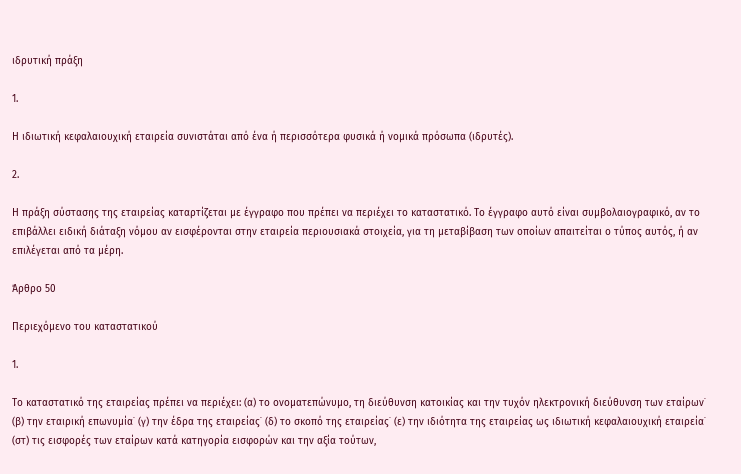ιδρυτική πράξη

1.

Η ιδιωτική κεφαλαιουχική εταιρεία συνιστάται από ένα ή περισσότερα φυσικά ή νομικά πρόσωπα (ιδρυτές).

2.

Η πράξη σύστασης της εταιρείας καταρτίζεται με έγγραφο που πρέπει να περιέχει το καταστατικό. Το έγγραφο αυτό είναι συμβολαιογραφικό, αν το επιβάλλει ειδική διάταξη νόμου αν εισφέρονται στην εταιρεία περιουσιακά στοιχεία, για τη μεταβίβαση των οποίων απαιτείται ο τύπος αυτός, ή αν επιλέγεται από τα μέρη.

Άρθρο 50

Περιεχόμενο του καταστατικού

1.

Το καταστατικό της εταιρείας πρέπει να περιέχει: (α) το ονοματεπώνυμο, τη διεύθυνση κατοικίας και την τυχόν ηλεκτρονική διεύθυνση των εταίρων˙ (β) την εταιρική επωνυμία˙ (γ) την έδρα της εταιρείας˙ (δ) το σκοπό της εταιρείας˙ (ε) την ιδιότητα της εταιρείας ως ιδιωτική κεφαλαιουχική εταιρεία˙ (στ) τις εισφορές των εταίρων κατά κατηγορία εισφορών και την αξία τούτων,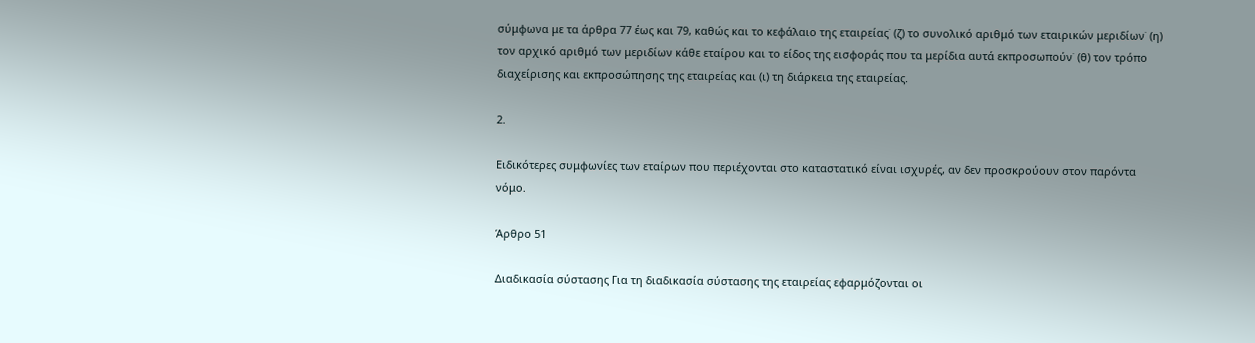σύμφωνα με τα άρθρα 77 έως και 79, καθώς και το κεφάλαιο της εταιρείας˙ (ζ) το συνολικό αριθμό των εταιρικών μεριδίων˙ (η) τον αρχικό αριθμό των μεριδίων κάθε εταίρου και το είδος της εισφοράς που τα μερίδια αυτά εκπροσωπούν˙ (θ) τον τρόπο διαχείρισης και εκπροσώπησης της εταιρείας και (ι) τη διάρκεια της εταιρείας.

2.

Ειδικότερες συμφωνίες των εταίρων που περιέχονται στο καταστατικό είναι ισχυρές, αν δεν προσκρούουν στον παρόντα νόμο.

Άρθρο 51

Διαδικασία σύστασης Για τη διαδικασία σύστασης της εταιρείας εφαρμόζονται οι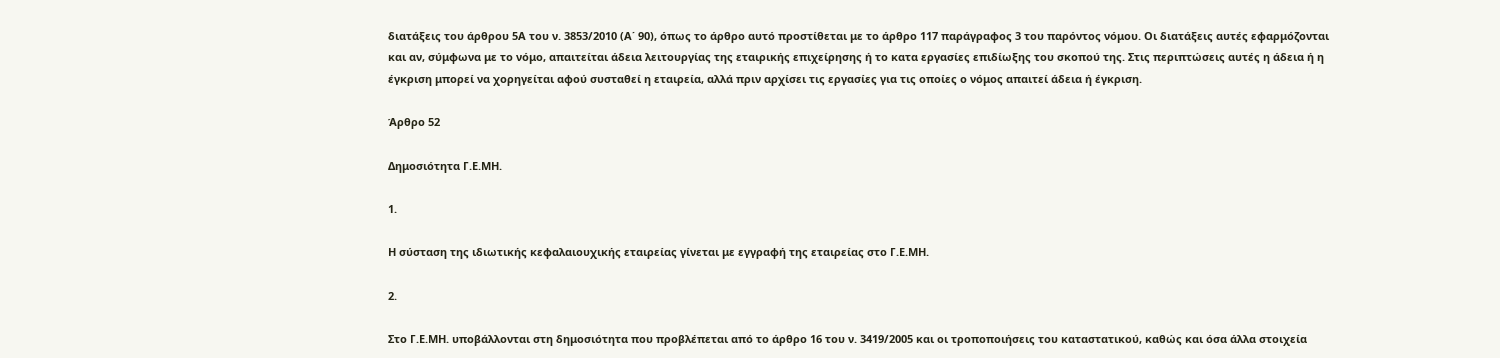διατάξεις του άρθρου 5Α του ν. 3853/2010 (Α΄ 90), όπως το άρθρο αυτό προστίθεται με το άρθρο 117 παράγραφος 3 του παρόντος νόμου. Οι διατάξεις αυτές εφαρμόζονται και αν, σύμφωνα με το νόμο, απαιτείται άδεια λειτουργίας της εταιρικής επιχείρησης ή το κατα εργασίες επιδίωξης του σκοπού της. Στις περιπτώσεις αυτές η άδεια ή η έγκριση μπορεί να χορηγείται αφού συσταθεί η εταιρεία, αλλά πριν αρχίσει τις εργασίες για τις οποίες ο νόμος απαιτεί άδεια ή έγκριση.

Άρθρο 52

Δημοσιότητα Γ.Ε.ΜΗ.

1.

Η σύσταση της ιδιωτικής κεφαλαιουχικής εταιρείας γίνεται με εγγραφή της εταιρείας στο Γ.Ε.ΜΗ.

2.

Στο Γ.Ε.ΜΗ. υποβάλλονται στη δημοσιότητα που προβλέπεται από το άρθρο 16 του ν. 3419/2005 και οι τροποποιήσεις του καταστατικού, καθώς και όσα άλλα στοιχεία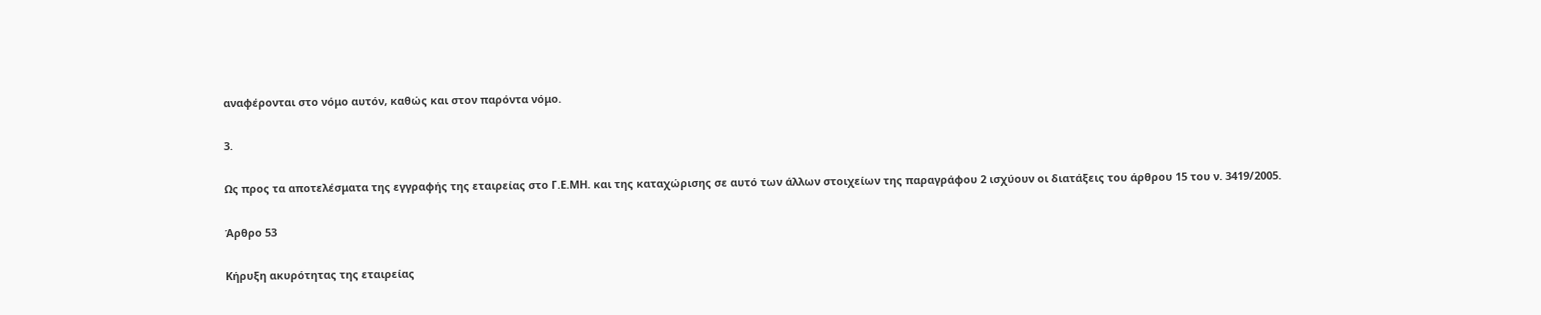αναφέρονται στο νόμο αυτόν, καθώς και στον παρόντα νόμο.

3.

Ως προς τα αποτελέσματα της εγγραφής της εταιρείας στο Γ.Ε.ΜΗ. και της καταχώρισης σε αυτό των άλλων στοιχείων της παραγράφου 2 ισχύουν οι διατάξεις του άρθρου 15 του ν. 3419/2005.

Άρθρο 53

Κήρυξη ακυρότητας της εταιρείας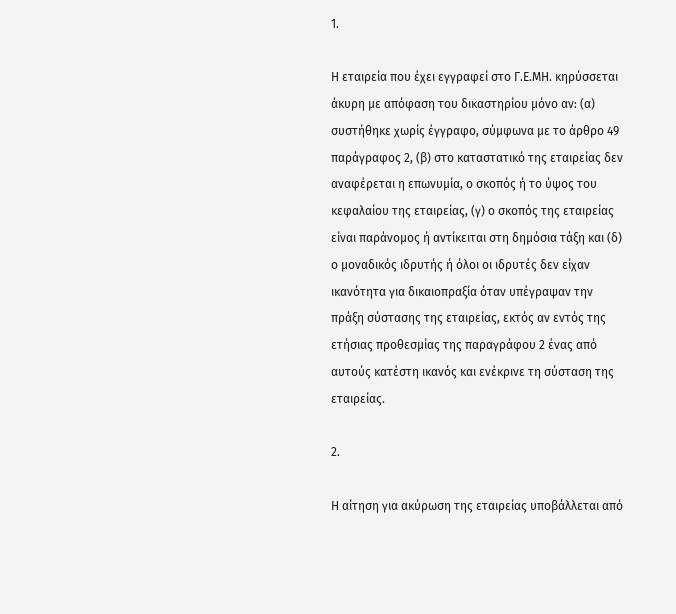1.

Η εταιρεία που έχει εγγραφεί στο Γ.Ε.ΜΗ. κηρύσσεται άκυρη με απόφαση του δικαστηρίου μόνο αν: (α) συστήθηκε χωρίς έγγραφο, σύμφωνα με το άρθρο 49 παράγραφος 2, (β) στο καταστατικό της εταιρείας δεν αναφέρεται η επωνυμία, ο σκοπός ή το ύψος του κεφαλαίου της εταιρείας, (γ) ο σκοπός της εταιρείας είναι παράνομος ή αντίκειται στη δημόσια τάξη και (δ) ο μοναδικός ιδρυτής ή όλοι οι ιδρυτές δεν είχαν ικανότητα για δικαιοπραξία όταν υπέγραψαν την πράξη σύστασης της εταιρείας, εκτός αν εντός της ετήσιας προθεσμίας της παραγράφου 2 ένας από αυτούς κατέστη ικανός και ενέκρινε τη σύσταση της εταιρείας.

2.

Η αίτηση για ακύρωση της εταιρείας υποβάλλεται από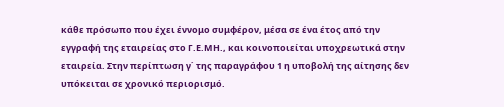κάθε πρόσωπο που έχει έννομο συμφέρον, μέσα σε ένα έτος από την εγγραφή της εταιρείας στο Γ.Ε.ΜΗ., και κοινοποιείται υποχρεωτικά στην εταιρεία. Στην περίπτωση γ΄ της παραγράφου 1 η υποβολή της αίτησης δεν υπόκειται σε χρονικό περιορισμό.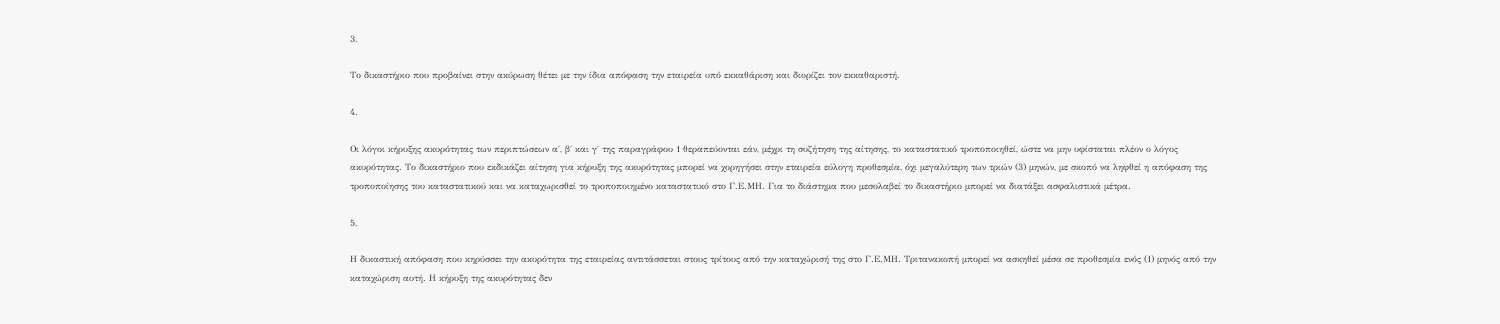3.

Το δικαστήριο που προβαίνει στην ακύρωση θέτει με την ίδια απόφαση την εταιρεία υπό εκκαθάριση και διορίζει τον εκκαθαριστή.

4.

Οι λόγοι κήρυξης ακυρότητας των περιπτώσεων α΄, β΄ και γ΄ της παραγράφου 1 θεραπεύονται εάν, μέχρι τη συζήτηση της αίτησης, το καταστατικό τροποποιηθεί, ώστε να μην υφίσταται πλέον ο λόγος ακυρότητας. Το δικαστήριο που εκδικάζει αίτηση για κήρυξη της ακυρότητας μπορεί να χορηγήσει στην εταιρεία εύλογη προθεσμία, όχι μεγαλύτερη των τριών (3) μηνών, με σκοπό να ληφθεί η απόφαση της τροποποίησης του καταστατικού και να καταχωρισθεί το τροποποιημένο καταστατικό στο Γ.Ε.ΜΗ. Για το διάστημα που μεσολαβεί το δικαστήριο μπορεί να διατάξει ασφαλιστικά μέτρα.

5.

Η δικαστική απόφαση που κηρύσσει την ακυρότητα της εταιρείας αντιτάσσεται στους τρίτους από την καταχώρισή της στο Γ.Ε.ΜΗ. Τριτανακοπή μπορεί να ασκηθεί μέσα σε προθεσμία ενός (1) μηνός από την καταχώριση αυτή. Η κήρυξη της ακυρότητας δεν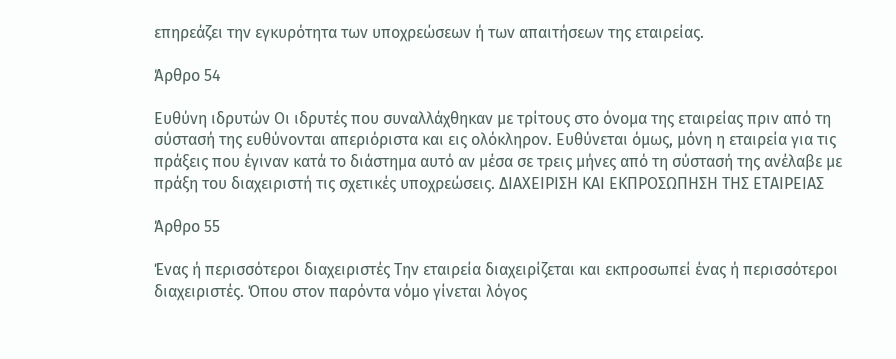επηρεάζει την εγκυρότητα των υποχρεώσεων ή των απαιτήσεων της εταιρείας.

Άρθρο 54

Ευθύνη ιδρυτών Οι ιδρυτές που συναλλάχθηκαν με τρίτους στο όνομα της εταιρείας πριν από τη σύστασή της ευθύνονται απεριόριστα και εις ολόκληρον. Ευθύνεται όμως, μόνη η εταιρεία για τις πράξεις που έγιναν κατά το διάστημα αυτό αν μέσα σε τρεις μήνες από τη σύστασή της ανέλαβε με πράξη του διαχειριστή τις σχετικές υποχρεώσεις. ΔΙΑΧΕΙΡΙΣΗ ΚΑΙ ΕΚΠΡΟΣΩΠΗΣΗ ΤΗΣ ΕΤΑΙΡΕΙΑΣ

Άρθρο 55

Ένας ή περισσότεροι διαχειριστές Την εταιρεία διαχειρίζεται και εκπροσωπεί ένας ή περισσότεροι διαχειριστές. Όπου στον παρόντα νόμο γίνεται λόγος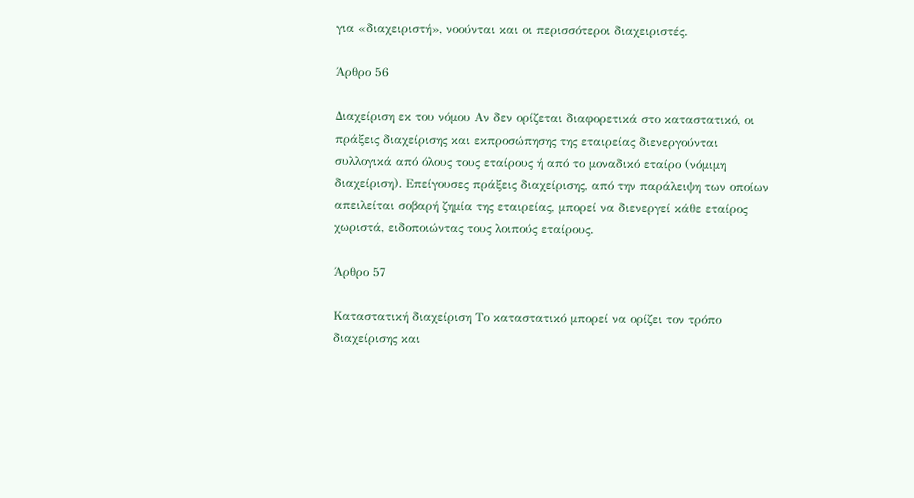για «διαχειριστή», νοούνται και οι περισσότεροι διαχειριστές.

Άρθρο 56

Διαχείριση εκ του νόμου Αν δεν ορίζεται διαφορετικά στο καταστατικό, οι πράξεις διαχείρισης και εκπροσώπησης της εταιρείας διενεργούνται συλλογικά από όλους τους εταίρους ή από το μοναδικό εταίρο (νόμιμη διαχείριση). Επείγουσες πράξεις διαχείρισης, από την παράλειψη των οποίων απειλείται σοβαρή ζημία της εταιρείας, μπορεί να διενεργεί κάθε εταίρος χωριστά, ειδοποιώντας τους λοιπούς εταίρους.

Άρθρο 57

Καταστατική διαχείριση Το καταστατικό μπορεί να ορίζει τον τρόπο διαχείρισης και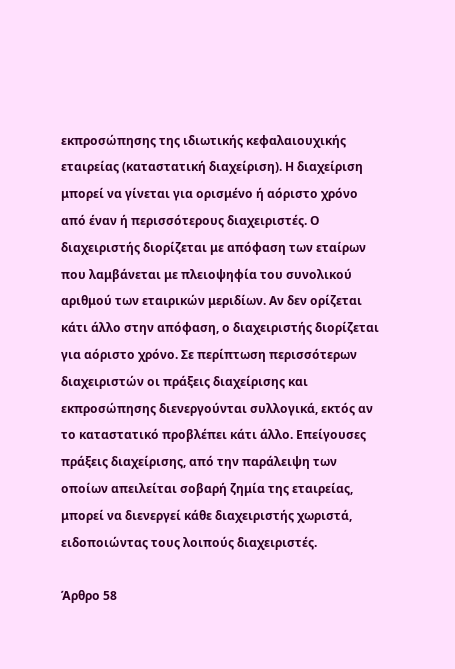εκπροσώπησης της ιδιωτικής κεφαλαιουχικής εταιρείας (καταστατική διαχείριση). Η διαχείριση μπορεί να γίνεται για ορισμένο ή αόριστο χρόνο από έναν ή περισσότερους διαχειριστές. Ο διαχειριστής διορίζεται με απόφαση των εταίρων που λαμβάνεται με πλειοψηφία του συνολικού αριθμού των εταιρικών μεριδίων. Αν δεν ορίζεται κάτι άλλο στην απόφαση, ο διαχειριστής διορίζεται για αόριστο χρόνο. Σε περίπτωση περισσότερων διαχειριστών οι πράξεις διαχείρισης και εκπροσώπησης διενεργούνται συλλογικά, εκτός αν το καταστατικό προβλέπει κάτι άλλο. Επείγουσες πράξεις διαχείρισης, από την παράλειψη των οποίων απειλείται σοβαρή ζημία της εταιρείας, μπορεί να διενεργεί κάθε διαχειριστής χωριστά, ειδοποιώντας τους λοιπούς διαχειριστές.

Άρθρο 58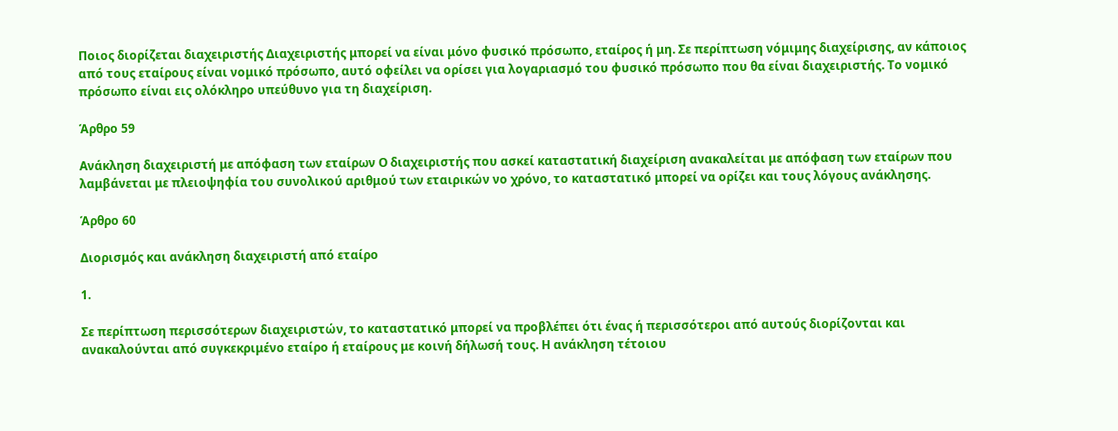Ποιος διορίζεται διαχειριστής Διαχειριστής μπορεί να είναι μόνο φυσικό πρόσωπο, εταίρος ή μη. Σε περίπτωση νόμιμης διαχείρισης, αν κάποιος από τους εταίρους είναι νομικό πρόσωπο, αυτό οφείλει να ορίσει για λογαριασμό του φυσικό πρόσωπο που θα είναι διαχειριστής. Το νομικό πρόσωπο είναι εις ολόκληρο υπεύθυνο για τη διαχείριση.

Άρθρο 59

Ανάκληση διαχειριστή με απόφαση των εταίρων Ο διαχειριστής που ασκεί καταστατική διαχείριση ανακαλείται με απόφαση των εταίρων που λαμβάνεται με πλειοψηφία του συνολικού αριθμού των εταιρικών νο χρόνο, το καταστατικό μπορεί να ορίζει και τους λόγους ανάκλησης.

Άρθρο 60

Διορισμός και ανάκληση διαχειριστή από εταίρο

1.

Σε περίπτωση περισσότερων διαχειριστών, το καταστατικό μπορεί να προβλέπει ότι ένας ή περισσότεροι από αυτούς διορίζονται και ανακαλούνται από συγκεκριμένο εταίρο ή εταίρους με κοινή δήλωσή τους. Η ανάκληση τέτοιου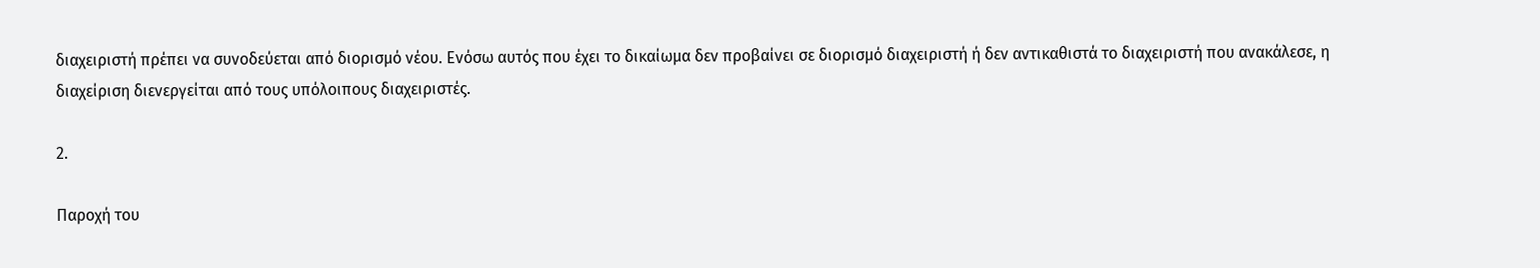διαχειριστή πρέπει να συνοδεύεται από διορισμό νέου. Ενόσω αυτός που έχει το δικαίωμα δεν προβαίνει σε διορισμό διαχειριστή ή δεν αντικαθιστά το διαχειριστή που ανακάλεσε, η διαχείριση διενεργείται από τους υπόλοιπους διαχειριστές.

2.

Παροχή του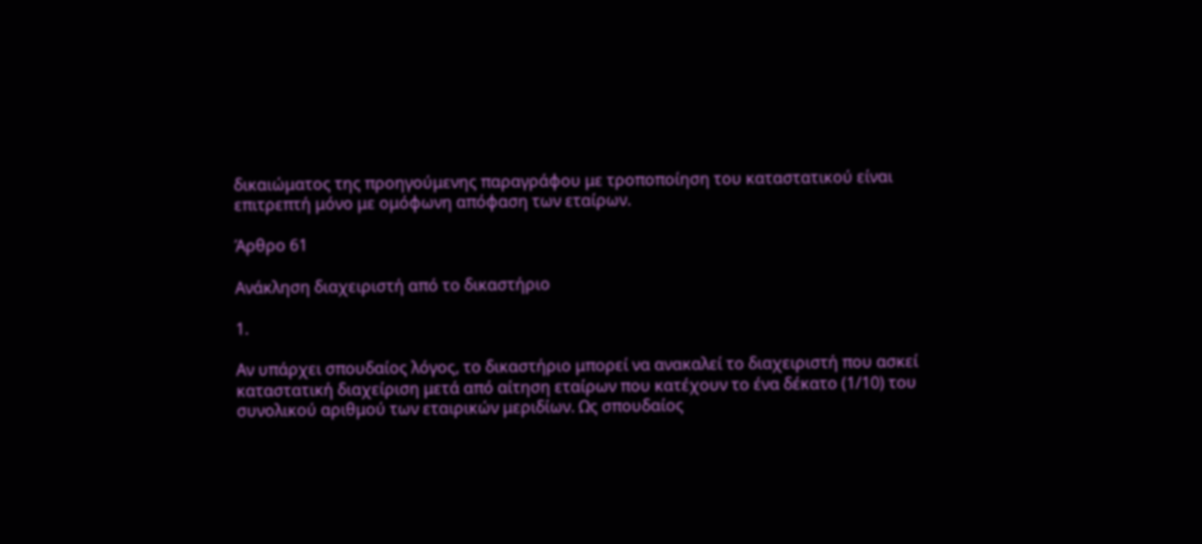δικαιώματος της προηγούμενης παραγράφου με τροποποίηση του καταστατικού είναι επιτρεπτή μόνο με ομόφωνη απόφαση των εταίρων.

Άρθρο 61

Ανάκληση διαχειριστή από το δικαστήριο

1.

Αν υπάρχει σπουδαίος λόγος, το δικαστήριο μπορεί να ανακαλεί το διαχειριστή που ασκεί καταστατική διαχείριση μετά από αίτηση εταίρων που κατέχουν το ένα δέκατο (1/10) του συνολικού αριθμού των εταιρικών μεριδίων. Ως σπουδαίος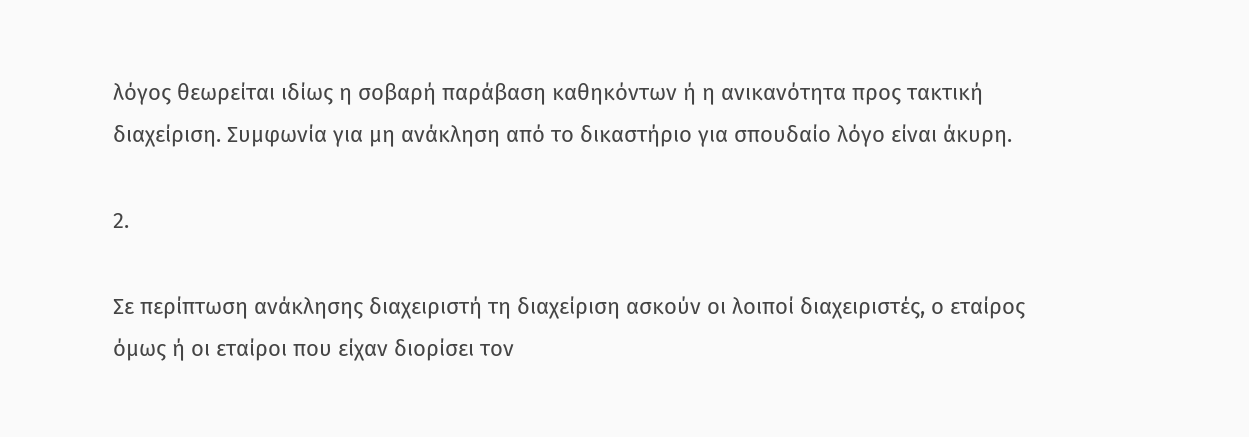λόγος θεωρείται ιδίως η σοβαρή παράβαση καθηκόντων ή η ανικανότητα προς τακτική διαχείριση. Συμφωνία για μη ανάκληση από το δικαστήριο για σπουδαίο λόγο είναι άκυρη.

2.

Σε περίπτωση ανάκλησης διαχειριστή τη διαχείριση ασκούν οι λοιποί διαχειριστές, ο εταίρος όμως ή οι εταίροι που είχαν διορίσει τον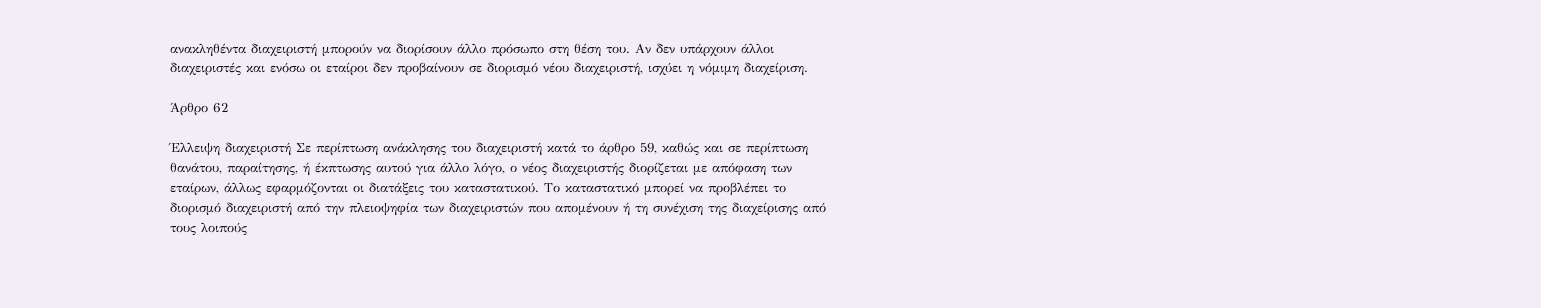ανακληθέντα διαχειριστή μπορούν να διορίσουν άλλο πρόσωπο στη θέση του. Αν δεν υπάρχουν άλλοι διαχειριστές και ενόσω οι εταίροι δεν προβαίνουν σε διορισμό νέου διαχειριστή, ισχύει η νόμιμη διαχείριση.

Άρθρο 62

Έλλειψη διαχειριστή Σε περίπτωση ανάκλησης του διαχειριστή κατά το άρθρο 59, καθώς και σε περίπτωση θανάτου, παραίτησης, ή έκπτωσης αυτού για άλλο λόγο, ο νέος διαχειριστής διορίζεται με απόφαση των εταίρων, άλλως εφαρμόζονται οι διατάξεις του καταστατικού. Το καταστατικό μπορεί να προβλέπει το διορισμό διαχειριστή από την πλειοψηφία των διαχειριστών που απομένουν ή τη συνέχιση της διαχείρισης από τους λοιπούς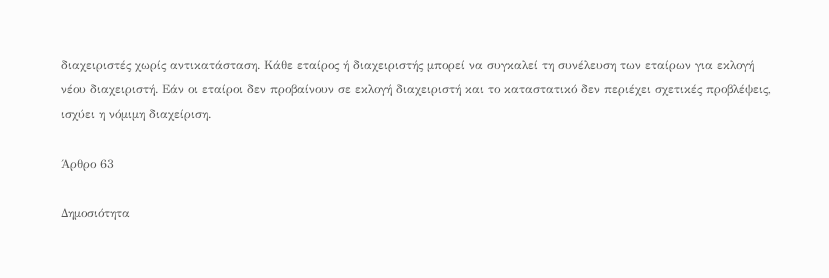διαχειριστές χωρίς αντικατάσταση. Κάθε εταίρος ή διαχειριστής μπορεί να συγκαλεί τη συνέλευση των εταίρων για εκλογή νέου διαχειριστή. Εάν οι εταίροι δεν προβαίνουν σε εκλογή διαχειριστή και το καταστατικό δεν περιέχει σχετικές προβλέψεις, ισχύει η νόμιμη διαχείριση.

Άρθρο 63

Δημοσιότητα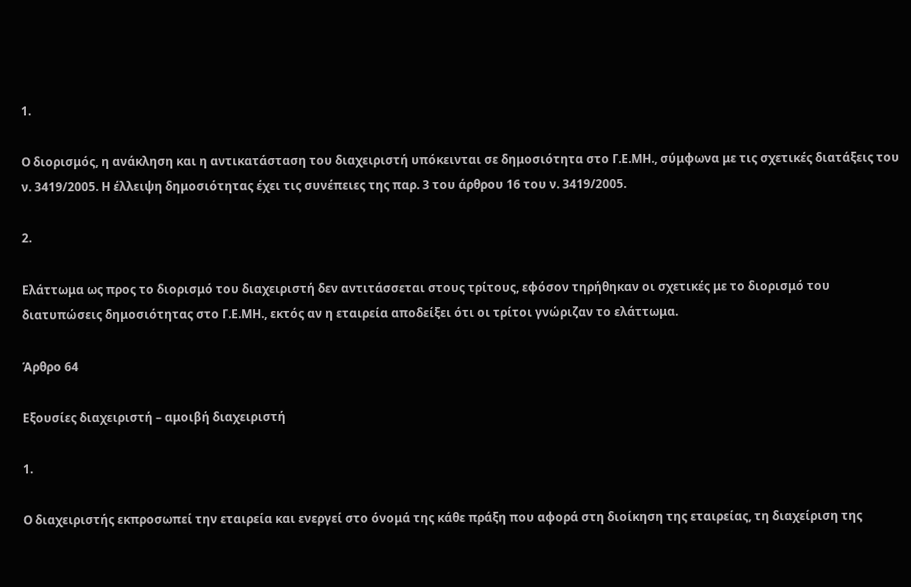1.

Ο διορισμός, η ανάκληση και η αντικατάσταση του διαχειριστή υπόκεινται σε δημοσιότητα στο Γ.Ε.ΜΗ., σύμφωνα με τις σχετικές διατάξεις του ν. 3419/2005. Η έλλειψη δημοσιότητας έχει τις συνέπειες της παρ. 3 του άρθρου 16 του ν. 3419/2005.

2.

Ελάττωμα ως προς το διορισμό του διαχειριστή δεν αντιτάσσεται στους τρίτους, εφόσον τηρήθηκαν οι σχετικές με το διορισμό του διατυπώσεις δημοσιότητας στο Γ.Ε.ΜΗ., εκτός αν η εταιρεία αποδείξει ότι οι τρίτοι γνώριζαν το ελάττωμα.

Άρθρο 64

Εξουσίες διαχειριστή – αμοιβή διαχειριστή

1.

Ο διαχειριστής εκπροσωπεί την εταιρεία και ενεργεί στο όνομά της κάθε πράξη που αφορά στη διοίκηση της εταιρείας, τη διαχείριση της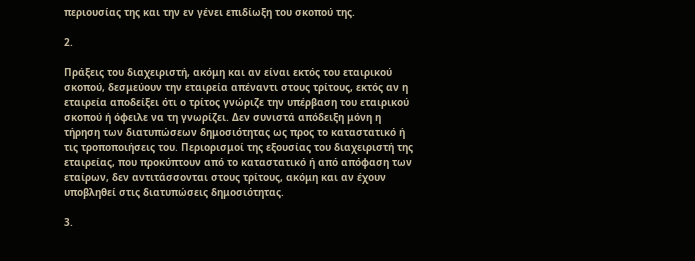περιουσίας της και την εν γένει επιδίωξη του σκοπού της.

2.

Πράξεις του διαχειριστή, ακόμη και αν είναι εκτός του εταιρικού σκοπού, δεσμεύουν την εταιρεία απέναντι στους τρίτους, εκτός αν η εταιρεία αποδείξει ότι ο τρίτος γνώριζε την υπέρβαση του εταιρικού σκοπού ή όφειλε να τη γνωρίζει. Δεν συνιστά απόδειξη μόνη η τήρηση των διατυπώσεων δημοσιότητας ως προς το καταστατικό ή τις τροποποιήσεις του. Περιορισμοί της εξουσίας του διαχειριστή της εταιρείας, που προκύπτουν από το καταστατικό ή από απόφαση των εταίρων, δεν αντιτάσσονται στους τρίτους, ακόμη και αν έχουν υποβληθεί στις διατυπώσεις δημοσιότητας.

3.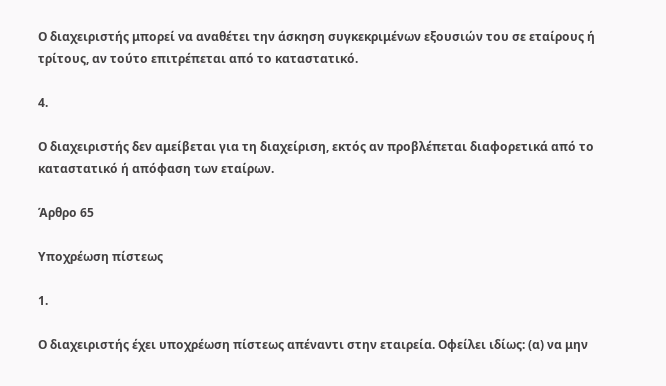Ο διαχειριστής μπορεί να αναθέτει την άσκηση συγκεκριμένων εξουσιών του σε εταίρους ή τρίτους, αν τούτο επιτρέπεται από το καταστατικό.

4.

Ο διαχειριστής δεν αμείβεται για τη διαχείριση, εκτός αν προβλέπεται διαφορετικά από το καταστατικό ή απόφαση των εταίρων.

Άρθρο 65

Υποχρέωση πίστεως

1.

Ο διαχειριστής έχει υποχρέωση πίστεως απέναντι στην εταιρεία. Οφείλει ιδίως: (α) να μην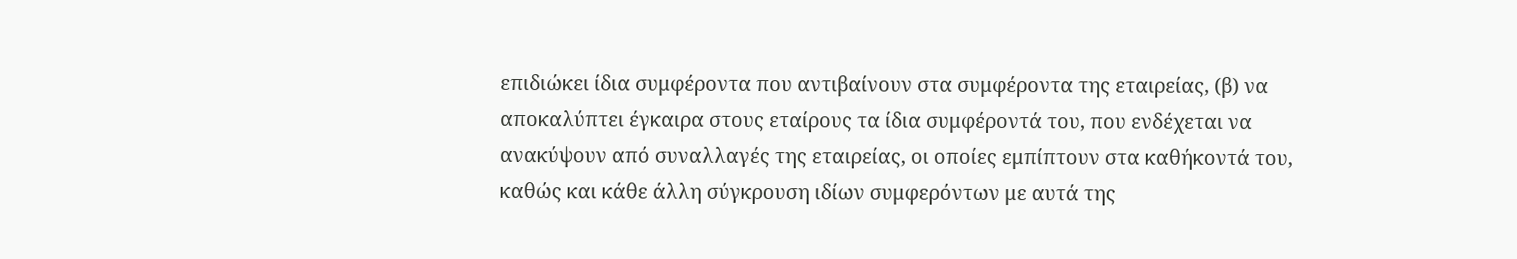επιδιώκει ίδια συμφέροντα που αντιβαίνουν στα συμφέροντα της εταιρείας, (β) να αποκαλύπτει έγκαιρα στους εταίρους τα ίδια συμφέροντά του, που ενδέχεται να ανακύψουν από συναλλαγές της εταιρείας, οι οποίες εμπίπτουν στα καθήκοντά του, καθώς και κάθε άλλη σύγκρουση ιδίων συμφερόντων με αυτά της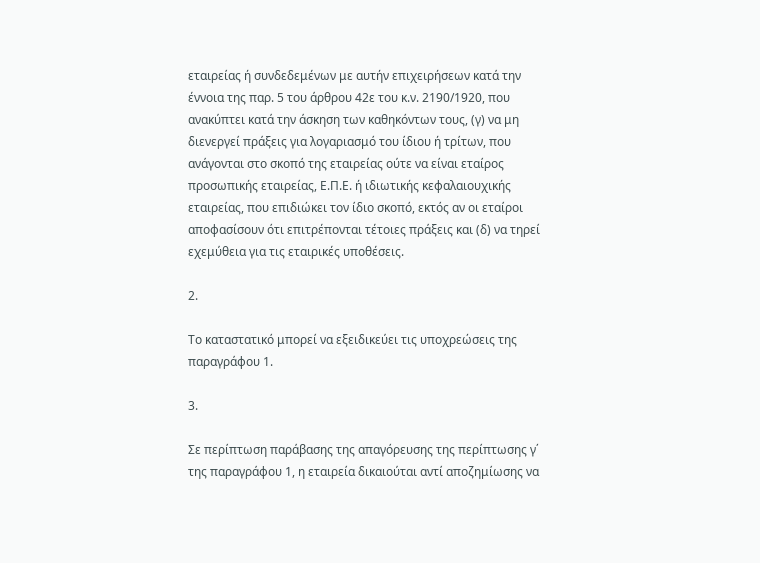εταιρείας ή συνδεδεμένων με αυτήν επιχειρήσεων κατά την έννοια της παρ. 5 του άρθρου 42ε του κ.ν. 2190/1920, που ανακύπτει κατά την άσκηση των καθηκόντων τους, (γ) να μη διενεργεί πράξεις για λογαριασμό του ίδιου ή τρίτων, που ανάγονται στο σκοπό της εταιρείας ούτε να είναι εταίρος προσωπικής εταιρείας, Ε.Π.Ε. ή ιδιωτικής κεφαλαιουχικής εταιρείας, που επιδιώκει τον ίδιο σκοπό, εκτός αν οι εταίροι αποφασίσουν ότι επιτρέπονται τέτοιες πράξεις και (δ) να τηρεί εχεμύθεια για τις εταιρικές υποθέσεις.

2.

Το καταστατικό μπορεί να εξειδικεύει τις υποχρεώσεις της παραγράφου 1.

3.

Σε περίπτωση παράβασης της απαγόρευσης της περίπτωσης γ΄ της παραγράφου 1, η εταιρεία δικαιούται αντί αποζημίωσης να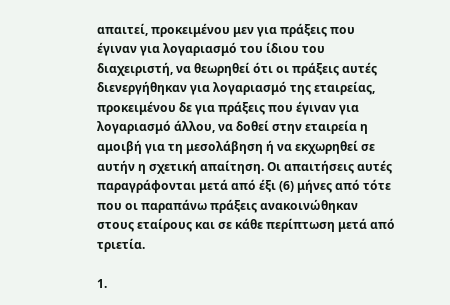απαιτεί, προκειμένου μεν για πράξεις που έγιναν για λογαριασμό του ίδιου του διαχειριστή, να θεωρηθεί ότι οι πράξεις αυτές διενεργήθηκαν για λογαριασμό της εταιρείας, προκειμένου δε για πράξεις που έγιναν για λογαριασμό άλλου, να δοθεί στην εταιρεία η αμοιβή για τη μεσολάβηση ή να εκχωρηθεί σε αυτήν η σχετική απαίτηση. Οι απαιτήσεις αυτές παραγράφονται μετά από έξι (6) μήνες από τότε που οι παραπάνω πράξεις ανακοινώθηκαν στους εταίρους και σε κάθε περίπτωση μετά από τριετία.

1.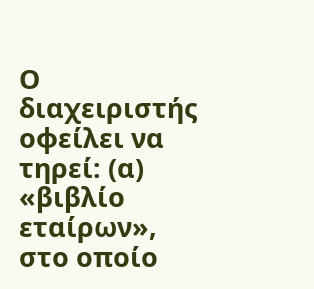Ο διαχειριστής οφείλει να τηρεί: (α) «βιβλίο εταίρων», στο οποίο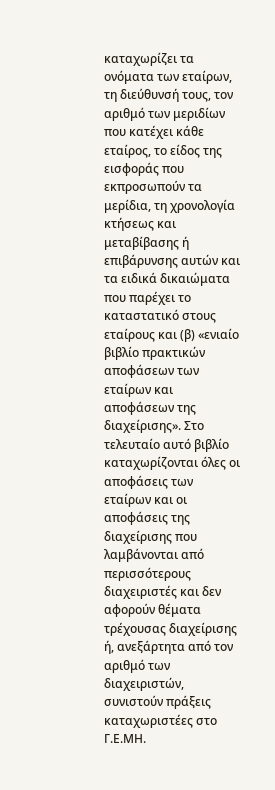καταχωρίζει τα ονόματα των εταίρων, τη διεύθυνσή τους, τον αριθμό των μεριδίων που κατέχει κάθε εταίρος, το είδος της εισφοράς που εκπροσωπούν τα μερίδια, τη χρονολογία κτήσεως και μεταβίβασης ή επιβάρυνσης αυτών και τα ειδικά δικαιώματα που παρέχει το καταστατικό στους εταίρους και (β) «ενιαίο βιβλίο πρακτικών αποφάσεων των εταίρων και αποφάσεων της διαχείρισης». Στο τελευταίο αυτό βιβλίο καταχωρίζονται όλες οι αποφάσεις των εταίρων και οι αποφάσεις της διαχείρισης που λαμβάνονται από περισσότερους διαχειριστές και δεν αφορούν θέματα τρέχουσας διαχείρισης ή, ανεξάρτητα από τον αριθμό των διαχειριστών, συνιστούν πράξεις καταχωριστέες στο Γ.Ε.ΜΗ.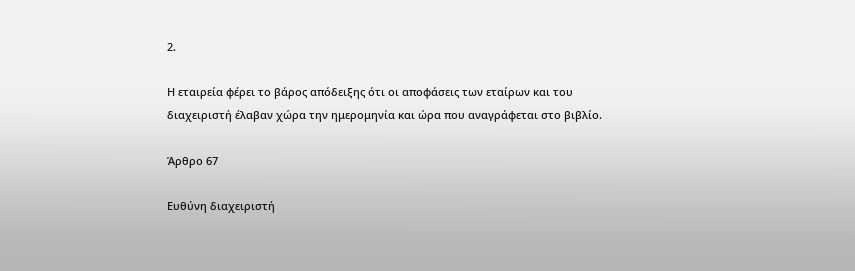2.

Η εταιρεία φέρει το βάρος απόδειξης ότι οι αποφάσεις των εταίρων και του διαχειριστή έλαβαν χώρα την ημερομηνία και ώρα που αναγράφεται στο βιβλίο.

Άρθρο 67

Ευθύνη διαχειριστή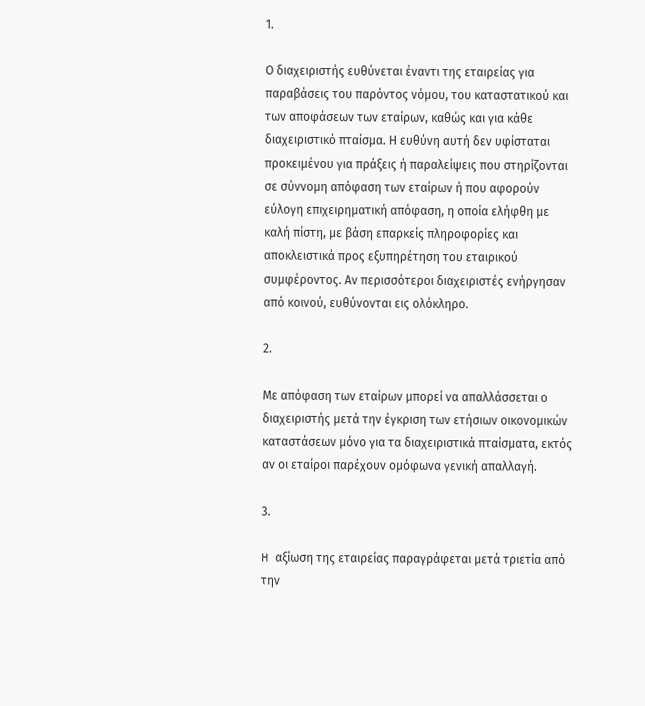1.

Ο διαχειριστής ευθύνεται έναντι της εταιρείας για παραβάσεις του παρόντος νόμου, του καταστατικού και των αποφάσεων των εταίρων, καθώς και για κάθε διαχειριστικό πταίσμα. Η ευθύνη αυτή δεν υφίσταται προκειμένου για πράξεις ή παραλείψεις που στηρίζονται σε σύννομη απόφαση των εταίρων ή που αφορούν εύλογη επιχειρηματική απόφαση, η οποία ελήφθη με καλή πίστη, με βάση επαρκείς πληροφορίες και αποκλειστικά προς εξυπηρέτηση του εταιρικού συμφέροντος. Αν περισσότεροι διαχειριστές ενήργησαν από κοινού, ευθύνονται εις ολόκληρο.

2.

Με απόφαση των εταίρων μπορεί να απαλλάσσεται ο διαχειριστής μετά την έγκριση των ετήσιων οικονομικών καταστάσεων μόνο για τα διαχειριστικά πταίσματα, εκτός αν οι εταίροι παρέχουν ομόφωνα γενική απαλλαγή.

3.

H αξίωση της εταιρείας παραγράφεται μετά τριετία από την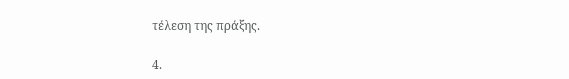τέλεση της πράξης.

4.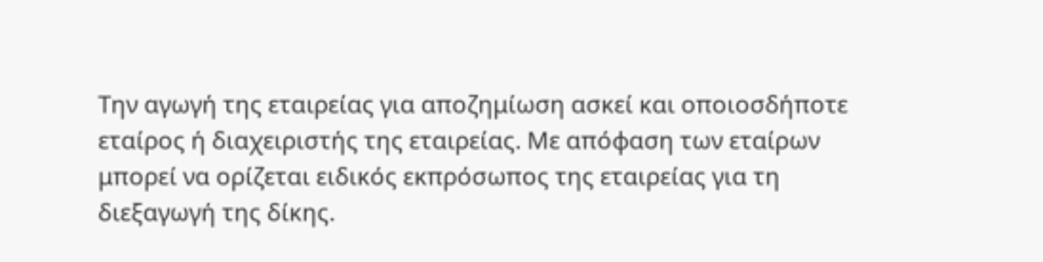Την αγωγή της εταιρείας για αποζημίωση ασκεί και οποιοσδήποτε εταίρος ή διαχειριστής της εταιρείας. Με απόφαση των εταίρων μπορεί να ορίζεται ειδικός εκπρόσωπος της εταιρείας για τη διεξαγωγή της δίκης.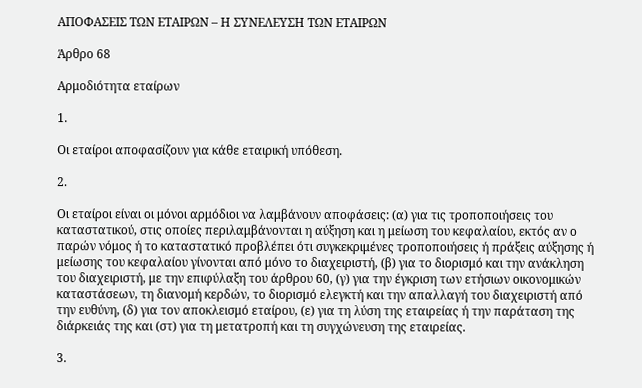ΑΠΟΦΑΣΕΙΣ ΤΩΝ ΕΤΑΙΡΩΝ – Η ΣΥΝΕΛΕΥΣΗ ΤΩΝ ΕΤΑΙΡΩΝ

Άρθρο 68

Αρμοδιότητα εταίρων

1.

Οι εταίροι αποφασίζουν για κάθε εταιρική υπόθεση.

2.

Οι εταίροι είναι οι μόνοι αρμόδιοι να λαμβάνουν αποφάσεις: (α) για τις τροποποιήσεις του καταστατικού, στις οποίες περιλαμβάνονται η αύξηση και η μείωση του κεφαλαίου, εκτός αν ο παρών νόμος ή το καταστατικό προβλέπει ότι συγκεκριμένες τροποποιήσεις ή πράξεις αύξησης ή μείωσης του κεφαλαίου γίνονται από μόνο το διαχειριστή, (β) για το διορισμό και την ανάκληση του διαχειριστή, με την επιφύλαξη του άρθρου 60, (γ) για την έγκριση των ετήσιων οικονομικών καταστάσεων, τη διανομή κερδών, το διορισμό ελεγκτή και την απαλλαγή του διαχειριστή από την ευθύνη, (δ) για τον αποκλεισμό εταίρου, (ε) για τη λύση της εταιρείας ή την παράταση της διάρκειάς της και (στ) για τη μετατροπή και τη συγχώνευση της εταιρείας.

3.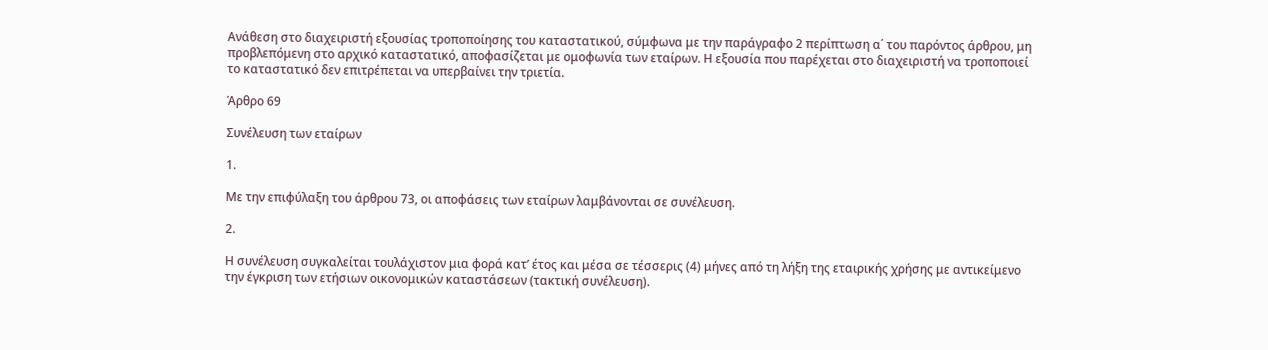Ανάθεση στο διαχειριστή εξουσίας τροποποίησης του καταστατικού, σύμφωνα με την παράγραφο 2 περίπτωση α΄ του παρόντος άρθρου, μη προβλεπόμενη στο αρχικό καταστατικό, αποφασίζεται με ομοφωνία των εταίρων. Η εξουσία που παρέχεται στο διαχειριστή να τροποποιεί το καταστατικό δεν επιτρέπεται να υπερβαίνει την τριετία.

Άρθρο 69

Συνέλευση των εταίρων

1.

Με την επιφύλαξη του άρθρου 73, οι αποφάσεις των εταίρων λαμβάνονται σε συνέλευση.

2.

Η συνέλευση συγκαλείται τουλάχιστον μια φορά κατ’ έτος και μέσα σε τέσσερις (4) μήνες από τη λήξη της εταιρικής χρήσης με αντικείμενο την έγκριση των ετήσιων οικονομικών καταστάσεων (τακτική συνέλευση).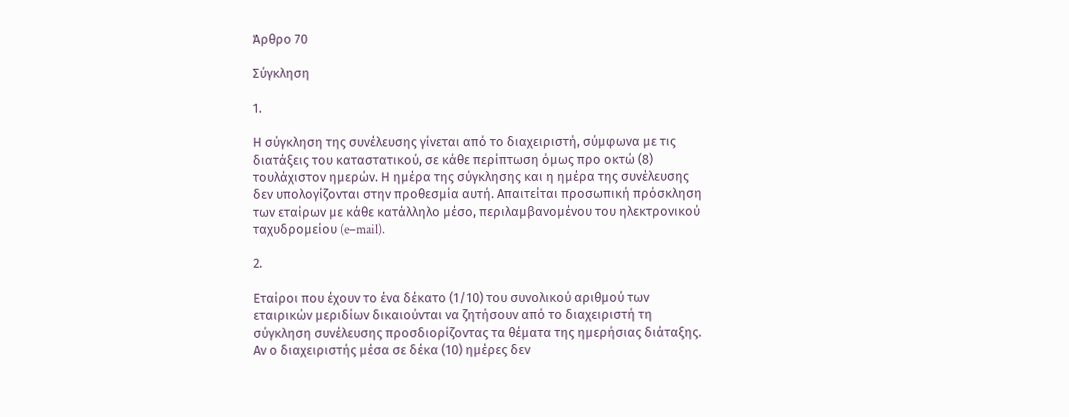Άρθρο 70

Σύγκληση

1.

Η σύγκληση της συνέλευσης γίνεται από το διαχειριστή, σύμφωνα με τις διατάξεις του καταστατικού, σε κάθε περίπτωση όμως προ οκτώ (8) τουλάχιστον ημερών. Η ημέρα της σύγκλησης και η ημέρα της συνέλευσης δεν υπολογίζονται στην προθεσμία αυτή. Απαιτείται προσωπική πρόσκληση των εταίρων με κάθε κατάλληλο μέσο, περιλαμβανομένου του ηλεκτρονικού ταχυδρομείου (e−mail).

2.

Εταίροι που έχουν το ένα δέκατο (1/10) του συνολικού αριθμού των εταιρικών μεριδίων δικαιούνται να ζητήσουν από το διαχειριστή τη σύγκληση συνέλευσης προσδιορίζοντας τα θέματα της ημερήσιας διάταξης. Αν ο διαχειριστής μέσα σε δέκα (10) ημέρες δεν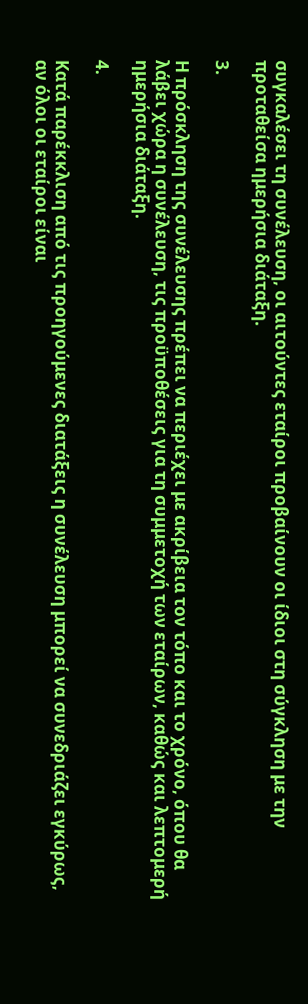συγκαλέσει τη συνέλευση, οι αιτούντες εταίροι προβαίνουν οι ίδιοι στη σύγκληση με την προταθείσα ημερήσια διάταξη.

3.

Η πρόσκληση της συνέλευσης πρέπει να περιέχει με ακρίβεια τον τόπο και το χρόνο, όπου θα λάβει χώρα η συνέλευση, τις προϋποθέσεις για τη συμμετοχή των εταίρων, καθώς και λεπτομερή ημερήσια διάταξη.

4.

Κατά παρέκκλιση από τις προηγούμενες διατάξεις η συνέλευση μπορεί να συνεδριάζει εγκύρως, αν όλοι οι εταίροι είναι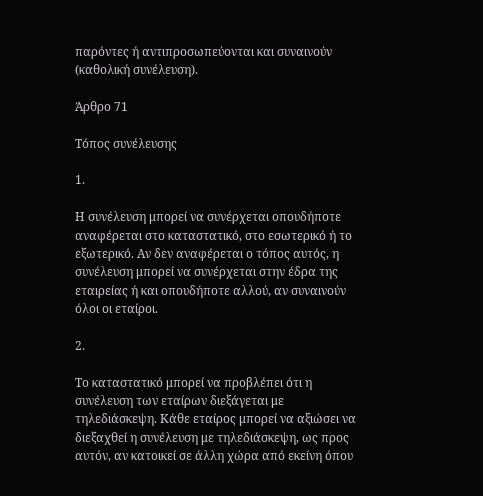παρόντες ή αντιπροσωπεύονται και συναινούν (καθολική συνέλευση).

Άρθρο 71

Τόπος συνέλευσης

1.

Η συνέλευση μπορεί να συνέρχεται οπουδήποτε αναφέρεται στο καταστατικό, στο εσωτερικό ή το εξωτερικό. Αν δεν αναφέρεται ο τόπος αυτός, η συνέλευση μπορεί να συνέρχεται στην έδρα της εταιρείας ή και οπουδήποτε αλλού, αν συναινούν όλοι οι εταίροι.

2.

Το καταστατικό μπορεί να προβλέπει ότι η συνέλευση των εταίρων διεξάγεται με τηλεδιάσκεψη. Κάθε εταίρος μπορεί να αξιώσει να διεξαχθεί η συνέλευση με τηλεδιάσκεψη, ως προς αυτόν, αν κατοικεί σε άλλη χώρα από εκείνη όπου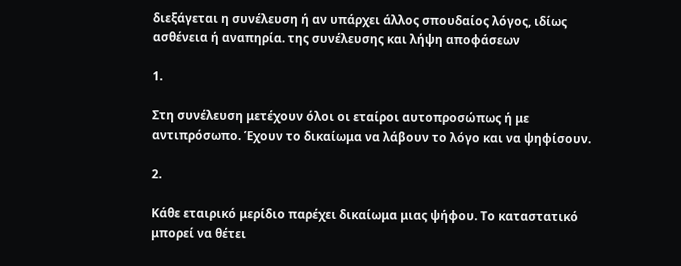διεξάγεται η συνέλευση ή αν υπάρχει άλλος σπουδαίος λόγος, ιδίως ασθένεια ή αναπηρία. της συνέλευσης και λήψη αποφάσεων

1.

Στη συνέλευση μετέχουν όλοι οι εταίροι αυτοπροσώπως ή με αντιπρόσωπο. Έχουν το δικαίωμα να λάβουν το λόγο και να ψηφίσουν.

2.

Κάθε εταιρικό μερίδιο παρέχει δικαίωμα μιας ψήφου. Το καταστατικό μπορεί να θέτει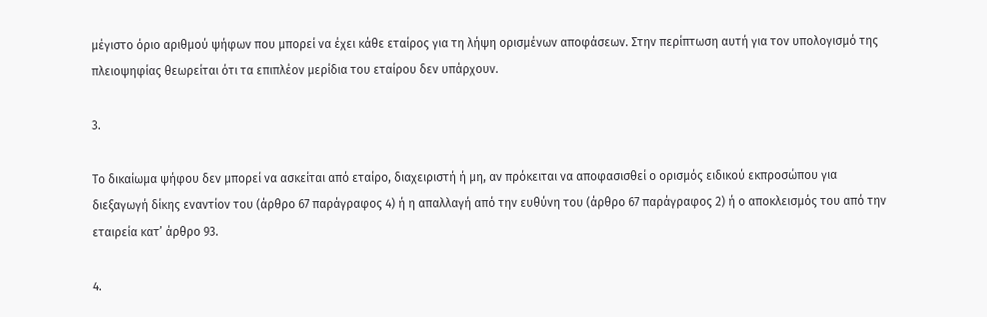μέγιστο όριο αριθμού ψήφων που μπορεί να έχει κάθε εταίρος για τη λήψη ορισμένων αποφάσεων. Στην περίπτωση αυτή για τον υπολογισμό της πλειοψηφίας θεωρείται ότι τα επιπλέον μερίδια του εταίρου δεν υπάρχουν.

3.

Το δικαίωμα ψήφου δεν μπορεί να ασκείται από εταίρο, διαχειριστή ή μη, αν πρόκειται να αποφασισθεί ο ορισμός ειδικού εκπροσώπου για διεξαγωγή δίκης εναντίον του (άρθρο 67 παράγραφος 4) ή η απαλλαγή από την ευθύνη του (άρθρο 67 παράγραφος 2) ή ο αποκλεισμός του από την εταιρεία κατ’ άρθρο 93.

4.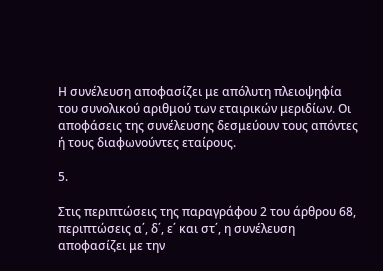Η συνέλευση αποφασίζει με απόλυτη πλειοψηφία του συνολικού αριθμού των εταιρικών μεριδίων. Οι αποφάσεις της συνέλευσης δεσμεύουν τους απόντες ή τους διαφωνούντες εταίρους.

5.

Στις περιπτώσεις της παραγράφου 2 του άρθρου 68, περιπτώσεις α΄, δ΄, ε΄ και στ΄, η συνέλευση αποφασίζει με την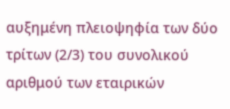αυξημένη πλειοψηφία των δύο τρίτων (2/3) του συνολικού αριθμού των εταιρικών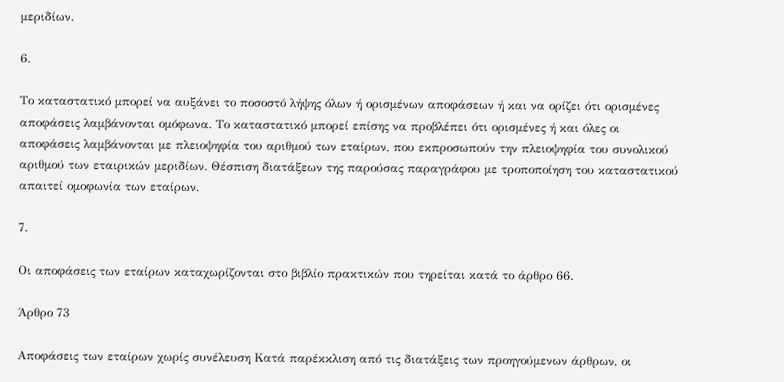μεριδίων.

6.

Το καταστατικό μπορεί να αυξάνει το ποσοστό λήψης όλων ή ορισμένων αποφάσεων ή και να ορίζει ότι ορισμένες αποφάσεις λαμβάνονται ομόφωνα. Το καταστατικό μπορεί επίσης να προβλέπει ότι ορισμένες ή και όλες οι αποφάσεις λαμβάνονται με πλειοψηφία του αριθμού των εταίρων, που εκπροσωπούν την πλειοψηφία του συνολικού αριθμού των εταιρικών μεριδίων. Θέσπιση διατάξεων της παρούσας παραγράφου με τροποποίηση του καταστατικού απαιτεί ομοφωνία των εταίρων.

7.

Οι αποφάσεις των εταίρων καταχωρίζονται στο βιβλίο πρακτικών που τηρείται κατά το άρθρο 66.

Άρθρο 73

Αποφάσεις των εταίρων χωρίς συνέλευση Κατά παρέκκλιση από τις διατάξεις των προηγούμενων άρθρων, οι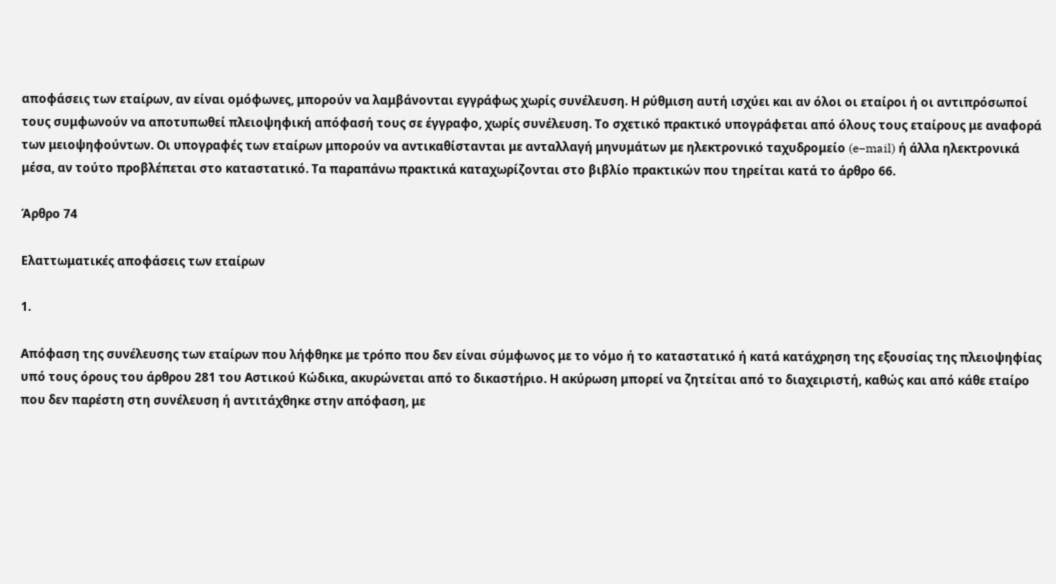αποφάσεις των εταίρων, αν είναι ομόφωνες, μπορούν να λαμβάνονται εγγράφως χωρίς συνέλευση. Η ρύθμιση αυτή ισχύει και αν όλοι οι εταίροι ή οι αντιπρόσωποί τους συμφωνούν να αποτυπωθεί πλειοψηφική απόφασή τους σε έγγραφο, χωρίς συνέλευση. Το σχετικό πρακτικό υπογράφεται από όλους τους εταίρους με αναφορά των μειοψηφούντων. Οι υπογραφές των εταίρων μπορούν να αντικαθίστανται με ανταλλαγή μηνυμάτων με ηλεκτρονικό ταχυδρομείο (e−mail) ή άλλα ηλεκτρονικά μέσα, αν τούτο προβλέπεται στο καταστατικό. Τα παραπάνω πρακτικά καταχωρίζονται στο βιβλίο πρακτικών που τηρείται κατά το άρθρο 66.

Άρθρο 74

Ελαττωματικές αποφάσεις των εταίρων

1.

Απόφαση της συνέλευσης των εταίρων που λήφθηκε με τρόπο που δεν είναι σύμφωνος με το νόμο ή το καταστατικό ή κατά κατάχρηση της εξουσίας της πλειοψηφίας υπό τους όρους του άρθρου 281 του Αστικού Κώδικα, ακυρώνεται από το δικαστήριο. Η ακύρωση μπορεί να ζητείται από το διαχειριστή, καθώς και από κάθε εταίρο που δεν παρέστη στη συνέλευση ή αντιτάχθηκε στην απόφαση, με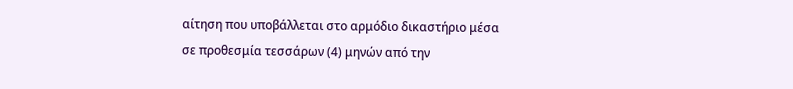αίτηση που υποβάλλεται στο αρμόδιο δικαστήριο μέσα σε προθεσμία τεσσάρων (4) μηνών από την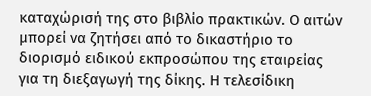καταχώρισή της στο βιβλίο πρακτικών. Ο αιτών μπορεί να ζητήσει από το δικαστήριο το διορισμό ειδικού εκπροσώπου της εταιρείας για τη διεξαγωγή της δίκης. Η τελεσίδικη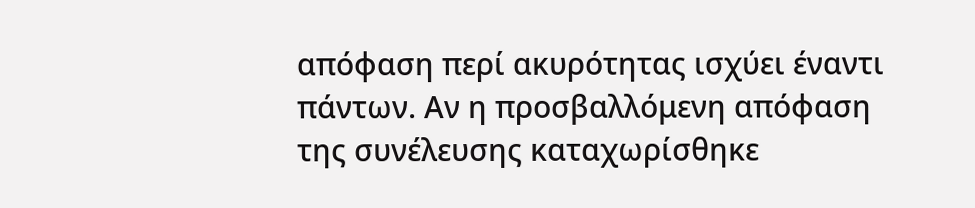απόφαση περί ακυρότητας ισχύει έναντι πάντων. Αν η προσβαλλόμενη απόφαση της συνέλευσης καταχωρίσθηκε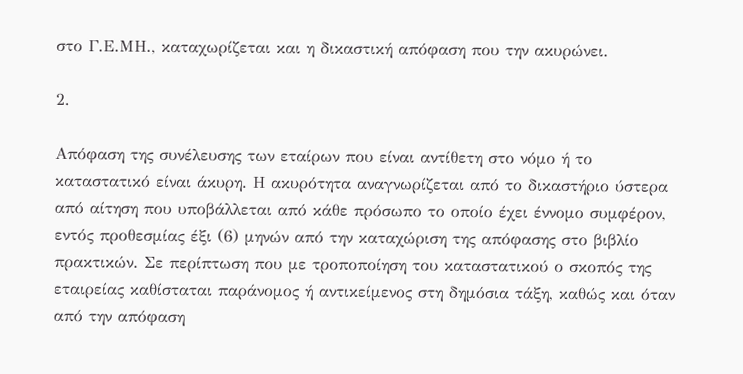στο Γ.Ε.ΜΗ., καταχωρίζεται και η δικαστική απόφαση που την ακυρώνει.

2.

Απόφαση της συνέλευσης των εταίρων που είναι αντίθετη στο νόμο ή το καταστατικό είναι άκυρη. Η ακυρότητα αναγνωρίζεται από το δικαστήριο ύστερα από αίτηση που υποβάλλεται από κάθε πρόσωπο το οποίο έχει έννομο συμφέρον, εντός προθεσμίας έξι (6) μηνών από την καταχώριση της απόφασης στο βιβλίο πρακτικών. Σε περίπτωση που με τροποποίηση του καταστατικού ο σκοπός της εταιρείας καθίσταται παράνομος ή αντικείμενος στη δημόσια τάξη, καθώς και όταν από την απόφαση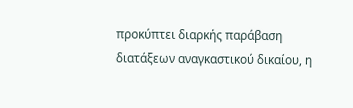προκύπτει διαρκής παράβαση διατάξεων αναγκαστικού δικαίου, η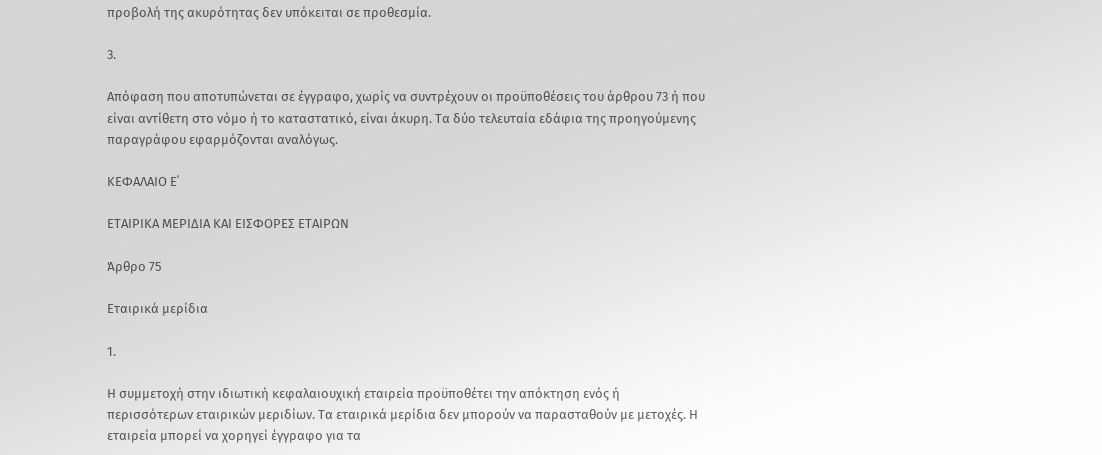προβολή της ακυρότητας δεν υπόκειται σε προθεσμία.

3.

Απόφαση που αποτυπώνεται σε έγγραφο, χωρίς να συντρέχουν οι προϋποθέσεις του άρθρου 73 ή που είναι αντίθετη στο νόμο ή το καταστατικό, είναι άκυρη. Τα δύο τελευταία εδάφια της προηγούμενης παραγράφου εφαρμόζονται αναλόγως.

ΚΕΦΑΛΑΙΟ Ε΄

ΕΤΑΙΡΙΚΑ ΜΕΡΙΔΙΑ ΚΑΙ ΕΙΣΦΟΡΕΣ ΕΤΑΙΡΩΝ

Άρθρο 75

Εταιρικά μερίδια

1.

Η συμμετοχή στην ιδιωτική κεφαλαιουχική εταιρεία προϋποθέτει την απόκτηση ενός ή περισσότερων εταιρικών μεριδίων. Τα εταιρικά μερίδια δεν μπορούν να παρασταθούν με μετοχές. Η εταιρεία μπορεί να χορηγεί έγγραφο για τα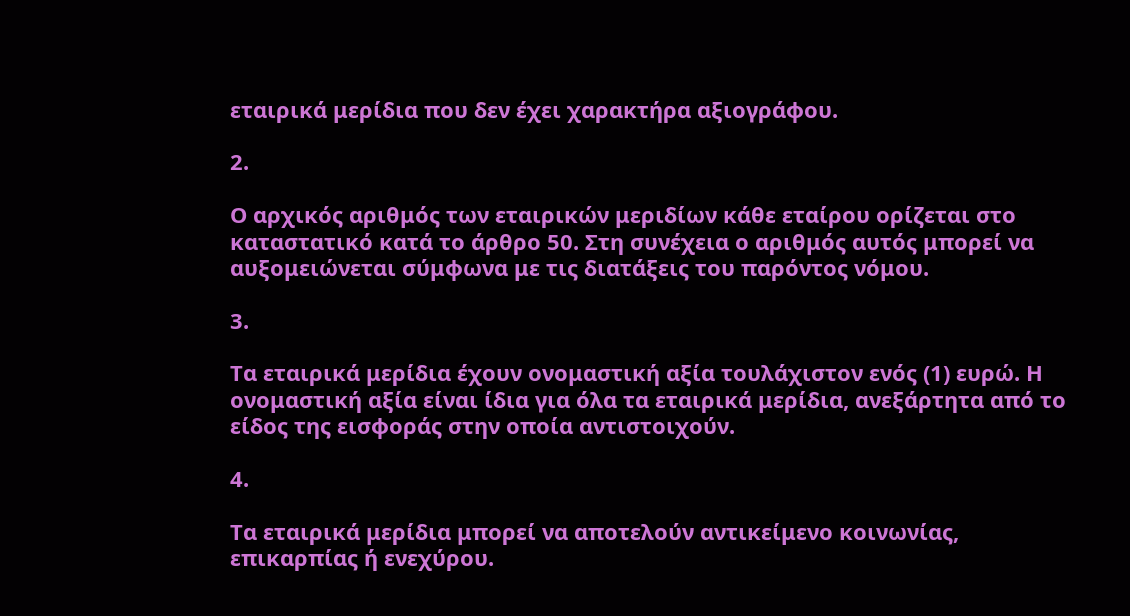εταιρικά μερίδια που δεν έχει χαρακτήρα αξιογράφου.

2.

Ο αρχικός αριθμός των εταιρικών μεριδίων κάθε εταίρου ορίζεται στο καταστατικό κατά το άρθρο 50. Στη συνέχεια ο αριθμός αυτός μπορεί να αυξομειώνεται σύμφωνα με τις διατάξεις του παρόντος νόμου.

3.

Τα εταιρικά μερίδια έχουν ονομαστική αξία τουλάχιστον ενός (1) ευρώ. Η ονομαστική αξία είναι ίδια για όλα τα εταιρικά μερίδια, ανεξάρτητα από το είδος της εισφοράς στην οποία αντιστοιχούν.

4.

Τα εταιρικά μερίδια μπορεί να αποτελούν αντικείμενο κοινωνίας, επικαρπίας ή ενεχύρου.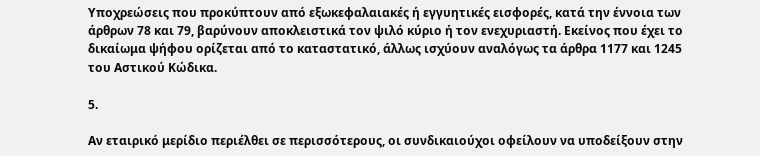Υποχρεώσεις που προκύπτουν από εξωκεφαλαιακές ή εγγυητικές εισφορές, κατά την έννοια των άρθρων 78 και 79, βαρύνουν αποκλειστικά τον ψιλό κύριο ή τον ενεχυριαστή. Εκείνος που έχει το δικαίωμα ψήφου ορίζεται από το καταστατικό, άλλως ισχύουν αναλόγως τα άρθρα 1177 και 1245 του Αστικού Κώδικα.

5.

Αν εταιρικό μερίδιο περιέλθει σε περισσότερους, οι συνδικαιούχοι οφείλουν να υποδείξουν στην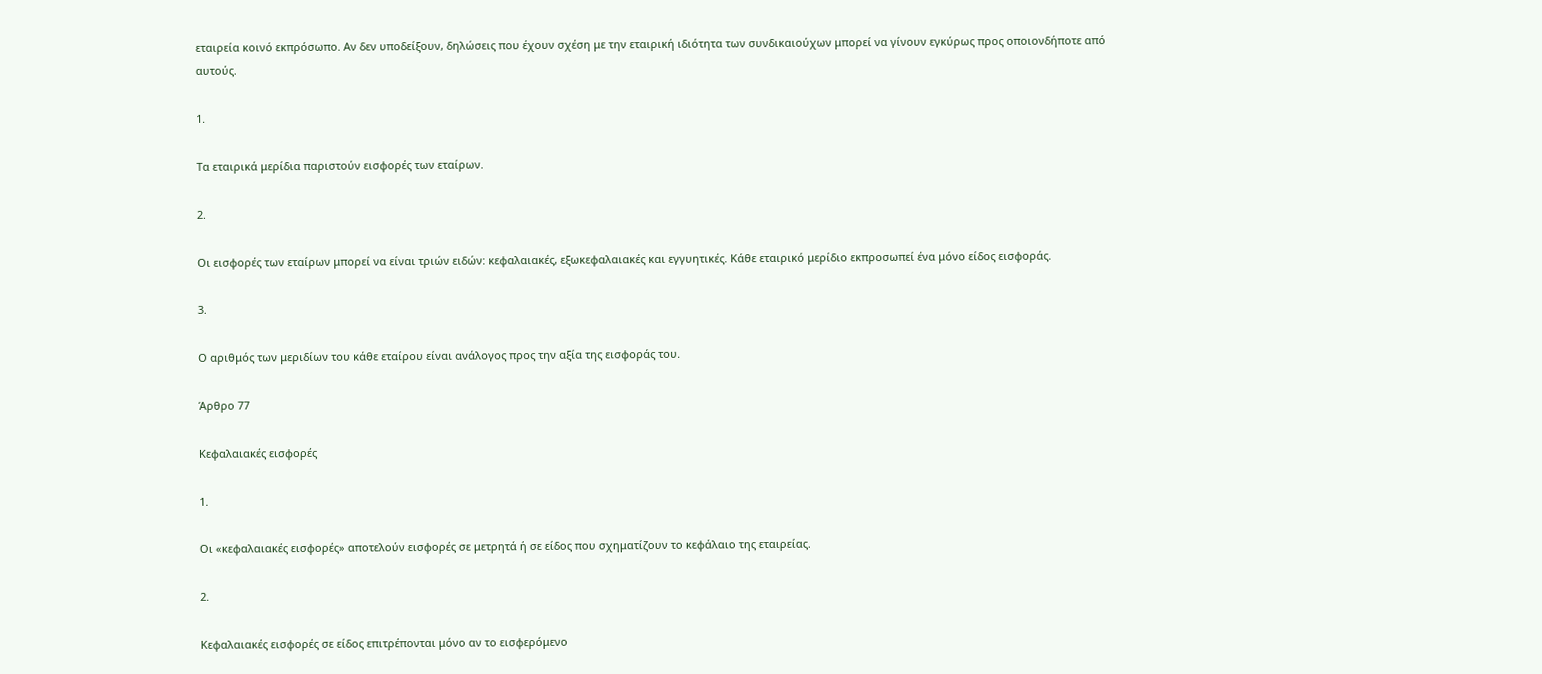εταιρεία κοινό εκπρόσωπο. Αν δεν υποδείξουν, δηλώσεις που έχουν σχέση με την εταιρική ιδιότητα των συνδικαιούχων μπορεί να γίνουν εγκύρως προς οποιονδήποτε από αυτούς.

1.

Τα εταιρικά μερίδια παριστούν εισφορές των εταίρων.

2.

Οι εισφορές των εταίρων μπορεί να είναι τριών ειδών: κεφαλαιακές, εξωκεφαλαιακές και εγγυητικές. Κάθε εταιρικό μερίδιο εκπροσωπεί ένα μόνο είδος εισφοράς.

3.

Ο αριθμός των μεριδίων του κάθε εταίρου είναι ανάλογος προς την αξία της εισφοράς του.

Άρθρο 77

Κεφαλαιακές εισφορές

1.

Οι «κεφαλαιακές εισφορές» αποτελούν εισφορές σε μετρητά ή σε είδος που σχηματίζουν το κεφάλαιο της εταιρείας.

2.

Κεφαλαιακές εισφορές σε είδος επιτρέπονται μόνο αν το εισφερόμενο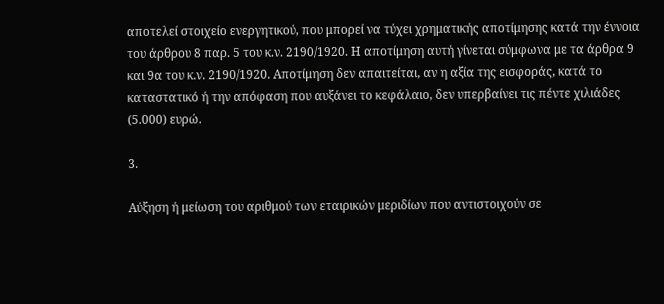αποτελεί στοιχείο ενεργητικού, που μπορεί να τύχει χρηματικής αποτίμησης κατά την έννοια του άρθρου 8 παρ. 5 του κ.ν. 2190/1920. Η αποτίμηση αυτή γίνεται σύμφωνα με τα άρθρα 9 και 9α του κ.ν. 2190/1920. Αποτίμηση δεν απαιτείται, αν η αξία της εισφοράς, κατά το καταστατικό ή την απόφαση που αυξάνει το κεφάλαιο, δεν υπερβαίνει τις πέντε χιλιάδες (5.000) ευρώ.

3.

Αύξηση ή μείωση του αριθμού των εταιρικών μεριδίων που αντιστοιχούν σε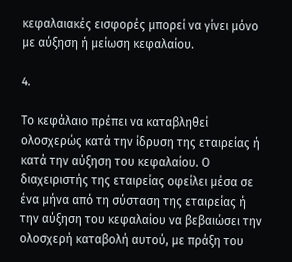κεφαλαιακές εισφορές μπορεί να γίνει μόνο με αύξηση ή μείωση κεφαλαίου.

4.

Το κεφάλαιο πρέπει να καταβληθεί ολοσχερώς κατά την ίδρυση της εταιρείας ή κατά την αύξηση του κεφαλαίου. Ο διαχειριστής της εταιρείας οφείλει μέσα σε ένα μήνα από τη σύσταση της εταιρείας ή την αύξηση του κεφαλαίου να βεβαιώσει την ολοσχερή καταβολή αυτού, με πράξη του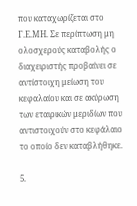που καταχωρίζεται στο Γ.Ε.ΜΗ. Σε περίπτωση μη ολοσχερούς καταβολής ο διαχειριστής προβαίνει σε αντίστοιχη μείωση του κεφαλαίου και σε ακύρωση των εταιρικών μεριδίων που αντιστοιχούν στο κεφάλαιο το οποίο δεν καταβλήθηκε.

5.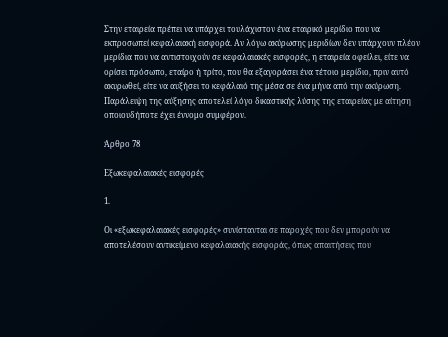Στην εταιρεία πρέπει να υπάρχει τουλάχιστον ένα εταιρικό μερίδιο που να εκπροσωπεί κεφαλαιακή εισφορά. Αν λόγω ακύρωσης μεριδίων δεν υπάρχουν πλέον μερίδια που να αντιστοιχούν σε κεφαλαιακές εισφορές, η εταιρεία οφείλει, είτε να ορίσει πρόσωπο, εταίρο ή τρίτο, που θα εξαγοράσει ένα τέτοιο μερίδιο, πριν αυτό ακυρωθεί, είτε να αυξήσει το κεφάλαιό της μέσα σε ένα μήνα από την ακύρωση. Παράλειψη της αύξησης αποτελεί λόγο δικαστικής λύσης της εταιρείας με αίτηση οποιουδήποτε έχει έννομο συμφέρον.

Άρθρο 78

Εξωκεφαλαιακές εισφορές

1.

Οι «εξωκεφαλαιακές εισφορές» συνίστανται σε παροχές που δεν μπορούν να αποτελέσουν αντικείμενο κεφαλαιακής εισφοράς, όπως απαιτήσεις που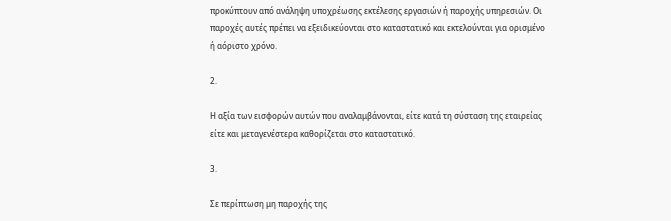προκύπτουν από ανάληψη υποχρέωσης εκτέλεσης εργασιών ή παροχής υπηρεσιών. Οι παροχές αυτές πρέπει να εξειδικεύονται στο καταστατικό και εκτελούνται για ορισμένο ή αόριστο χρόνο.

2.

Η αξία των εισφορών αυτών που αναλαμβάνονται, είτε κατά τη σύσταση της εταιρείας είτε και μεταγενέστερα καθορίζεται στο καταστατικό.

3.

Σε περίπτωση μη παροχής της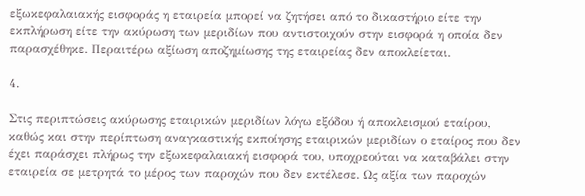εξωκεφαλαιακής εισφοράς η εταιρεία μπορεί να ζητήσει από το δικαστήριο είτε την εκπλήρωση είτε την ακύρωση των μεριδίων που αντιστοιχούν στην εισφορά η οποία δεν παρασχέθηκε. Περαιτέρω αξίωση αποζημίωσης της εταιρείας δεν αποκλείεται.

4.

Στις περιπτώσεις ακύρωσης εταιρικών μεριδίων λόγω εξόδου ή αποκλεισμού εταίρου, καθώς και στην περίπτωση αναγκαστικής εκποίησης εταιρικών μεριδίων ο εταίρος που δεν έχει παράσχει πλήρως την εξωκεφαλαιακή εισφορά του, υποχρεούται να καταβάλει στην εταιρεία σε μετρητά το μέρος των παροχών που δεν εκτέλεσε. Ως αξία των παροχών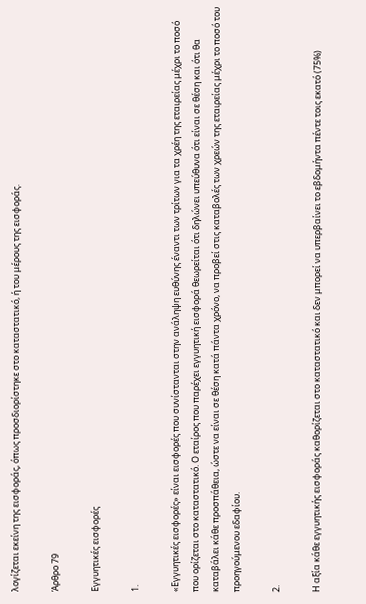λογίζεται εκείνη της εισφοράς, όπως προσδιορίστηκε στο καταστατικό, ή του μέρους της εισφοράς.

Άρθρο 79

Εγγυητικές εισφορές

1.

«Εγγυητικές εισφορές» είναι εισφορές που συνίστανται στην ανάληψη ευθύνης έναντι των τρίτων για τα χρέη της εταιρείας μέχρι το ποσό που ορίζεται στο καταστατικό. Ο εταίρος που παρέχει εγγυητική εισφορά θεωρείται ότι δηλώνει υπεύθυνα ότι είναι σε θέση και ότι θα καταβάλει κάθε προσπάθεια, ώστε να είναι σε θέση κατά πάντα χρόνο, να προβεί στις καταβολές των χρεών της εταιρείας μέχρι το ποσό του προηγούμενου εδαφίου.

2.

Η αξία κάθε εγγυητικής εισφοράς καθορίζεται στο καταστατικό και δεν μπορεί να υπερβαίνει το εβδομήντα πέντε τοις εκατό (75%)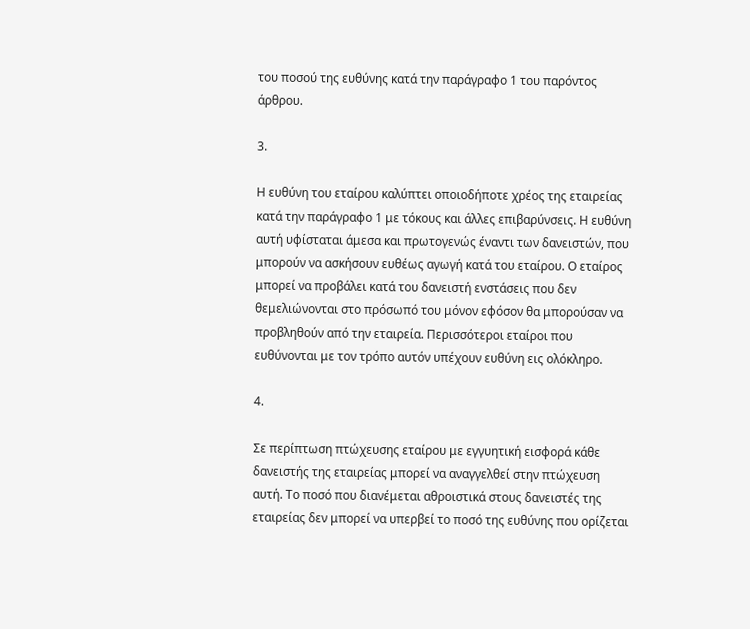του ποσού της ευθύνης κατά την παράγραφο 1 του παρόντος άρθρου.

3.

Η ευθύνη του εταίρου καλύπτει οποιοδήποτε χρέος της εταιρείας κατά την παράγραφο 1 με τόκους και άλλες επιβαρύνσεις. Η ευθύνη αυτή υφίσταται άμεσα και πρωτογενώς έναντι των δανειστών, που μπορούν να ασκήσουν ευθέως αγωγή κατά του εταίρου. Ο εταίρος μπορεί να προβάλει κατά του δανειστή ενστάσεις που δεν θεμελιώνονται στο πρόσωπό του μόνον εφόσον θα μπορούσαν να προβληθούν από την εταιρεία. Περισσότεροι εταίροι που ευθύνονται με τον τρόπο αυτόν υπέχουν ευθύνη εις ολόκληρο.

4.

Σε περίπτωση πτώχευσης εταίρου με εγγυητική εισφορά κάθε δανειστής της εταιρείας μπορεί να αναγγελθεί στην πτώχευση αυτή. Το ποσό που διανέμεται αθροιστικά στους δανειστές της εταιρείας δεν μπορεί να υπερβεί το ποσό της ευθύνης που ορίζεται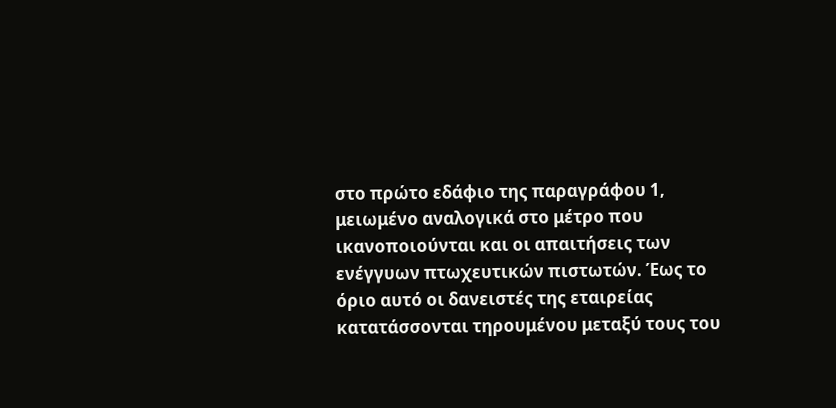στο πρώτο εδάφιο της παραγράφου 1, μειωμένο αναλογικά στο μέτρο που ικανοποιούνται και οι απαιτήσεις των ενέγγυων πτωχευτικών πιστωτών. Έως το όριο αυτό οι δανειστές της εταιρείας κατατάσσονται τηρουμένου μεταξύ τους του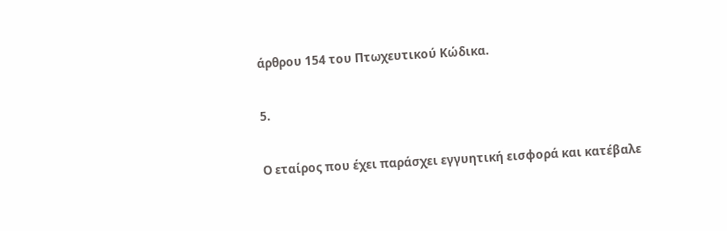άρθρου 154 του Πτωχευτικού Κώδικα.

5.

Ο εταίρος που έχει παράσχει εγγυητική εισφορά και κατέβαλε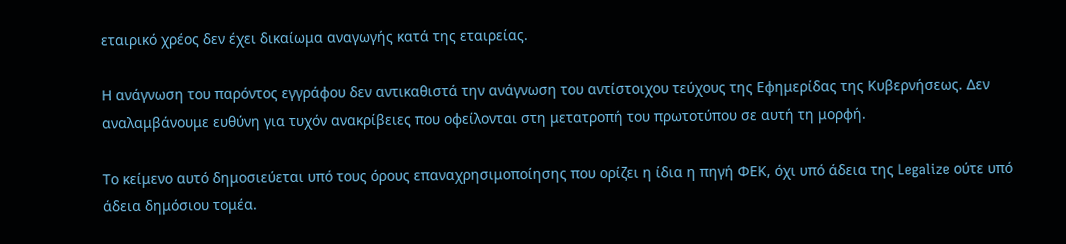εταιρικό χρέος δεν έχει δικαίωμα αναγωγής κατά της εταιρείας.

Η ανάγνωση του παρόντος εγγράφου δεν αντικαθιστά την ανάγνωση του αντίστοιχου τεύχους της Εφημερίδας της Κυβερνήσεως. Δεν αναλαμβάνουμε ευθύνη για τυχόν ανακρίβειες που οφείλονται στη μετατροπή του πρωτοτύπου σε αυτή τη μορφή.

Το κείμενο αυτό δημοσιεύεται υπό τους όρους επαναχρησιμοποίησης που ορίζει η ίδια η πηγή ΦΕΚ, όχι υπό άδεια της Legalize ούτε υπό άδεια δημόσιου τομέα.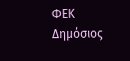ΦΕΚ
Δημόσιος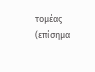τομέας (επίσημα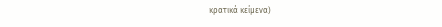κρατικά κείμενα)